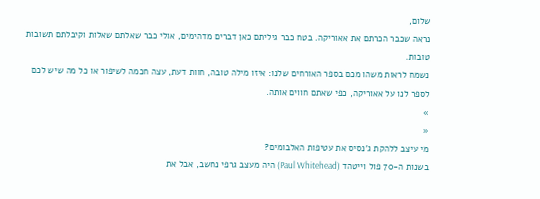שלום,
נראה שכבר הכרתם את אאוריקה. בטח כבר גיליתם כאן דברים מדהימים, אולי כבר שאלתם שאלות וקיבלתם תשובות טובות.
נשמח לראות משהו מכם בספר האורחים שלנו: איזו מילה טובה, חוות דעת, עצה חכמה לשיפור או כל מה שיש לכם לספר לנו על אאוריקה, כפי שאתם חווים אותה.
»
«
מי עיצב ללהקת ג'נסיס את עטיפות האלבומים?
בשנות ה-70 פול וייטהד (Paul Whitehead) היה מעצב גרפי נחשב, אבל את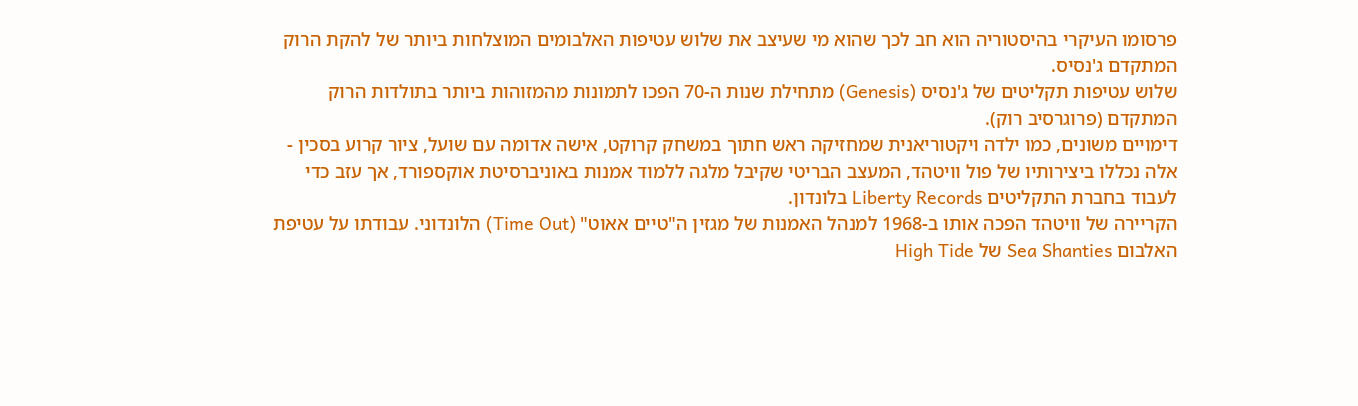פרסומו העיקרי בהיסטוריה הוא חב לכך שהוא מי שעיצב את שלוש עטיפות האלבומים המוצלחות ביותר של להקת הרוק המתקדם ג'נסיס.
שלוש עטיפות תקליטים של ג'נסיס (Genesis) מתחילת שנות ה-70 הפכו לתמונות מהמזוהות ביותר בתולדות הרוק המתקדם (פרוגרסיב רוק).
דימויים משונים, כמו ילדה ויקטוריאנית שמחזיקה ראש חתוך במשחק קרוקט, אישה אדומה עם שועל, ציור קרוע בסכין - אלה נכללו ביצירותיו של פול וויטהד, המעצב הבריטי שקיבל מלגה ללמוד אמנות באוניברסיטת אוקספורד, אך עזב כדי לעבוד בחברת התקליטים Liberty Records בלונדון.
הקריירה של וויטהד הפכה אותו ב-1968 למנהל האמנות של מגזין ה"טיים אאוט" (Time Out) הלונדוני. עבודתו על עטיפת האלבום Sea Shanties של High Tide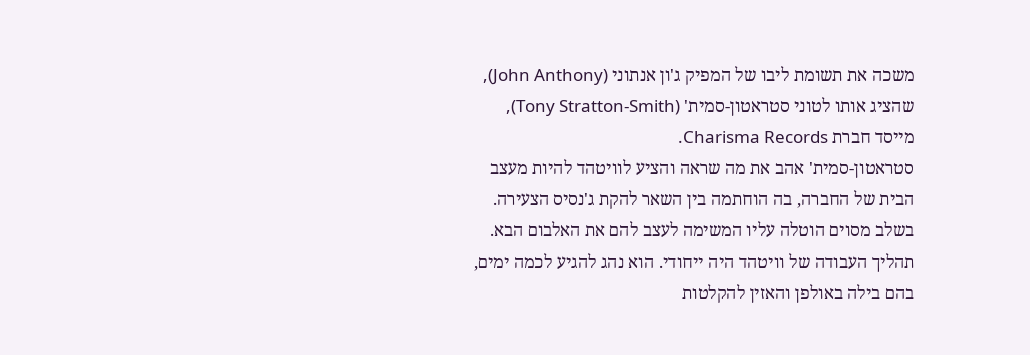משכה את תשומת ליבו של המפיק ג'ון אנתוני (John Anthony), שהציג אותו לטוני סטראטון-סמית' (Tony Stratton-Smith), מייסד חברת Charisma Records.
סטראטון-סמית' אהב את מה שראה והציע לוויטהד להיות מעצב הבית של החברה, בה הוחתמה בין השאר להקת ג'נסיס הצעירה. בשלב מסוים הוטלה עליו המשימה לעצב להם את האלבום הבא.
תהליך העבודה של וויטהד היה ייחודי. הוא נהג להגיע לכמה ימים, בהם בילה באולפן והאזין להקלטות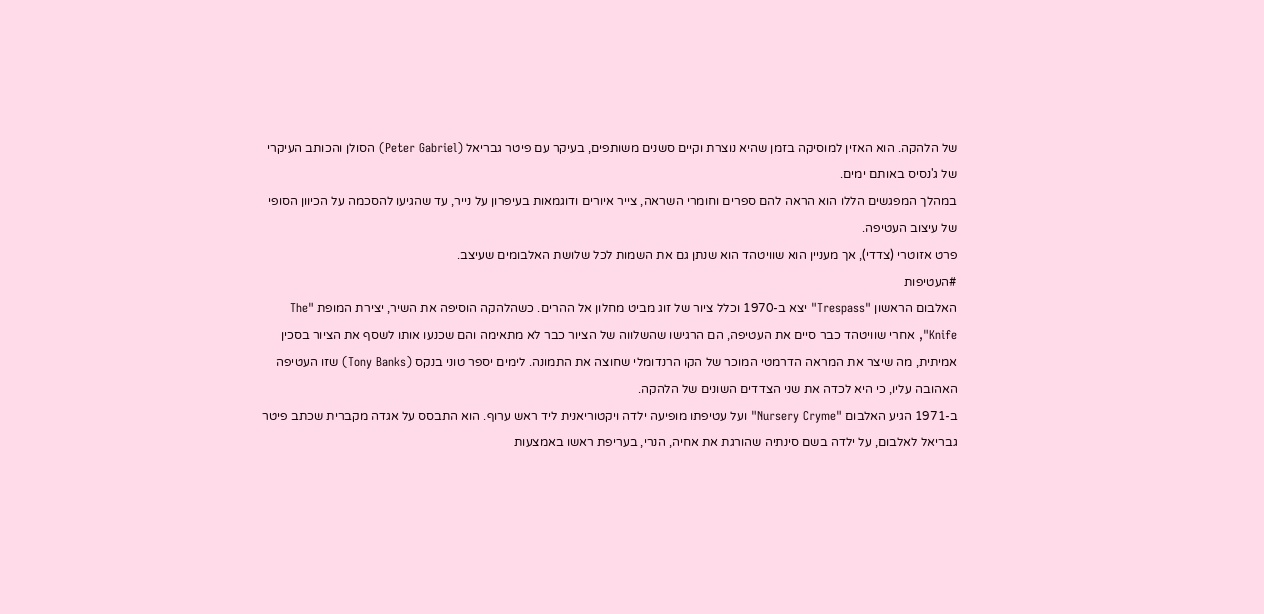של הלהקה. הוא האזין למוסיקה בזמן שהיא נוצרת וקיים סשנים משותפים, בעיקר עם פיטר גבריאל (Peter Gabriel) הסולן והכותב העיקרי של ג'נסיס באותם ימים.
במהלך המפגשים הללו הוא הראה להם ספרים וחומרי השראה, צייר איורים ודוגמאות בעיפרון על נייר, עד שהגיעו להסכמה על הכיוון הסופי של עיצוב העטיפה.
פרט אזוטרי (צדדי), אך מעניין הוא שוויטהד הוא שנתן גם את השמות לכל שלושת האלבומים שעיצב.
#העטיפות
האלבום הראשון "Trespass" יצא ב-1970 וכלל ציור של זוג מביט מחלון אל ההרים. כשהלהקה הוסיפה את השיר, יצירת המופת "The Knife", אחרי שוויטהד כבר סיים את העטיפה, הם הרגישו שהשלווה של הציור כבר לא מתאימה והם שכנעו אותו לשסף את הציור בסכין אמיתית, מה שיצר את המראה הדרמטי המוכר של הקו הרנדומלי שחוצה את התמונה. לימים יספר טוני בנקס (Tony Banks) שזו העטיפה האהובה עליו, כי היא לכדה את שני הצדדים השונים של הלהקה.
ב-1971 הגיע האלבום "Nursery Cryme" ועל עטיפתו מופיעה ילדה ויקטוריאנית ליד ראש ערוף. הוא התבסס על אגדה מקברית שכתב פיטר גבריאל לאלבום, על ילדה בשם סינתיה שהורגת את אחיה, הנרי, בעריפת ראשו באמצעות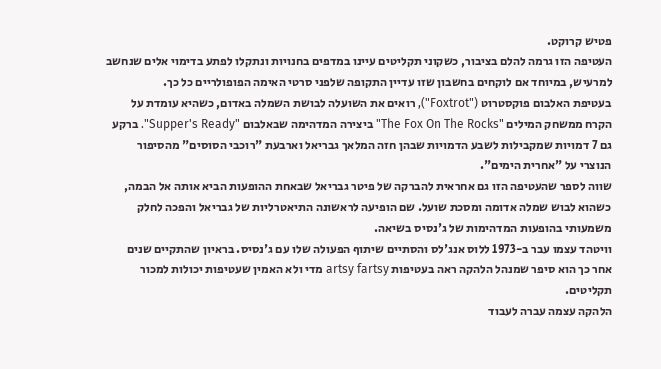פטיש קרוקט.
העטיפה הזו גרמה להלם בציבור, כשקוני תקליטים עיינו במדפים בחנויות ונתקלו לפתע בדימוי אלים שנחשב למרעיש, במיוחד אם לוקחים בחשבון שזו עדיין התקופה שלפני סרטי האימה הפופולריים כל כך.
בעטיפת האלבום פוקסטרוט ("Foxtrot"), רואים את השועלה לבושת השמלה באדום, כשהיא עומדת על הקרח ממשחק המילים "The Fox On The Rocks" ביצירה המדהימה שבאלבום "Supper's Ready". ברקע גם 7 דמויות שמקבילות לשבע הדמויות שבהן חזה המלאך גבריאל וארבעת "רוכבי הסוסים" מהסיפור הנוצרי על "אחרית הימים".
שווה לספר שהעטיפה הזו גם אחראית להברקה של פיטר גבריאל שבאחת ההופעות הביא אותה אל הבמה, כשהוא לבוש שמלה אדומה ומסכת שועל. שם הופיעה לראשונה התיאטרליות של גבריאל והפכה לחלק משמעותי בהופעות המדהימות של ג'נסיס בשיאה.
וויטהד עצמו עבר ב-1973 ללוס אנג'לס והסתיים שיתוף הפעולה שלו עם ג'נסיס. בראיון שהתקיים שנים אחר כך הוא סיפר שמנהל הלהקה ראה בעטיפות artsy fartsy מדי ולא האמין שעטיפות יכולות למכור תקליטים.
הלהקה עצמה עברה לעבוד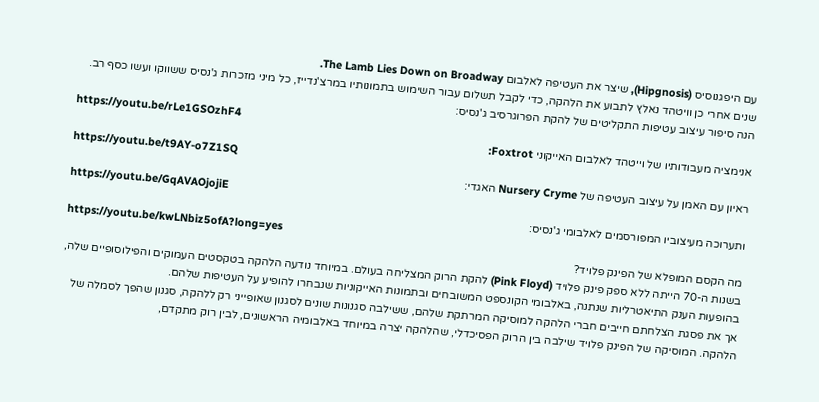עם היפגנוסיס (Hipgnosis), שיצר את העטיפה לאלבום The Lamb Lies Down on Broadway.
שנים אחרי כן וויטהד נאלץ לתבוע את הלהקה, כדי לקבל תשלום עבור השימוש בתמונותיו במרצ'נדייז, כל מיני מזכרות ג'נסיס ששווקו ועשו כסף רב.
הנה סיפור עיצוב עטיפות התקליטים של להקת הפרוגרסיב ג'נסיס:
https://youtu.be/rLe1GSOzhF4
אנימציה מעבודותיו של וייטהד לאלבום האייקוני Foxtrot:
https://youtu.be/t9AY-o7Z1SQ
ראיון עם האמן על עיצוב העטיפה של Nursery Cryme האגדי:
https://youtu.be/GqAVAOjojiE
ותערוכה מעיצוביו המפורסמים לאלבומי ג'נסיס:
https://youtu.be/kwLNbiz5ofA?long=yes
מה הקסם המופלא של הפינק פלויד?
בשנות ה-70 הייתה ללא ספק פינק פלויד (Pink Floyd) להקת הרוק המצליחה בעולם. במיוחד נודעה הלהקה בטקסטים העמוקים והפילוסופיים שלה, בהופעות הענק התיאטרליות שנתנה, באלבומי הקונספט המשובחים ובתמונות האייקוניות שנבחרו להופיע על העטיפות שלהם.
אך את פסגת הצלחתם חייבים חברי הלהקה למוסיקה המרתקת שלהם, ששילבה סגנונות שונים לסגנון שאופייני רק ללהקה, סגנון שהפך לסמלה של הלהקה. המוסיקה של הפינק פלויד שילבה בין הרוק הפסיכדלי, שהלהקה יצרה במיוחד באלבומיה הראשונים, לבין רוק מתקדם,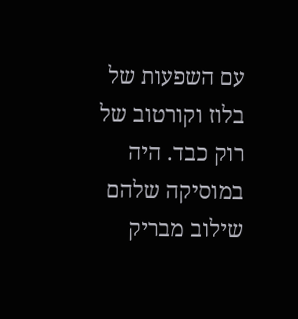עם השפעות של בלוז וקורטוב של רוק כבד. היה במוסיקה שלהם שילוב מבריק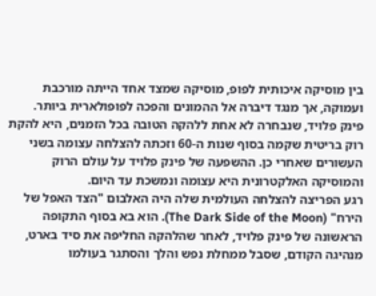בין מוסיקה איכותית לפופ, מוסיקה שמצד אחד הייתה מורכבת ועמוקה, אך מנגד דיברה אל ההמונים והפכה לפופולארית ביותר.
פינק פלויד, שנבחרה לא אחת ללהקה הטובה בכל הזמנים, היא להקת רוק בריטית שקמה בסוף שנות ה-60 וזכתה להצלחה עצומה בשני העשורים שאחרי כן. ההשפעה של פינק פלויד על עולם הרוק והמוסיקה האלקטרונית היא עצומה ונמשכת עד היום.
רגע הפריצה להצלחה העולמית שלה היה האלבום "הצד האפל של הירח" (The Dark Side of the Moon). הוא בא בסוף התקופה הראשונה של פינק פלויד, לאחר שהלהקה החליפה את סיד בארט, מנהיגה הקודם, שסבל ממחלת נפש והלך והסתגר בעולמו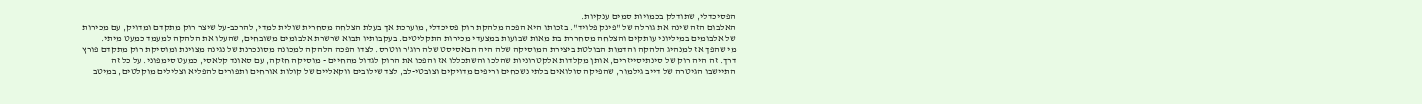הפסיכדלי, שתודלק בכמויות סמים ענקיות.
האלבום הזה שינה את גורלה של "פינק פלויד". בזכותו היא הפכה מלהקת רוק פסיכדלי, מוערכת אך בעלת הצלחה מסחרית שולית למדי, להרכב-על שיצר רוק מתקדם ומדויק, עם מכירות של אלבומים במיליוני עותקים והצלחה מסחררת בת מאות שבועות במצעדי מכירות התקליטים. בעקבותיו תבוא שרשרת אלבומים משובחים, שהעלו את הלהקה למעמד כמעט מיתי.
מי שהפך אז למנהיג הלהקה והדמות הבולטת ביצירת המוסיקה שלה היה הבאסיסט שלה רוג'ר ווטרס. לצדו הפכה הלהקה למכונה מסונכרנת של נגינה מצוינת ומוסיקת רוק מתקדם פורץ דרך. זה היה רוק של סינתיסייזרים, אותן מקלדות אלקטרוניות שהלכו והשתכללו אז והפכו את הרוק לגדול מהחיים - מוסיקה חזקה, עם סאונד קלאסי, כמעט סימפוני. על כל זה התיישבו הגיטרה של דייב גילמור, שהפיקה סולואים בלתי נשכחים וריפים מדויקים וצובטי-לב, לצד שילובים ווקאליים של קולות אורחים ותפורים להפליא וצלילים מוקלטים, במיטב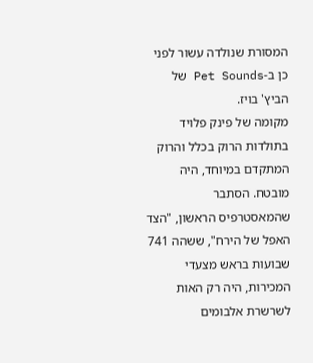המסורת שנולדה עשור לפני כן ב-Pet Sounds של הביץ' בויז.
מקומה של פינק פלויד בתולדות הרוק בכלל והרוק המתקדם במיוחד, היה מובטח. הסתבר שהמאסטרפיס הראשון, "הצד האפל של הירח", ששהה 741 שבועות בראש מצעדי המכירות, היה רק האות לשרשרת אלבומים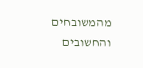מהמשובחים והחשובים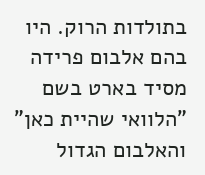בתולדות הרוק. היו בהם אלבום פרידה מסיד בארט בשם "הלוואי שהיית כאן" והאלבום הגדול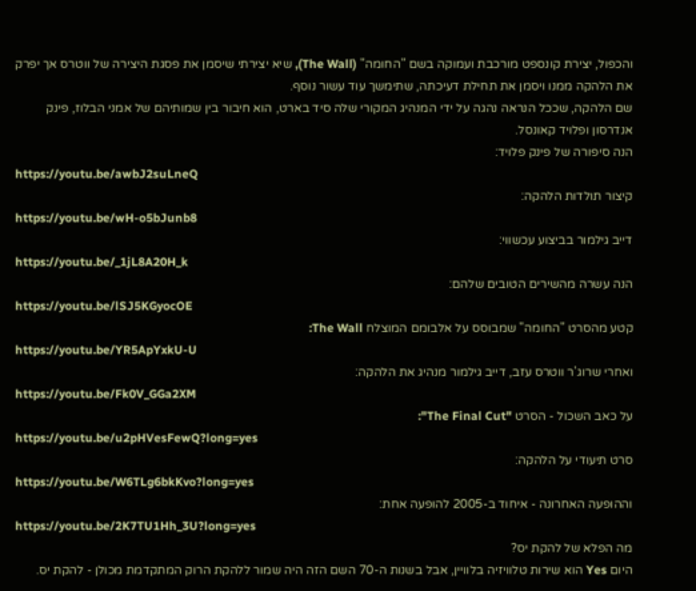והכפול, יצירת קונספט מורכבת ועמוקה בשם "החומה" (The Wall), שיא יצירתי שיסמן את פסגת היצירה של ווטרס אך יפרק את הלהקה ממנו ויסמן את תחילת דעיכתה, שתימשך עוד עשור נוסף.
שם הלהקה, שככל הנראה נהגה על ידי המנהיג המקורי שלה סיד בארט, הוא חיבור בין שמותיהם של אמני הבלוז, פינק אנדרסון ופלויד קאונסל.
הנה סיפורה של פינק פלויד:
https://youtu.be/awbJ2suLneQ
קיצור תולדות הלהקה:
https://youtu.be/wH-o5bJunb8
דייב גילמור בביצוע עכשווי:
https://youtu.be/_1jL8A20H_k
הנה עשרה מהשירים הטובים שלהם:
https://youtu.be/lSJ5KGyocOE
קטע מהסרט "החומה" שמבוסס על אלבומם המוצלח The Wall:
https://youtu.be/YR5ApYxkU-U
ואחרי שרוג'ר ווטרס עזב, דייב גילמור מנהיג את הלהקה:
https://youtu.be/Fk0V_GGa2XM
על כאב השכול - הסרט "The Final Cut":
https://youtu.be/u2pHVesFewQ?long=yes
סרט תיעודי על הלהקה:
https://youtu.be/W6TLg6bkKvo?long=yes
וההופעה האחרונה - איחוד ב-2005 להופעה אחת:
https://youtu.be/2K7TU1Hh_3U?long=yes
מה הפלא של להקת יס?
היום Yes הוא שירות טלוויזיה בלוויין, אבל בשנות ה-70 השם הזה היה שמור ללהקת הרוק המתקדמת מכולן - להקת יס.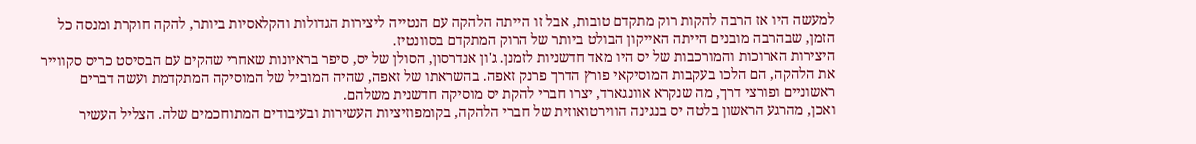למעשה היו אז הרבה להקות רוק מתקדם טובות, אבל זו הייתה הלהקה עם הנטייה ליצירות הגדולות והקלאסיות ביותר, להקה חוקרת ומנסה כל הזמן, שבהרבה מובנים הייתה האייקון הבולט ביותר של הרוק המתקדם בסוונטיז.
היצירות הארוכות והמורכבות של יס היו מאד חדשניות לזמנן. ג'ון אנדרסון, הסולן של יס, סיפר בראיונות שאחרי שהקים עם הבסיסט כריס סקווייר את הלהקה, הם הלכו בעקבות המוסיקאי פורץ הדרך פרנק זאפה. בהשראתו של זאפה, שהיה המוביל של המוסיקה המתקדמת ועשה דברים ראשוניים ופורצי דרך, מה שנקרא אוונגארד, יצרו חברי להקת יס מוסיקה חדשנית משלהם.
ואכן, מהרגע הראשון בלטה יס בנגינה הווירטואוזית של חברי הלהקה, בקומפוזיציות העשירות ובעיבודים המתוחכמים שלה. הצליל העשיר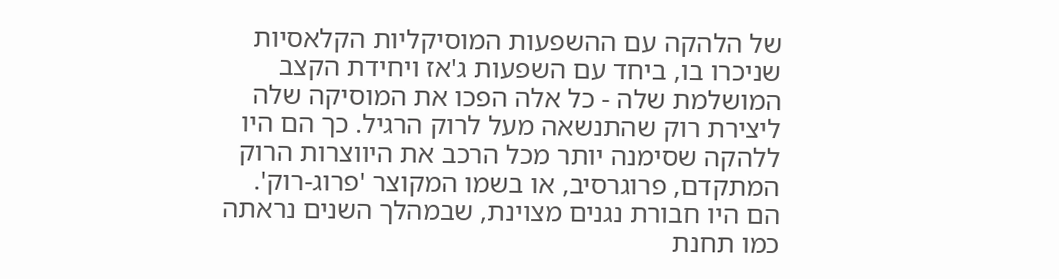של הלהקה עם ההשפעות המוסיקליות הקלאסיות שניכרו בו, ביחד עם השפעות ג'אז ויחידת הקצב המושלמת שלה - כל אלה הפכו את המוסיקה שלה ליצירת רוק שהתנשאה מעל לרוק הרגיל. כך הם היו ללהקה שסימנה יותר מכל הרכב את היווצרות הרוק המתקדם, פרוגרסיב, או בשמו המקוצר 'פרוג-רוק'.
הם היו חבורת נגנים מצוינת, שבמהלך השנים נראתה כמו תחנת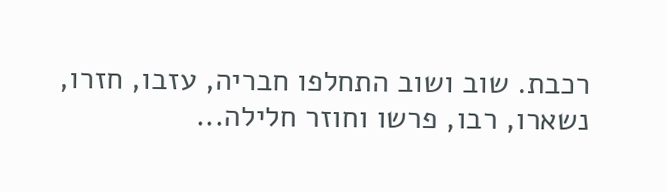רכבת. שוב ושוב התחלפו חבריה, עזבו, חזרו, נשארו, רבו, פרשו וחוזר חלילה...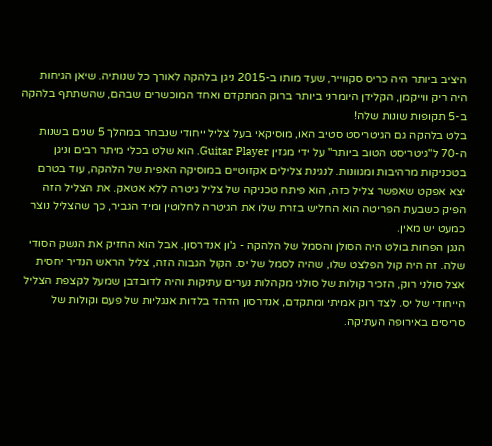היציב ביותר היה כריס סקווייר, שעד מותו ב-2015 ניגן בלהקה לאורך כל שנותיה. שיאן הגיחות היה ריק ווייקמן, הקלידן היומרני ביותר ברוק המתקדם ואחד המוכשרים שבהם, שהשתתף בלהקה ב-5 תקופות שונות שלה!
בלט בלהקה גם הגיטריסט סטיב האו, מוסיקאי בעל צליל ייחודי שנבחר במהלך 5 שנים בשנות ה-70 ל"גיטריסט הטוב ביותר" על ידי מגזין Guitar Player. הוא שלט בכלי מיתר רבים וניגן בטכניקות מרהיבות ומגוונות. לנגינת צלילים אקזוטיים במוסיקה האפית של הלהקה, עוד בטרם יצא אפקט שאפשר צליל כזה, הוא פיתח טכניקה של צליל גיטרה ללא אטאק. את הצליל הזה הפיק כשבעת הפריטה הוא החליש בזרת שלו את הגיטרה לחלוטין ומיד הגביר, כך שהצליל נוצר כמעט יש מאין.
הנגן הפחות בולט היה הסולן והסמל של הלהקה - ג'ון אנדרסון. אבל הוא החזיק את הנשק הסודי שלה. זה היה קול הפלצט שלו, שהיה לסמל של יס. הקול הגבוה הזה, צליל הראש הנדיר יחסית אצל סולני רוק, הזכיר קולות של סולני מקהלות נערים עתיקות והיה לדובדבן שמעל לקצפת הצליל הייחודי של יס. לצד רוק אמיתי ומתקדם, אנדרסון הדהד בלדות אנגליות של פעם וקולות של סריסים באירופה העתיקה.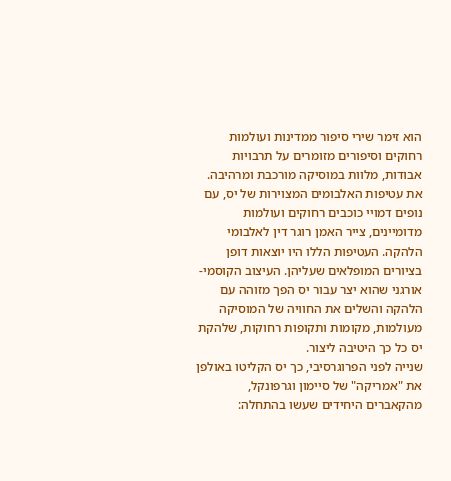הוא זימר שירי סיפור ממדינות ועולמות רחוקים וסיפורים מזומרים על תרבויות אבודות, מלוות במוסיקה מורכבת ומרהיבה.
את עטיפות האלבומים המצוירות של יס, עם נופים דמויי כוכבים רחוקים ועולמות מדומיינים, צייר האמן רוגר דין לאלבומי הלהקה. העטיפות הללו היו יוצאות דופן בציורים המופלאים שעליהן. העיצוב הקוסמי-אורגני שהוא יצר עבור יס הפך מזוהה עם הלהקה והשלים את החוויה של המוסיקה מעולמות, מקומות ותקופות רחוקות, שלהקת יס כל כך היטיבה ליצור.
שנייה לפני הפרוגרסיבי, כך יס הקליטו באולפן את "אמריקה" של סיימון וגרפונקל, מהקאברים היחידים שעשו בהתחלה: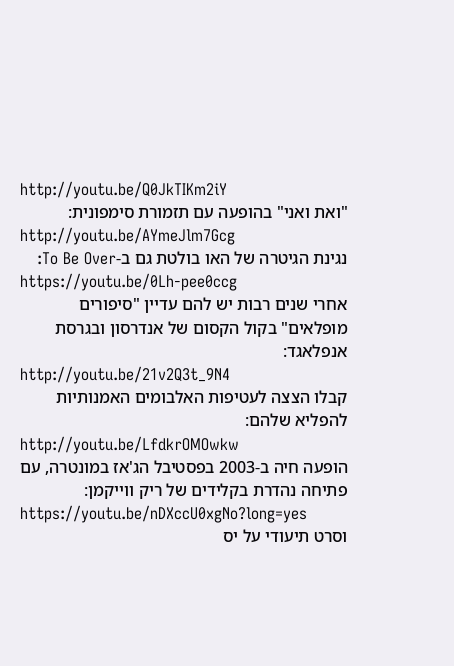http://youtu.be/Q0JkTIKm2iY
"ואת ואני" בהופעה עם תזמורת סימפונית:
http://youtu.be/AYmeJlm7Gcg
נגינת הגיטרה של האו בולטת גם ב-To Be Over:
https://youtu.be/0Lh-pee0ccg
אחרי שנים רבות יש להם עדיין "סיפורים מופלאים" בקול הקסום של אנדרסון ובגרסת אנפלאגד:
http://youtu.be/21v2Q3t_9N4
קבלו הצצה לעטיפות האלבומים האמנותיות להפליא שלהם:
http://youtu.be/LfdkrOMOwkw
הופעה חיה ב-2003 בפסטיבל הג'אז במונטרה, עם פתיחה נהדרת בקלידים של ריק ווייקמן:
https://youtu.be/nDXccU0xgNo?long=yes
וסרט תיעודי על יס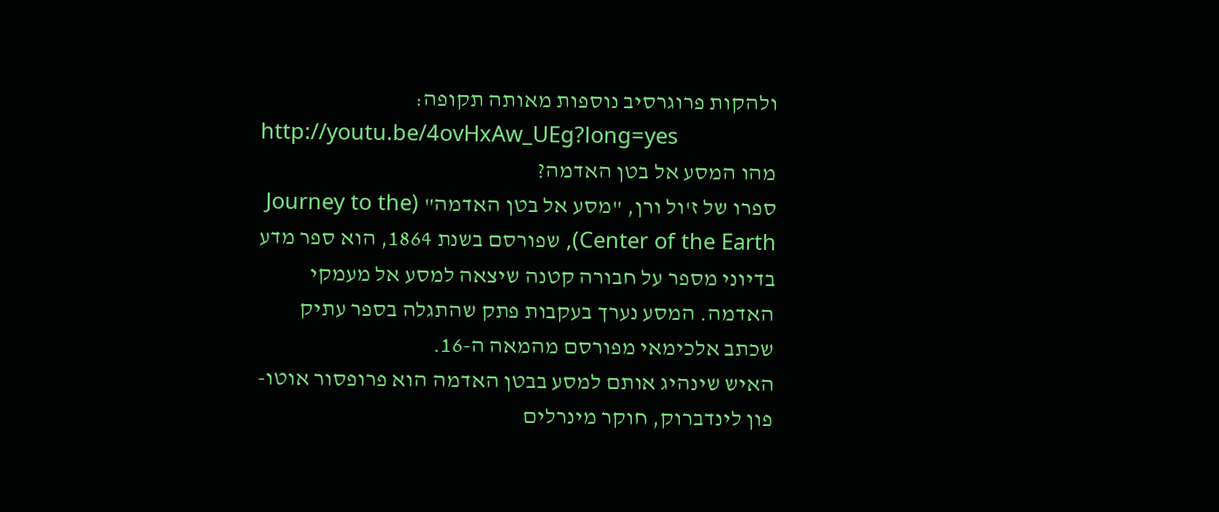ולהקות פרוגרסיב נוספות מאותה תקופה:
http://youtu.be/4ovHxAw_UEg?long=yes
מהו המסע אל בטן האדמה?
ספרו של ז'ול ורן, "מסע אל בטן האדמה" (Journey to the Center of the Earth), שפורסם בשנת 1864, הוא ספר מדע בדיוני מספר על חבורה קטנה שיצאה למסע אל מעמקי האדמה. המסע נערך בעקבות פתק שהתגלה בספר עתיק שכתב אלכימאי מפורסם מהמאה ה-16.
האיש שינהיג אותם למסע בבטן האדמה הוא פרופסור אוטו-פון לינדברוק, חוקר מינרלים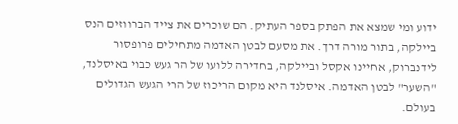ידוע ומי שמצא את הפתק בספר העתיק. הם שוכרים את צייד הברווזים הנס ביילקה, בתור מורה דרך. את מסעם לבטן האדמה מתחילים פרופסור לידנברוק, אחיינו אקסל וביילקה, בחדירה ללועו של הר געש כבוי באיסלנד, "השער" לבטן האדמה. איסלנד היא מקום הריכוז של הרי הגעש הגדולים בעולם.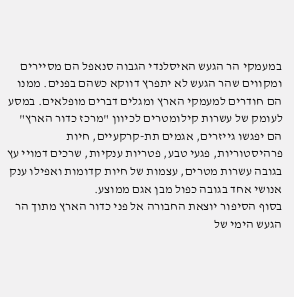במעמקי הר הגעש האיסלנדי הגבוה סנאפל הם מסיירים ומקווים שהר הגעש לא יתפרץ דווקא כשהם בפנים. ממנו הם חודרים למעמקי הארץ ומגלים דברים מופלאים. במסע לעומק של עשרות קילומטרים לכיוון "מרכז כדור הארץ" הם יפגשו גייזרים, אגמים תת-קרקעיים, חיות פרהיסטוריות, פגעי טבע, פטריות ענקיות, שרכים דמויי עץ בגובה עשרות מטרים, עצמות של חיות קדומות ואפילו ענק אנושי אחד בגובה כפול מבן אגם ממוצע.
בסוף הסיפור יוצאת החבורה אל פני כדור הארץ מתוך הר הגעש הימי של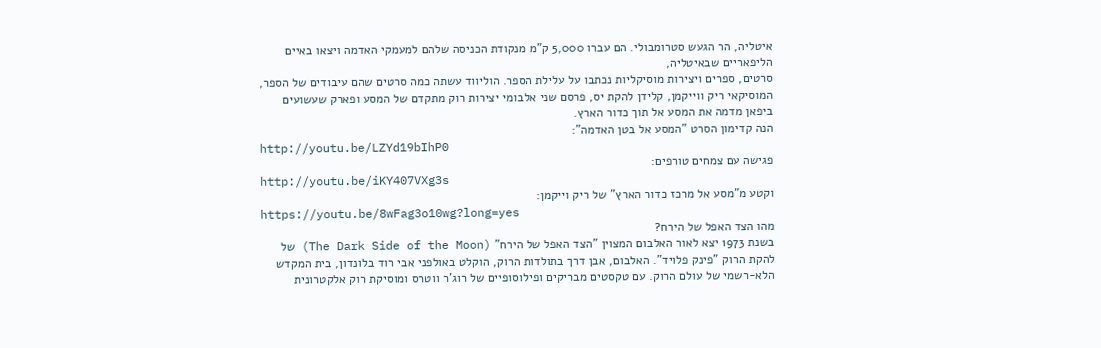איטליה, הר הגעש סטרומבולי. הם עברו 5,000 ק"מ מנקודת הכניסה שלהם למעמקי האדמה ויצאו באיים הליפאריים שבאיטליה,
סרטים, ספרים ויצירות מוסיקליות נכתבו על עלילת הספר. הוליווד עשתה כמה סרטים שהם עיבודים של הספר, המוסיקאי ריק ווייקמן, קלידן להקת יס, פרסם שני אלבומי יצירות רוק מתקדם של המסע ופארק שעשועים ביפאן מדמה את המסע אל תוך כדור הארץ.
הנה קדימון הסרט "המסע אל בטן האדמה":
http://youtu.be/LZYd19bIhP0
פגישה עם צמחים טורפים:
http://youtu.be/iKY407VXg3s
וקטע מ"מסע אל מרכז כדור הארץ" של ריק וייקמן:
https://youtu.be/8wFag3o10wg?long=yes
מהו הצד האפל של הירח?
בשנת 1973 יצא לאור האלבום המצוין "הצד האפל של הירח" (The Dark Side of the Moon) של להקת הרוק "פינק פלויד". האלבום, אבן דרך בתולדות הרוק, הוקלט באולפני אבי רוד בלונדון, בית המקדש הלא-רשמי של עולם הרוק. עם טקסטים מבריקים ופילוסופיים של רוג'ר ווטרס ומוסיקת רוק אלקטרונית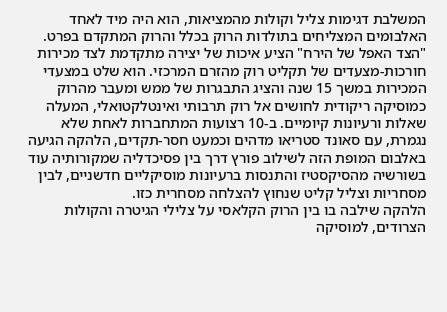המשלבת דגימות צליל וקולות מהמציאות, הוא היה מיד לאחד האלבומים המצליחים בתולדות הרוק בכלל והרוק המתקדם בפרט.
"הצד האפל של הירח" הציע איכות של יצירה מתקדמת לצד מכירות חורכות-מצעדים של תקליט רוק מהזרם המרכזי. הוא שלט במצעדי המכירות במשך 15 שנה והציג התבגרות של ממש ומעבר מהרוק כמוסיקה ריקודית לחושים אל רוק תרבותי ואינטלקטואלי, המעלה שאלות ורעיונות קיומיים. ב-10 רצועות המתחברות לאחת שלא נגמרת, עם סאונד סטריאו מדהים וכמעט חסר-תקדים, הלהקה הגיעה באלבום המופת הזה לשילוב פורץ דרך בין פסיכדליה שמקורותיה עוד בשורשיה מהסיקסטיז והתנסות ברעיונות מוסיקליים חדשניים, לבין מסחריות וצליל קליט שנחוץ להצלחה מסחרית כזו.
הלהקה שילבה בו בין הרוק הקלאסי על צלילי הגיטרה והקולות הצרודים, למוסיקה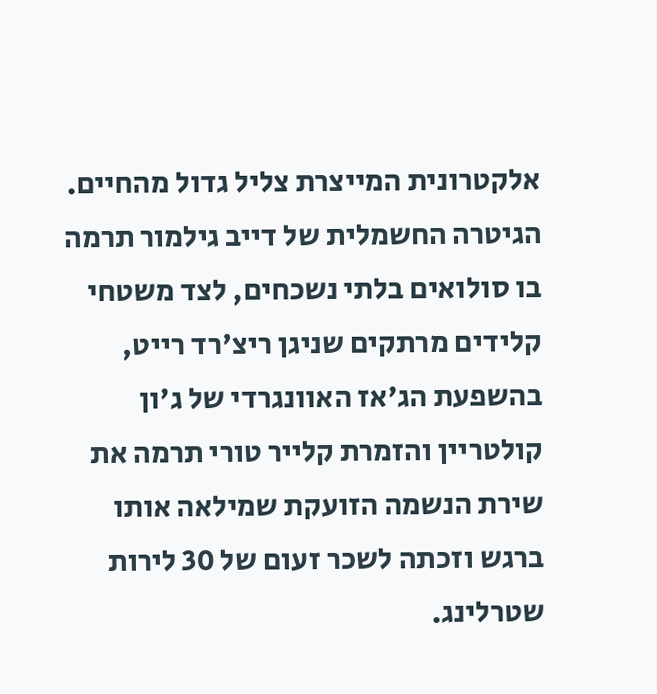אלקטרונית המייצרת צליל גדול מהחיים. הגיטרה החשמלית של דייב גילמור תרמה בו סולואים בלתי נשכחים, לצד משטחי קלידים מרתקים שניגן ריצ'רד רייט, בהשפעת הג'אז האוונגרדי של ג'ון קולטריין והזמרת קלייר טורי תרמה את שירת הנשמה הזועקת שמילאה אותו ברגש וזכתה לשכר זעום של 30 לירות שטרלינג.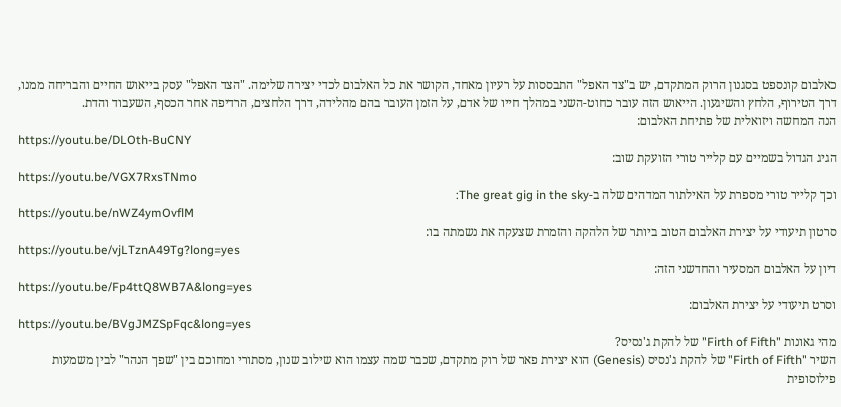כאלבום קונספט בסגנון הרוק המתקדם, יש ב"צד האפל" התבססות על רעיון מאחד, הקושר את כל האלבום לכדי יצירה שלימה. "הצד האפל" עסק בייאוש החיים והבריחה ממנו, דרך הטירוף, הלחץ והשיגעון. הייאוש הזה עובר כחוט-השני במהלך חייו של אדם, על הזמן העובר בהם מהלידה, דרך הלחצים, הרדיפה אחר הכסף, השעבוד והדת.
הנה המחשה ויזואלית של פתיחת האלבום:
https://youtu.be/DLOth-BuCNY
הגיג הגדול בשמיים עם קלייר טורי הזועקת שוב:
https://youtu.be/VGX7RxsTNmo
וכך קלייר טורי מספרת על האילתור המדהים שלה ב-The great gig in the sky:
https://youtu.be/nWZ4ymOvflM
סרטון תיעודי על יצירת האלבום הטוב ביותר של הלהקה והזמרת שצעקה את נשמתה בו:
https://youtu.be/vjLTznA49Tg?long=yes
דיון על האלבום המסעיר והחדשני הזה:
https://youtu.be/Fp4ttQ8WB7A&long=yes
וסרט תיעודי על יצירת האלבום:
https://youtu.be/BVgJMZSpFqc&long=yes
מהי גאונות "Firth of Fifth" של להקת ג'נסיס?
השיר "Firth of Fifth" של להקת ג'נסיס (Genesis) הוא יצירת פאר של רוק מתקדם, שכבר שמה עצמו הוא שילוב שנון, מסתורי ומחוכם בין "שפך הנהר" לבין משמעות פילוסופית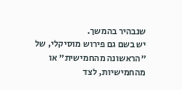שנבהיר בהמשך.
יש בשם גם פירוש מוסיקלי, של "הראשונה מהחמישית" או מהחמישיות, לצד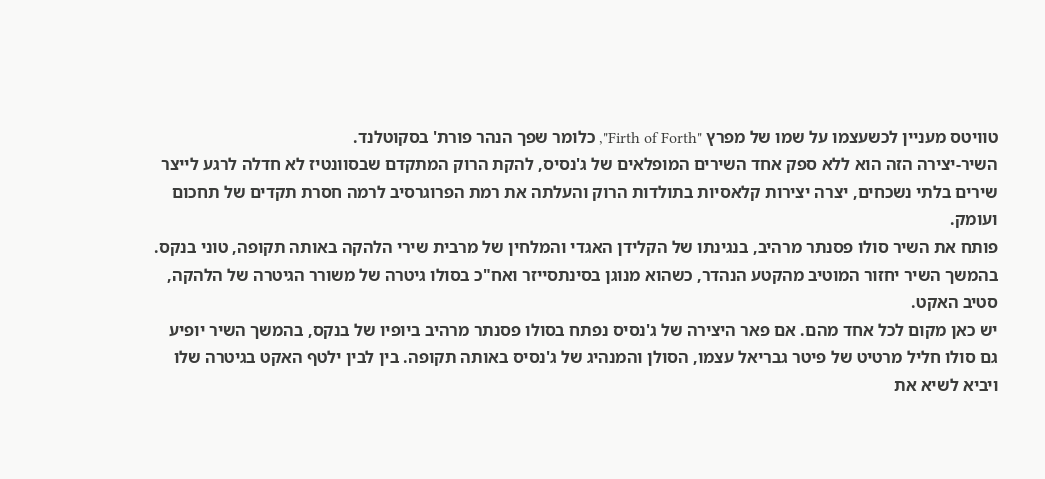טוויטס מעניין לכשעצמו על שמו של מפרץ "Firth of Forth", כלומר שפך הנהר פורת' בסקוטלנד.
השיר-יצירה הזה הוא ללא ספק אחד השירים המופלאים של ג'נסיס, להקת הרוק המתקדם שבסוונטיז לא חדלה לרגע לייצר שירים בלתי נשכחים, יצרה יצירות קלאסיות בתולדות הרוק והעלתה את רמת הפרוגרסיב לרמה חסרת תקדים של תחכום ועומק.
פותח את השיר סולו פסנתר מרהיב, בנגינתו של הקלידן האגדי והמלחין של מרבית שירי הלהקה באותה תקופה, טוני בנקס. בהמשך השיר יחזור המוטיב מהקטע הנהדר, כשהוא מנוגן בסינתסייזר ואח"כ בסולו גיטרה של משורר הגיטרה של הלהקה, סטיב האקט.
יש כאן מקום לכל אחד מהם. אם פאר היצירה של ג'נסיס נפתח בסולו פסנתר מרהיב ביופיו של בנקס, בהמשך השיר יופיע גם סולו חליל מרטיט של פיטר גבריאל עצמו, הסולן והמנהיג של ג'נסיס באותה תקופה. בין לבין ילטף האקט בגיטרה שלו ויביא לשיא את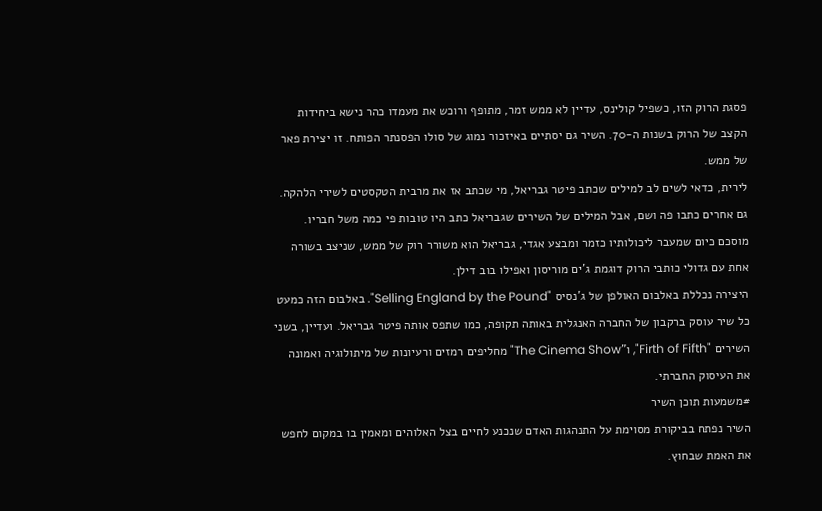פסגת הרוק הזו, כשפיל קולינס, עדיין לא ממש זמר, מתופף ורוכש את מעמדו כהר נישא ביחידות הקצב של הרוק בשנות ה-70. השיר גם יסתיים באיזכור נמוג של סולו הפסנתר הפותח. זו יצירת פאר של ממש.
לירית, כדאי לשים לב למילים שכתב פיטר גבריאל, מי שכתב אז את מרבית הטקסטים לשירי הלהקה. גם אחרים כתבו פה ושם, אבל המילים של השירים שגבריאל כתב היו טובות פי כמה משל חבריו. מוסכם כיום שמעבר ליכולותיו כזמר ומבצע אגדי, גבריאל הוא משורר רוק של ממש, שניצב בשורה אחת עם גדולי כותבי הרוק דוגמת ג'ים מוריסון ואפילו בוב דילן.
היצירה נכללת באלבום האולפן של ג'נסיס "Selling England by the Pound". באלבום הזה כמעט כל שיר עוסק ברקבון של החברה האנגלית באותה תקופה, כמו שתפס אותה פיטר גבריאל. ועדיין, בשני השירים "Firth of Fifth", ו"The Cinema Show" מחליפים רמזים ורעיונות של מיתולוגיה ואמונה את העיסוק החברתי.
#משמעות תוכן השיר
השיר נפתח בביקורת מסוימת על התנהגות האדם שנכנע לחיים בצל האלוהים ומאמין בו במקום לחפש את האמת שבחוץ.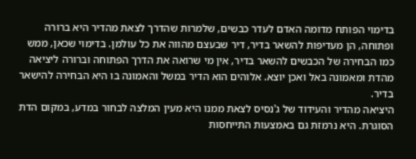בדימוי הפותח מדומה האדם לעדר כבשים, שלמרות שהדרך לצאת מהדיר היא ברורה ופתוחה, הן מעדיפות להשאר בדיר, דיר שבעצם מהווה את כל עולמן. בדימוי שכאן, ממש כמו הבחירה של הכבשים להשאר בדיר, אין מי שרואה את הדרך הפתוחה וברורה ליציאה מהדת ומאמונה באל ואכן יוצא. אלוהים הוא הדיר במשל והאמונה בו היא הבחירה להישאר בדיר.
היציאה מהדיר והעידוד של ג'נסיס לצאת ממנו היא מעין המלצה לבחור במדע, במקום הדת הסוגרת. היא נרמזת גם באמצעות התייחסות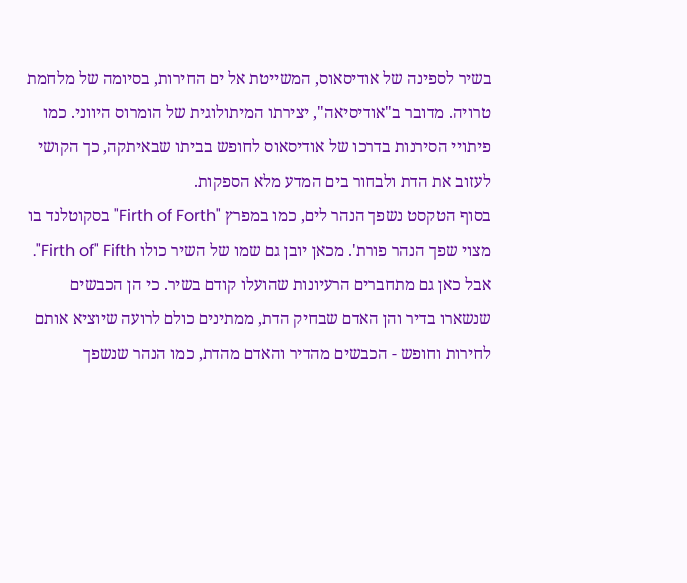בשיר לספינה של אודיסאוס, המשייטת אל ים החירות, בסיומה של מלחמת טרויה. מדובר ב"אודיסיאה", יצירתו המיתולוגית של הומרוס היווני. כמו פיתויי הסירנות בדרכו של אודיסאוס לחופש בביתו שבאיתקה, כך הקושי לעזוב את הדת ולבחור בים המדע מלא הספקות.
בסוף הטקסט נשפך הנהר לים, כמו במפרץ "Firth of Forth" בסקוטלנד בו מצוי שפך הנהר פורת'. מכאן יובן גם שמו של השיר כולו Firth of" Fifth".
אבל כאן גם מתחברים הרעיונות שהועלו קודם בשיר. כי הן הכבשים שנשארו בדיר והן האדם שבחיק הדת, ממתינים כולם לרועה שיוציא אותם לחירות וחופש - הכבשים מהדיר והאדם מהדת, כמו הנהר שנשפך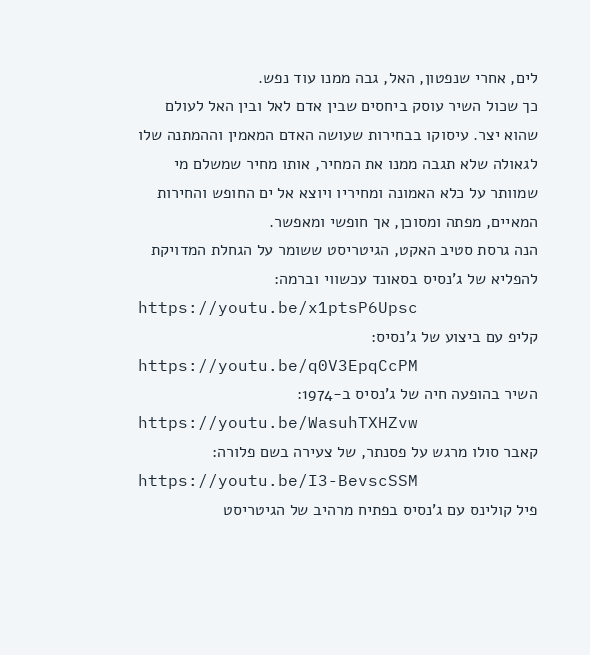לים, אחרי שנפטון, האל, גבה ממנו עוד נפש.
כך שכול השיר עוסק ביחסים שבין אדם לאל ובין האל לעולם שהוא יצר. עיסוקו בבחירות שעושה האדם המאמין וההמתנה שלו לגאולה שלא תגבה ממנו את המחיר, אותו מחיר שמשלם מי שמוותר על כלא האמונה ומחיריו ויוצא אל ים החופש והחירות המאיים, מפתה ומסוכן, אך חופשי ומאפשר.
הנה גרסת סטיב האקט, הגיטריסט ששומר על הגחלת המדויקת להפליא של ג'נסיס בסאונד עכשווי וברמה:
https://youtu.be/x1ptsP6Upsc
קליפ עם ביצוע של ג'נסיס:
https://youtu.be/q0V3EpqCcPM
השיר בהופעה חיה של ג'נסיס ב-1974:
https://youtu.be/WasuhTXHZvw
קאבר סולו מרגש על פסנתר, של צעירה בשם פלורה:
https://youtu.be/I3-BevscSSM
פיל קולינס עם ג'נסיס בפתיח מרהיב של הגיטריסט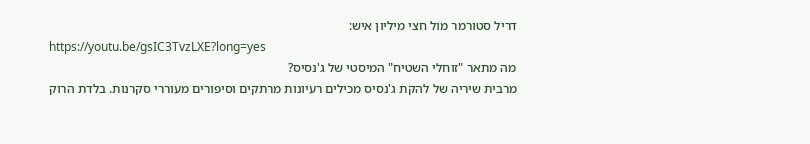דריל סטורמר מול חצי מיליון איש:
https://youtu.be/gsIC3TvzLXE?long=yes
מה מתאר "זוחלי השטיח" המיסטי של ג'נסיס?
מרבית שיריה של להקת ג'נסיס מכילים רעיונות מרתקים וסיפורים מעוררי סקרנות. בלדת הרוק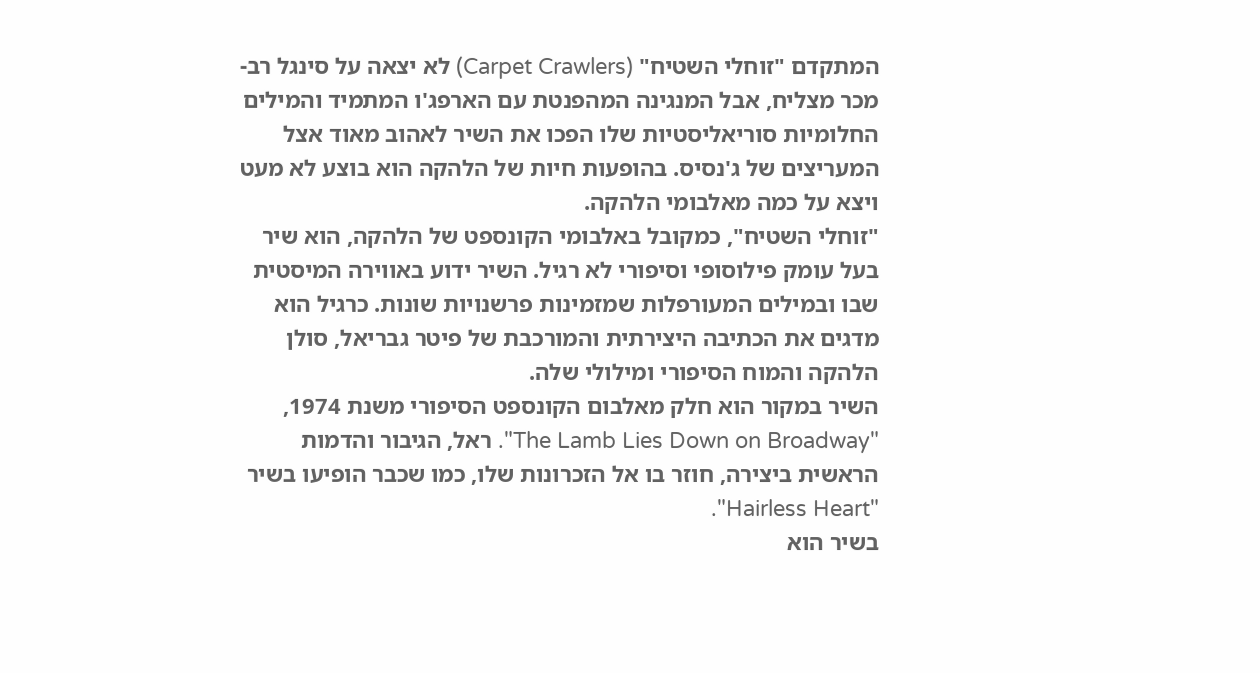המתקדם "זוחלי השטיח" (Carpet Crawlers) לא יצאה על סינגל רב-מכר מצליח, אבל המנגינה המהפנטת עם הארפג'ו המתמיד והמילים החלומיות סוריאליסטיות שלו הפכו את השיר לאהוב מאוד אצל המעריצים של ג'נסיס. בהופעות חיות של הלהקה הוא בוצע לא מעט ויצא על כמה מאלבומי הלהקה.
"זוחלי השטיח", כמקובל באלבומי הקונספט של הלהקה, הוא שיר בעל עומק פילוסופי וסיפורי לא רגיל. השיר ידוע באווירה המיסטית שבו ובמילים המעורפלות שמזמינות פרשנויות שונות. כרגיל הוא מדגים את הכתיבה היצירתית והמורכבת של פיטר גבריאל, סולן הלהקה והמוח הסיפורי ומילולי שלה.
השיר במקור הוא חלק מאלבום הקונספט הסיפורי משנת 1974, "The Lamb Lies Down on Broadway". ראל, הגיבור והדמות הראשית ביצירה, חוזר בו אל הזכרונות שלו, כמו שכבר הופיעו בשיר "Hairless Heart".
בשיר הוא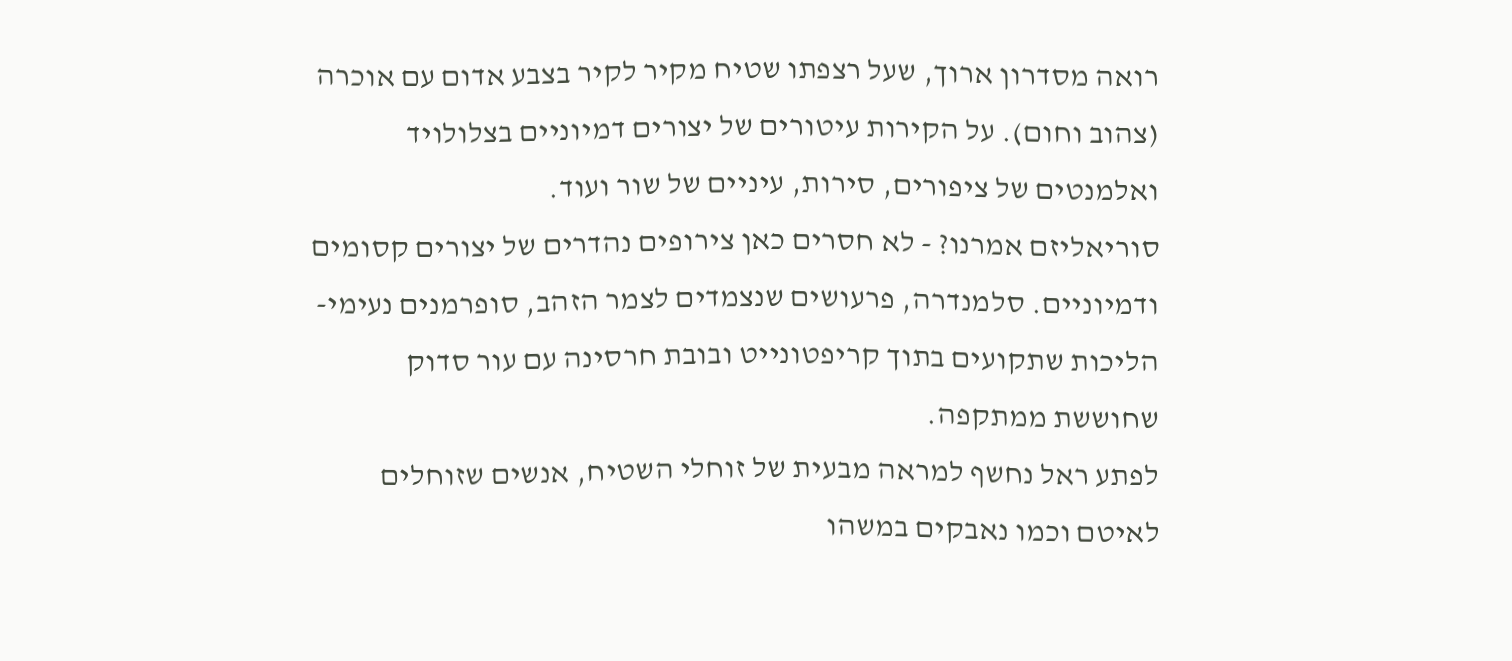רואה מסדרון ארוך, שעל רצפתו שטיח מקיר לקיר בצבע אדום עם אוכרה (צהוב וחום). על הקירות עיטורים של יצורים דמיוניים בצלולויד ואלמנטים של ציפורים, סירות, עיניים של שור ועוד.
סוריאליזם אמרנו? - לא חסרים כאן צירופים נהדרים של יצורים קסומים ודמיוניים. סלמנדרה, פרעושים שנצמדים לצמר הזהב, סופרמנים נעימי-הליכות שתקועים בתוך קריפטונייט ובובת חרסינה עם עור סדוק שחוששת ממתקפה.
לפתע ראל נחשף למראה מבעית של זוחלי השטיח, אנשים שזוחלים לאיטם וכמו נאבקים במשהו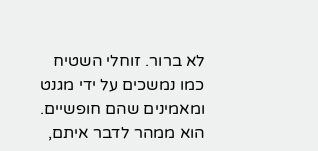לא ברור. זוחלי השטיח כמו נמשכים על ידי מגנט ומאמינים שהם חופשיים.
הוא ממהר לדבר איתם,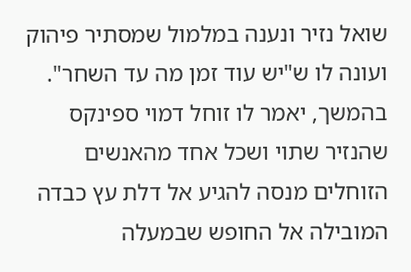שואל נזיר ונענה במלמול שמסתיר פיהוק ועונה לו ש"יש עוד זמן מה עד השחר". בהמשך, יאמר לו זוחל דמוי ספינקס שהנזיר שתוי ושכל אחד מהאנשים הזוחלים מנסה להגיע אל דלת עץ כבדה המובילה אל החופש שבמעלה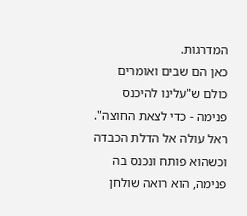המדרגות.
כאן הם שבים ואומרים כולם ש"עלינו להיכנס פנימה - כדי לצאת החוצה". ראל עולה אל הדלת הכבדה וכשהוא פותח ונכנס בה פנימה, הוא רואה שולחן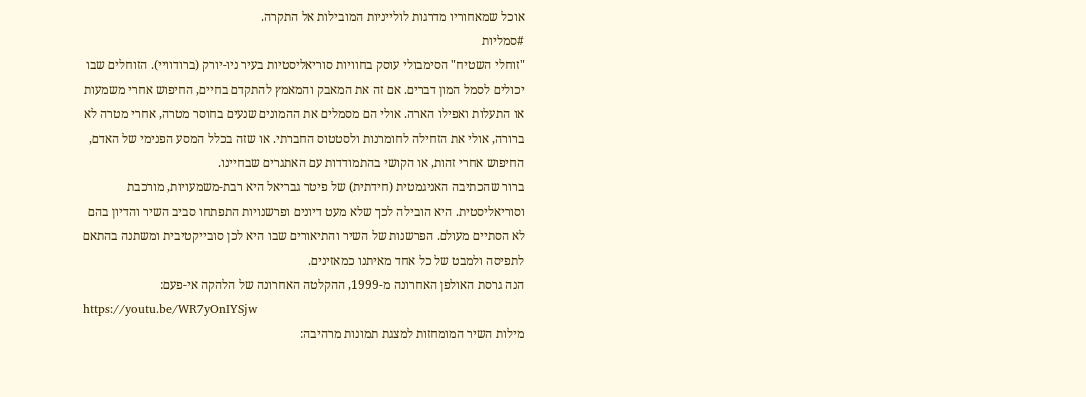אוכל שמאחוריו מדרגות לולייניות המובילות אל התקרה.
#סמליות
"זוחלי השטיח" הסימבולי עוסק בחוויות סוריאליסטיות בעיר ניו-יורק (ברודוויי). הזוחלים שבו יכולים לסמל המון דברים. אם זה את המאבק והמאמץ להתקדם בחיים, החיפוש אחרי משמעות או התעלות ואפילו הארה. אולי הם מסמלים את ההמונים שנעים בחוסר מטרה, אחרי מטרה לא ברורה, אולי את הזחילה לחומרנות ולסטטוס החברתי. או שזה בכלל המסע הפנימי של האדם, החיפוש אחרי זהות, או הקושי בהתמודדות עם האתגרים שבחיינו.
ברור שהכתיבה האניגמטית (חידתית) של פיטר גבריאל היא רבת-משמעויות, מורכבת וסוריאליסטית. היא הובילה לכך שלא מעט דיונים ופרשנויות התפתחו סביב השיר והדיון בהם לא הסתיים מעולם. הפרשנות של השיר והתיאורים שבו היא לכן סובייקטיבית ומשתנה בהתאם לתפיסה ולמבט של כל אחד מאיתנו כמאזינים.
הנה גרסת האולפן האחרונה מ-1999, ההקלטה האחרונה של הלהקה אי-פעם:
https://youtu.be/WR7yOnIYSjw
מילות השיר המומחזות למצגת תמונות מרהיבה: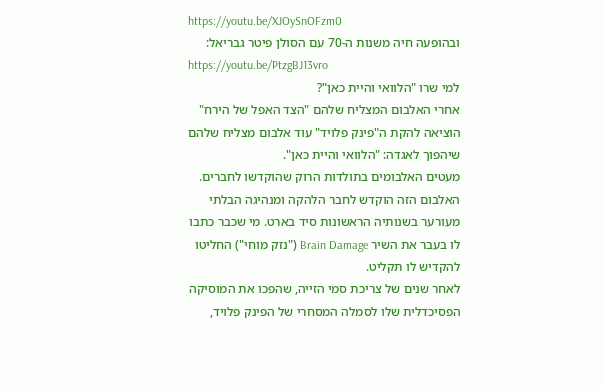https://youtu.be/XJOySnOFzm0
ובהופעה חיה משנות ה-70 עם הסולן פיטר גבריאל:
https://youtu.be/PtzgBJ13vro
למי שרו "הלוואי והיית כאן"?
אחרי האלבום המצליח שלהם "הצד האפל של הירח" הוציאה להקת ה"פינק פלויד" עוד אלבום מצליח שלהם שיהפוך לאגדה: "הלוואי והיית כאן".
מעטים האלבומים בתולדות הרוק שהוקדשו לחברים. האלבום הזה הוקדש לחבר הלהקה ומנהיגה הבלתי מעורער בשנותיה הראשונות סיד בארט. מי שכבר כתבו לו בעבר את השיר Brain Damage ("נזק מוחי") החליטו להקדיש לו תקליט.
לאחר שנים של צריכת סמי הזייה, שהפכו את המוסיקה הפסיכדלית שלו לסמלה המסחרי של הפינק פלויד,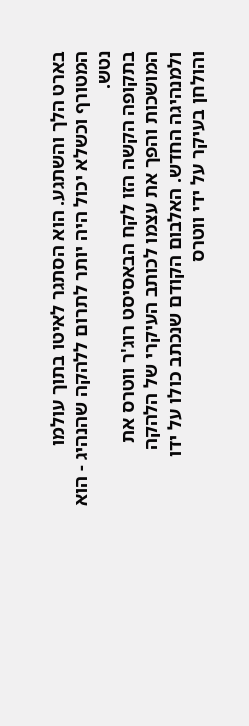בארט הלך והשתגע. הוא הסתגר לאיטו בתוך עולמו המטורף וכשלא יכול היה יותר לתרום ללהקה שהנהיג - הוא נטש.
בתקופה הקשה הזו לקח הבאסיסט רוג'ר ווטרס את המושכות והפך את עצמו לכותב העיקרי של הלהקה ולמנהיגה החדש. האלבום הקודם שנכתב כולו על ידו והולחן בעיקר על ידי ווטרס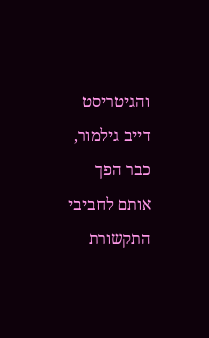והגיטריסט דייב גילמור, כבר הפך אותם לחביבי התקשורת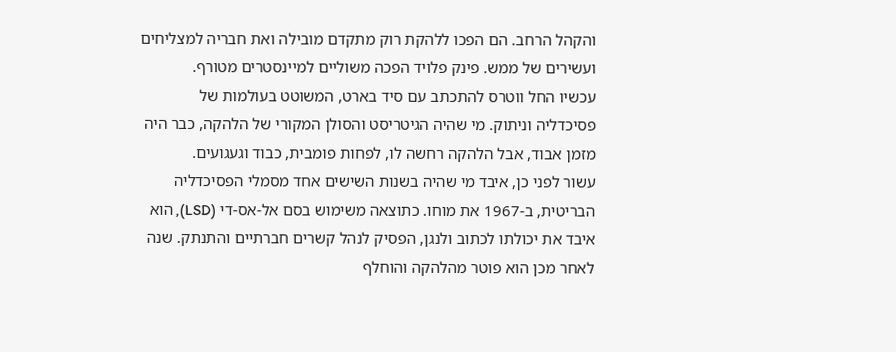והקהל הרחב. הם הפכו ללהקת רוק מתקדם מובילה ואת חבריה למצליחים ועשירים של ממש. פינק פלויד הפכה משוליים למיינסטרים מטורף.
עכשיו החל ווטרס להתכתב עם סיד בארט, המשוטט בעולמות של פסיכדליה וניתוק. מי שהיה הגיטריסט והסולן המקורי של הלהקה, כבר היה מזמן אבוד, אבל הלהקה רחשה לו, לפחות פומבית, כבוד וגעגועים.
עשור לפני כן, איבד מי שהיה בשנות השישים אחד מסמלי הפסיכדליה הבריטית, ב-1967 את מוחו. כתוצאה משימוש בסם אל-אס-די (LSD), הוא איבד את יכולתו לכתוב ולנגן, הפסיק לנהל קשרים חברתיים והתנתק. שנה לאחר מכן הוא פוטר מהלהקה והוחלף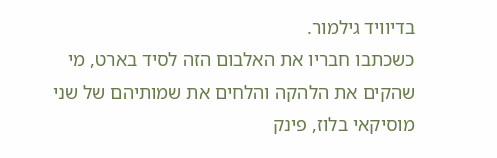בדיוויד גילמור.
כשכתבו חבריו את האלבום הזה לסיד בארט, מי שהקים את הלהקה והלחים את שמותיהם של שני מוסיקאי בלוז, פינק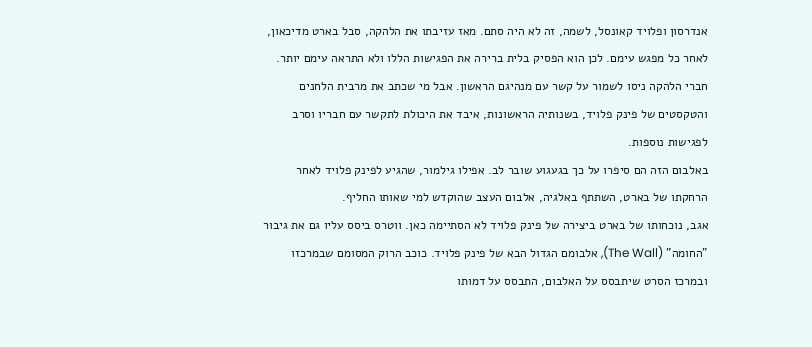אנדרסון ופלויד קאונסל, לשמה, זה לא היה סתם. מאז עזיבתו את הלהקה, סבל בארט מדיכאון, לאחר כל מפגש עימם. לכן הוא הפסיק בלית ברירה את הפגישות הללו ולא התראה עימם יותר.
חברי הלהקה ניסו לשמור על קשר עם מנהיגם הראשון. אבל מי שכתב את מרבית הלחנים והטקסטים של פינק פלויד, בשנותיה הראשונות, איבד את היכולת לתקשר עם חבריו וסרב לפגישות נוספות.
באלבום הזה הם סיפרו על כך בגעגוע שובר לב. אפילו גילמור, שהגיע לפינק פלויד לאחר הרחקתו של בארט, השתתף באלגיה, אלבום העצב שהוקדש למי שאותו החליף.
אגב, נוכחותו של בארט ביצירה של פינק פלויד לא הסתיימה כאן. ווטרס ביסס עליו גם את גיבור "החומה" (The Wall), אלבומם הגדול הבא של פינק פלויד. כוכב הרוק המסומם שבמרכזו ובמרכז הסרט שיתבסס על האלבום, התבסס על דמותו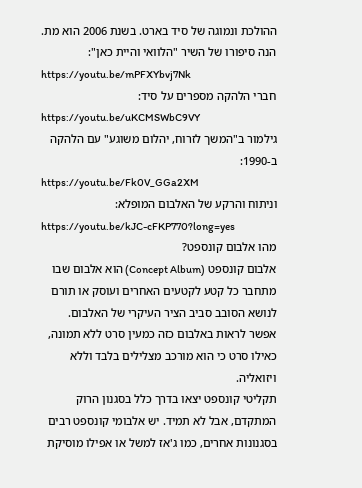ההולכת ונמוגה של סיד בארט. בשנת 2006 הוא מת.
הנה סיפורו של השיר "הלוואי והיית כאן":
https://youtu.be/mPFXYbvj7Nk
חברי הלהקה מספרים על סיד:
https://youtu.be/uKCMSWbC9VY
גילמור ב"המשך לזרוח, יהלום משוגע" עם הלהקה ב-1990:
https://youtu.be/Fk0V_GGa2XM
וניתוח והרקע של האלבום המופלא:
https://youtu.be/kJC-cFKP770?long=yes
מהו אלבום קונספט?
אלבום קונספט (Concept Album) הוא אלבום שבו מתחבר כל קטע לקטעים האחרים ועוסק או תורם לנושא הסובב סביב הציר העיקרי של האלבום.
אפשר לראות באלבום כזה כמעין סרט ללא תמונה, כאילו סרט כי הוא מורכב מצלילים בלבד וללא ויזואליה.
תקליטי קונספט יצאו בדרך כלל בסגנון הרוק המתקדם, אבל לא תמיד. יש אלבומי קונספט רבים בסגנונות אחרים, כמו ג'אז למשל או אפילו מוסיקת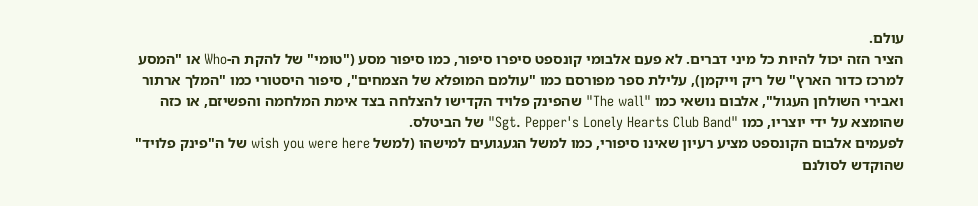עולם.
הציר הזה יכול להיות כל מיני דברים. לא פעם אלבומי קונספט סיפרו סיפור, כמו סיפור מסע ("טומי" של להקת ה-Who או "המסע למרכז כדור הארץ" של ריק וייקמן), עלילת ספר מפורסם כמו "עולמם המופלא של הצמחים", סיפור היסטורי כמו "המלך ארתור ואבירי השולחן העגול", אלבום נושאי כמו "The wall" שהפינק פלויד הקדישו להצלחה בצד אימת המלחמה והפשיזם, או כזה שהומצא על ידי יוצריו, כמו "Sgt. Pepper's Lonely Hearts Club Band" של הביטלס.
לפעמים אלבום הקונספט מציע רעיון שאינו סיפורי, כמו למשל הגעגועים למישהו (למשל wish you were here של ה"פינק פלויד" שהוקדש לסולנם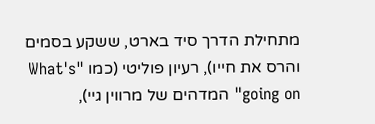מתחילת הדרך סיד בארט, ששקע בסמים והרס את חייו), רעיון פוליטי (כמו "What's going on" המדהים של מרווין גיי),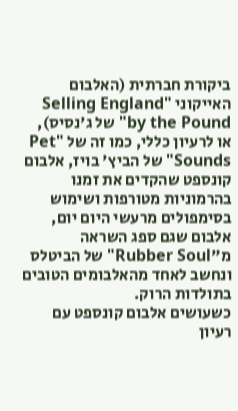ביקורת חברתית (האלבום האייקוני "Selling England by the Pound" של ג'נסיס), או לרעיון כללי, כמו זה של "Pet Sounds" של הביץ' בויז, אלבום קונספט שהקדים את זמנו בהרמוניות מטורפות ושימוש בסימפולים מרעשי היום יום, אלבום שגם ספג השראה מ"Rubber Soul" של הביטלס ונחשב לאחד מהאלבומים הטובים בתולדות הרוק.
כשעושים אלבום קונספט עם רעיון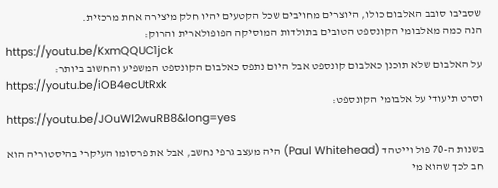שסביבו סובב האלבום כולו, היוצרים מחויבים שכל הקטעים יהיו חלק מיצירה אחת מרכזית.
הנה כמה מאלבומי הקונספט הטובים בתולדות המוסיקה הפופולארית והרוק:
https://youtu.be/KxmQQUC1jck
על האלבום שלא תוכנן כאלבום קונספט אבל היום נתפס כאלבום הקונספט המשפיע והחשוב ביותר:
https://youtu.be/iOB4ecUtRxk
וסרט תיעודי על אלבומי הקונספט:
https://youtu.be/JOuWl2wuRB8&long=yes

בשנות ה-70 פול וייטהד (Paul Whitehead) היה מעצב גרפי נחשב, אבל את פרסומו העיקרי בהיסטוריה הוא חב לכך שהוא מי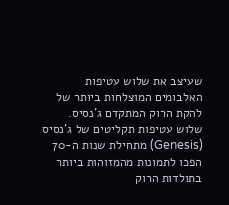שעיצב את שלוש עטיפות האלבומים המוצלחות ביותר של להקת הרוק המתקדם ג'נסיס.
שלוש עטיפות תקליטים של ג'נסיס (Genesis) מתחילת שנות ה-70 הפכו לתמונות מהמזוהות ביותר בתולדות הרוק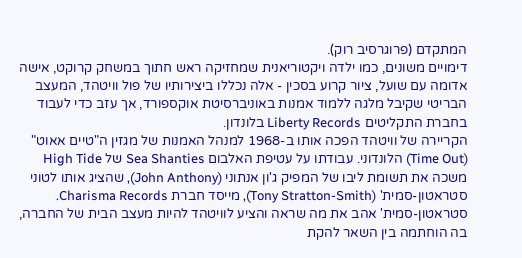המתקדם (פרוגרסיב רוק).
דימויים משונים, כמו ילדה ויקטוריאנית שמחזיקה ראש חתוך במשחק קרוקט, אישה אדומה עם שועל, ציור קרוע בסכין - אלה נכללו ביצירותיו של פול וויטהד, המעצב הבריטי שקיבל מלגה ללמוד אמנות באוניברסיטת אוקספורד, אך עזב כדי לעבוד בחברת התקליטים Liberty Records בלונדון.
הקריירה של וויטהד הפכה אותו ב-1968 למנהל האמנות של מגזין ה"טיים אאוט" (Time Out) הלונדוני. עבודתו על עטיפת האלבום Sea Shanties של High Tide משכה את תשומת ליבו של המפיק ג'ון אנתוני (John Anthony), שהציג אותו לטוני סטראטון-סמית' (Tony Stratton-Smith), מייסד חברת Charisma Records.
סטראטון-סמית' אהב את מה שראה והציע לוויטהד להיות מעצב הבית של החברה, בה הוחתמה בין השאר להקת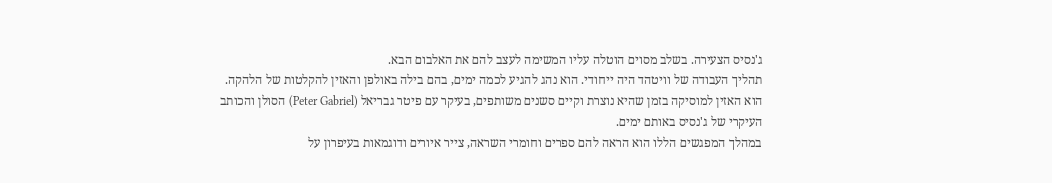ג'נסיס הצעירה. בשלב מסוים הוטלה עליו המשימה לעצב להם את האלבום הבא.
תהליך העבודה של וויטהד היה ייחודי. הוא נהג להגיע לכמה ימים, בהם בילה באולפן והאזין להקלטות של הלהקה. הוא האזין למוסיקה בזמן שהיא נוצרת וקיים סשנים משותפים, בעיקר עם פיטר גבריאל (Peter Gabriel) הסולן והכותב העיקרי של ג'נסיס באותם ימים.
במהלך המפגשים הללו הוא הראה להם ספרים וחומרי השראה, צייר איורים ודוגמאות בעיפרון על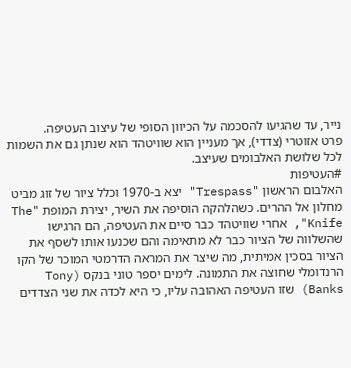נייר, עד שהגיעו להסכמה על הכיוון הסופי של עיצוב העטיפה.
פרט אזוטרי (צדדי), אך מעניין הוא שוויטהד הוא שנתן גם את השמות לכל שלושת האלבומים שעיצב.
#העטיפות
האלבום הראשון "Trespass" יצא ב-1970 וכלל ציור של זוג מביט מחלון אל ההרים. כשהלהקה הוסיפה את השיר, יצירת המופת "The Knife", אחרי שוויטהד כבר סיים את העטיפה, הם הרגישו שהשלווה של הציור כבר לא מתאימה והם שכנעו אותו לשסף את הציור בסכין אמיתית, מה שיצר את המראה הדרמטי המוכר של הקו הרנדומלי שחוצה את התמונה. לימים יספר טוני בנקס (Tony Banks) שזו העטיפה האהובה עליו, כי היא לכדה את שני הצדדים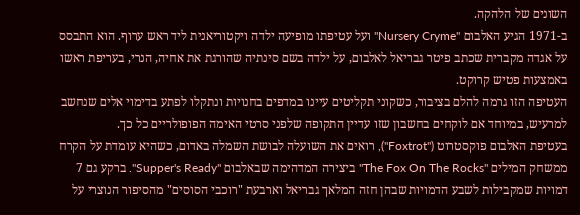השונים של הלהקה.
ב-1971 הגיע האלבום "Nursery Cryme" ועל עטיפתו מופיעה ילדה ויקטוריאנית ליד ראש ערוף. הוא התבסס על אגדה מקברית שכתב פיטר גבריאל לאלבום, על ילדה בשם סינתיה שהורגת את אחיה, הנרי, בעריפת ראשו באמצעות פטיש קרוקט.
העטיפה הזו גרמה להלם בציבור, כשקוני תקליטים עיינו במדפים בחנויות ונתקלו לפתע בדימוי אלים שנחשב למרעיש, במיוחד אם לוקחים בחשבון שזו עדיין התקופה שלפני סרטי האימה הפופולריים כל כך.
בעטיפת האלבום פוקסטרוט ("Foxtrot"), רואים את השועלה לבושת השמלה באדום, כשהיא עומדת על הקרח ממשחק המילים "The Fox On The Rocks" ביצירה המדהימה שבאלבום "Supper's Ready". ברקע גם 7 דמויות שמקבילות לשבע הדמויות שבהן חזה המלאך גבריאל וארבעת "רוכבי הסוסים" מהסיפור הנוצרי על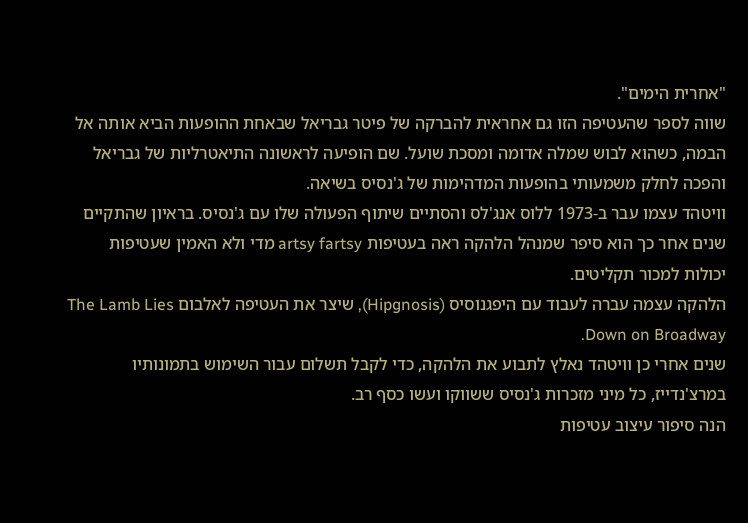"אחרית הימים".
שווה לספר שהעטיפה הזו גם אחראית להברקה של פיטר גבריאל שבאחת ההופעות הביא אותה אל הבמה, כשהוא לבוש שמלה אדומה ומסכת שועל. שם הופיעה לראשונה התיאטרליות של גבריאל והפכה לחלק משמעותי בהופעות המדהימות של ג'נסיס בשיאה.
וויטהד עצמו עבר ב-1973 ללוס אנג'לס והסתיים שיתוף הפעולה שלו עם ג'נסיס. בראיון שהתקיים שנים אחר כך הוא סיפר שמנהל הלהקה ראה בעטיפות artsy fartsy מדי ולא האמין שעטיפות יכולות למכור תקליטים.
הלהקה עצמה עברה לעבוד עם היפגנוסיס (Hipgnosis), שיצר את העטיפה לאלבום The Lamb Lies Down on Broadway.
שנים אחרי כן וויטהד נאלץ לתבוע את הלהקה, כדי לקבל תשלום עבור השימוש בתמונותיו במרצ'נדייז, כל מיני מזכרות ג'נסיס ששווקו ועשו כסף רב.
הנה סיפור עיצוב עטיפות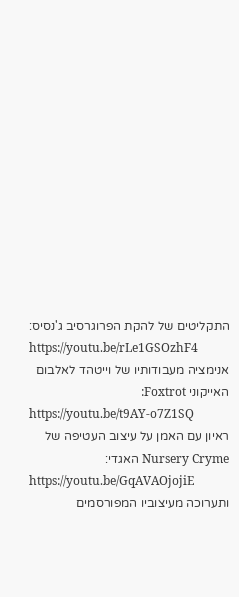התקליטים של להקת הפרוגרסיב ג'נסיס:
https://youtu.be/rLe1GSOzhF4
אנימציה מעבודותיו של וייטהד לאלבום האייקוני Foxtrot:
https://youtu.be/t9AY-o7Z1SQ
ראיון עם האמן על עיצוב העטיפה של Nursery Cryme האגדי:
https://youtu.be/GqAVAOjojiE
ותערוכה מעיצוביו המפורסמים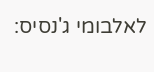לאלבומי ג'נסיס: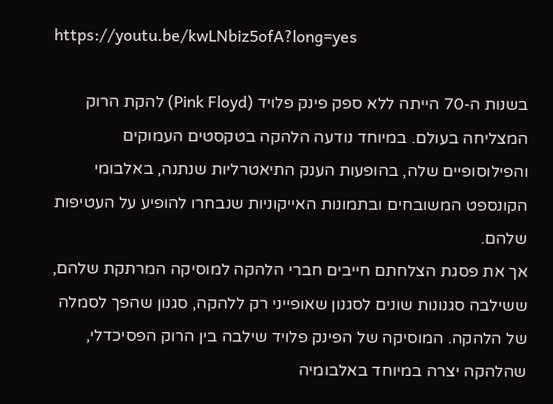https://youtu.be/kwLNbiz5ofA?long=yes

בשנות ה-70 הייתה ללא ספק פינק פלויד (Pink Floyd) להקת הרוק המצליחה בעולם. במיוחד נודעה הלהקה בטקסטים העמוקים והפילוסופיים שלה, בהופעות הענק התיאטרליות שנתנה, באלבומי הקונספט המשובחים ובתמונות האייקוניות שנבחרו להופיע על העטיפות שלהם.
אך את פסגת הצלחתם חייבים חברי הלהקה למוסיקה המרתקת שלהם, ששילבה סגנונות שונים לסגנון שאופייני רק ללהקה, סגנון שהפך לסמלה של הלהקה. המוסיקה של הפינק פלויד שילבה בין הרוק הפסיכדלי, שהלהקה יצרה במיוחד באלבומיה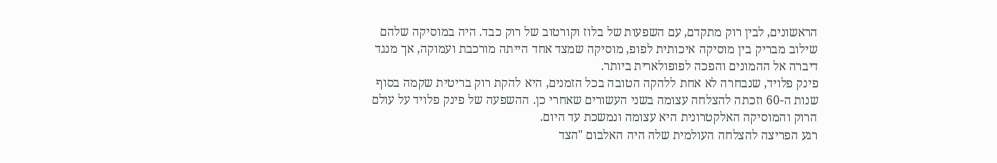הראשונים, לבין רוק מתקדם, עם השפעות של בלוז וקורטוב של רוק כבד. היה במוסיקה שלהם שילוב מבריק בין מוסיקה איכותית לפופ, מוסיקה שמצד אחד הייתה מורכבת ועמוקה, אך מנגד דיברה אל ההמונים והפכה לפופולארית ביותר.
פינק פלויד, שנבחרה לא אחת ללהקה הטובה בכל הזמנים, היא להקת רוק בריטית שקמה בסוף שנות ה-60 וזכתה להצלחה עצומה בשני העשורים שאחרי כן. ההשפעה של פינק פלויד על עולם הרוק והמוסיקה האלקטרונית היא עצומה ונמשכת עד היום.
רגע הפריצה להצלחה העולמית שלה היה האלבום "הצד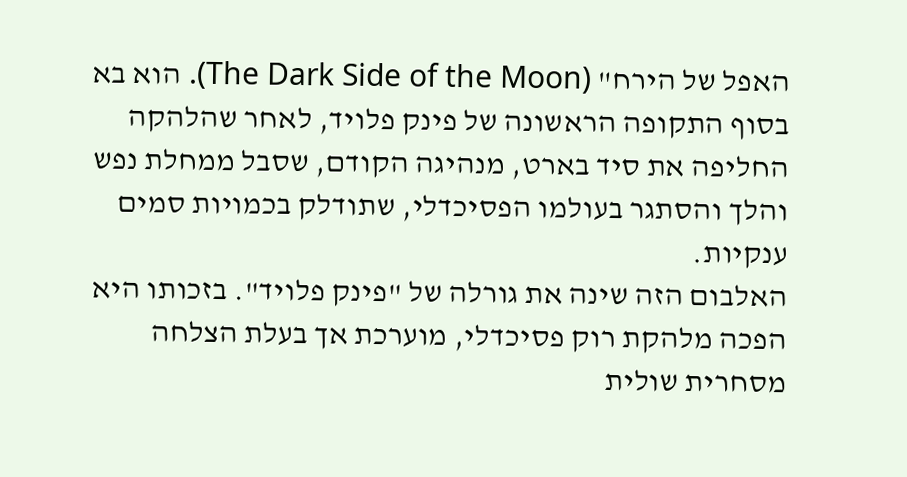האפל של הירח" (The Dark Side of the Moon). הוא בא בסוף התקופה הראשונה של פינק פלויד, לאחר שהלהקה החליפה את סיד בארט, מנהיגה הקודם, שסבל ממחלת נפש והלך והסתגר בעולמו הפסיכדלי, שתודלק בכמויות סמים ענקיות.
האלבום הזה שינה את גורלה של "פינק פלויד". בזכותו היא הפכה מלהקת רוק פסיכדלי, מוערכת אך בעלת הצלחה מסחרית שולית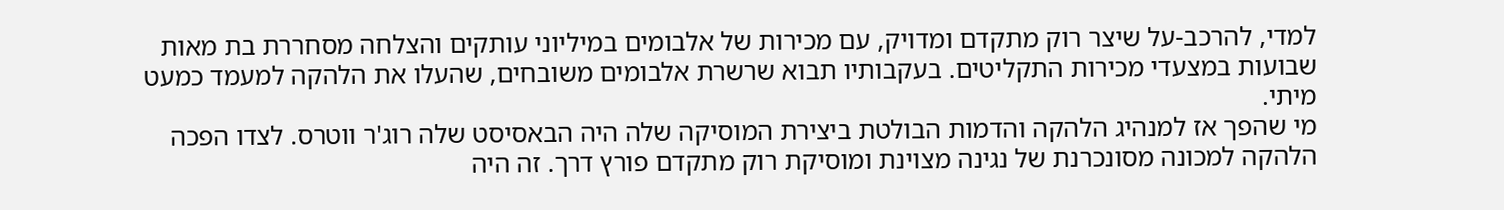למדי, להרכב-על שיצר רוק מתקדם ומדויק, עם מכירות של אלבומים במיליוני עותקים והצלחה מסחררת בת מאות שבועות במצעדי מכירות התקליטים. בעקבותיו תבוא שרשרת אלבומים משובחים, שהעלו את הלהקה למעמד כמעט מיתי.
מי שהפך אז למנהיג הלהקה והדמות הבולטת ביצירת המוסיקה שלה היה הבאסיסט שלה רוג'ר ווטרס. לצדו הפכה הלהקה למכונה מסונכרנת של נגינה מצוינת ומוסיקת רוק מתקדם פורץ דרך. זה היה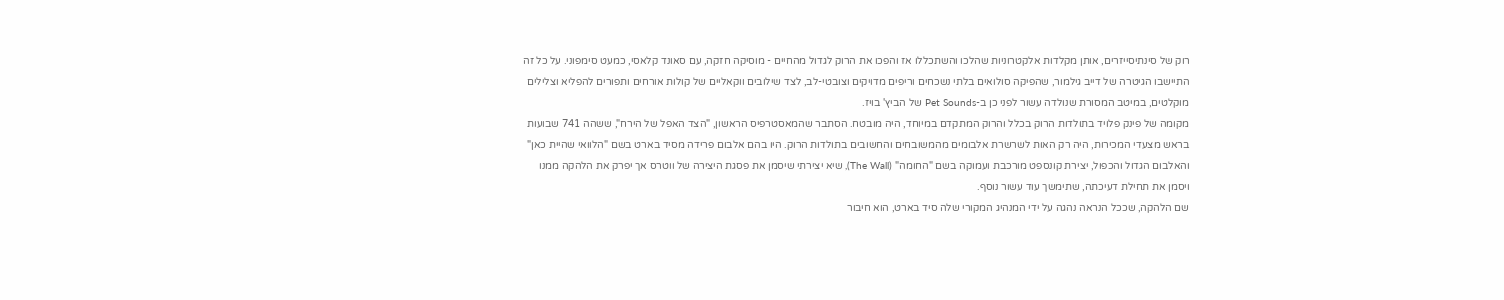רוק של סינתיסייזרים, אותן מקלדות אלקטרוניות שהלכו והשתכללו אז והפכו את הרוק לגדול מהחיים - מוסיקה חזקה, עם סאונד קלאסי, כמעט סימפוני. על כל זה התיישבו הגיטרה של דייב גילמור, שהפיקה סולואים בלתי נשכחים וריפים מדויקים וצובטי-לב, לצד שילובים ווקאליים של קולות אורחים ותפורים להפליא וצלילים מוקלטים, במיטב המסורת שנולדה עשור לפני כן ב-Pet Sounds של הביץ' בויז.
מקומה של פינק פלויד בתולדות הרוק בכלל והרוק המתקדם במיוחד, היה מובטח. הסתבר שהמאסטרפיס הראשון, "הצד האפל של הירח", ששהה 741 שבועות בראש מצעדי המכירות, היה רק האות לשרשרת אלבומים מהמשובחים והחשובים בתולדות הרוק. היו בהם אלבום פרידה מסיד בארט בשם "הלוואי שהיית כאן" והאלבום הגדול והכפול, יצירת קונספט מורכבת ועמוקה בשם "החומה" (The Wall), שיא יצירתי שיסמן את פסגת היצירה של ווטרס אך יפרק את הלהקה ממנו ויסמן את תחילת דעיכתה, שתימשך עוד עשור נוסף.
שם הלהקה, שככל הנראה נהגה על ידי המנהיג המקורי שלה סיד בארט, הוא חיבור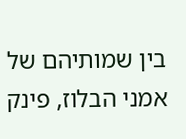בין שמותיהם של אמני הבלוז, פינק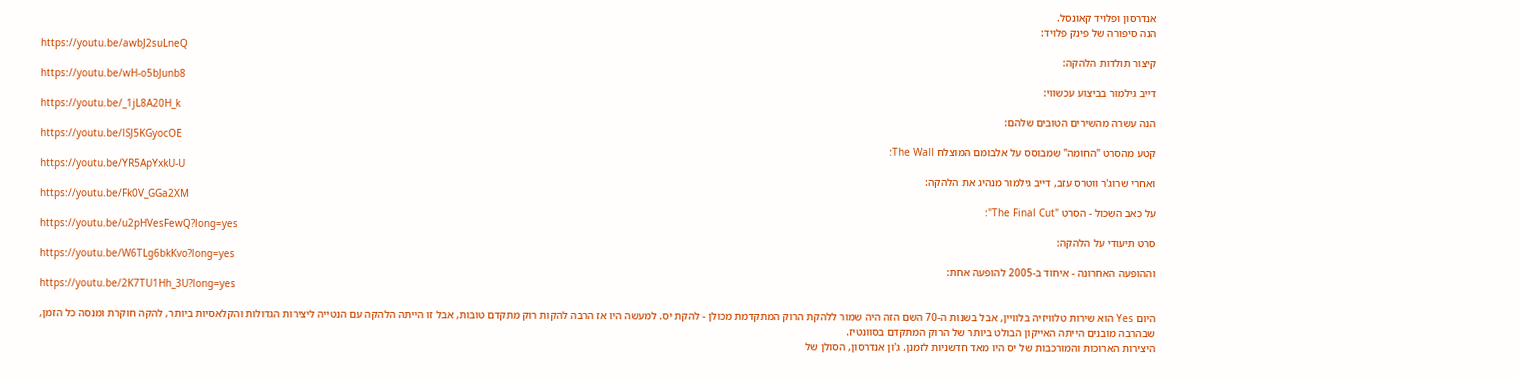אנדרסון ופלויד קאונסל.
הנה סיפורה של פינק פלויד:
https://youtu.be/awbJ2suLneQ
קיצור תולדות הלהקה:
https://youtu.be/wH-o5bJunb8
דייב גילמור בביצוע עכשווי:
https://youtu.be/_1jL8A20H_k
הנה עשרה מהשירים הטובים שלהם:
https://youtu.be/lSJ5KGyocOE
קטע מהסרט "החומה" שמבוסס על אלבומם המוצלח The Wall:
https://youtu.be/YR5ApYxkU-U
ואחרי שרוג'ר ווטרס עזב, דייב גילמור מנהיג את הלהקה:
https://youtu.be/Fk0V_GGa2XM
על כאב השכול - הסרט "The Final Cut":
https://youtu.be/u2pHVesFewQ?long=yes
סרט תיעודי על הלהקה:
https://youtu.be/W6TLg6bkKvo?long=yes
וההופעה האחרונה - איחוד ב-2005 להופעה אחת:
https://youtu.be/2K7TU1Hh_3U?long=yes

היום Yes הוא שירות טלוויזיה בלוויין, אבל בשנות ה-70 השם הזה היה שמור ללהקת הרוק המתקדמת מכולן - להקת יס. למעשה היו אז הרבה להקות רוק מתקדם טובות, אבל זו הייתה הלהקה עם הנטייה ליצירות הגדולות והקלאסיות ביותר, להקה חוקרת ומנסה כל הזמן, שבהרבה מובנים הייתה האייקון הבולט ביותר של הרוק המתקדם בסוונטיז.
היצירות הארוכות והמורכבות של יס היו מאד חדשניות לזמנן. ג'ון אנדרסון, הסולן של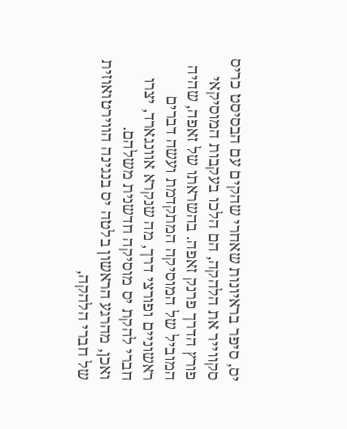יס, סיפר בראיונות שאחרי שהקים עם הבסיסט כריס סקווייר את הלהקה, הם הלכו בעקבות המוסיקאי פורץ הדרך פרנק זאפה. בהשראתו של זאפה, שהיה המוביל של המוסיקה המתקדמת ועשה דברים ראשוניים ופורצי דרך, מה שנקרא אוונגארד, יצרו חברי להקת יס מוסיקה חדשנית משלהם.
ואכן, מהרגע הראשון בלטה יס בנגינה הווירטואוזית של חברי הלהקה,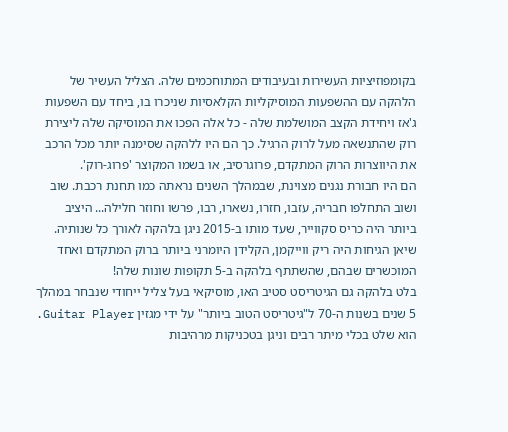בקומפוזיציות העשירות ובעיבודים המתוחכמים שלה. הצליל העשיר של הלהקה עם ההשפעות המוסיקליות הקלאסיות שניכרו בו, ביחד עם השפעות ג'אז ויחידת הקצב המושלמת שלה - כל אלה הפכו את המוסיקה שלה ליצירת רוק שהתנשאה מעל לרוק הרגיל. כך הם היו ללהקה שסימנה יותר מכל הרכב את היווצרות הרוק המתקדם, פרוגרסיב, או בשמו המקוצר 'פרוג-רוק'.
הם היו חבורת נגנים מצוינת, שבמהלך השנים נראתה כמו תחנת רכבת. שוב ושוב התחלפו חבריה, עזבו, חזרו, נשארו, רבו, פרשו וחוזר חלילה... היציב ביותר היה כריס סקווייר, שעד מותו ב-2015 ניגן בלהקה לאורך כל שנותיה. שיאן הגיחות היה ריק ווייקמן, הקלידן היומרני ביותר ברוק המתקדם ואחד המוכשרים שבהם, שהשתתף בלהקה ב-5 תקופות שונות שלה!
בלט בלהקה גם הגיטריסט סטיב האו, מוסיקאי בעל צליל ייחודי שנבחר במהלך 5 שנים בשנות ה-70 ל"גיטריסט הטוב ביותר" על ידי מגזין Guitar Player. הוא שלט בכלי מיתר רבים וניגן בטכניקות מרהיבות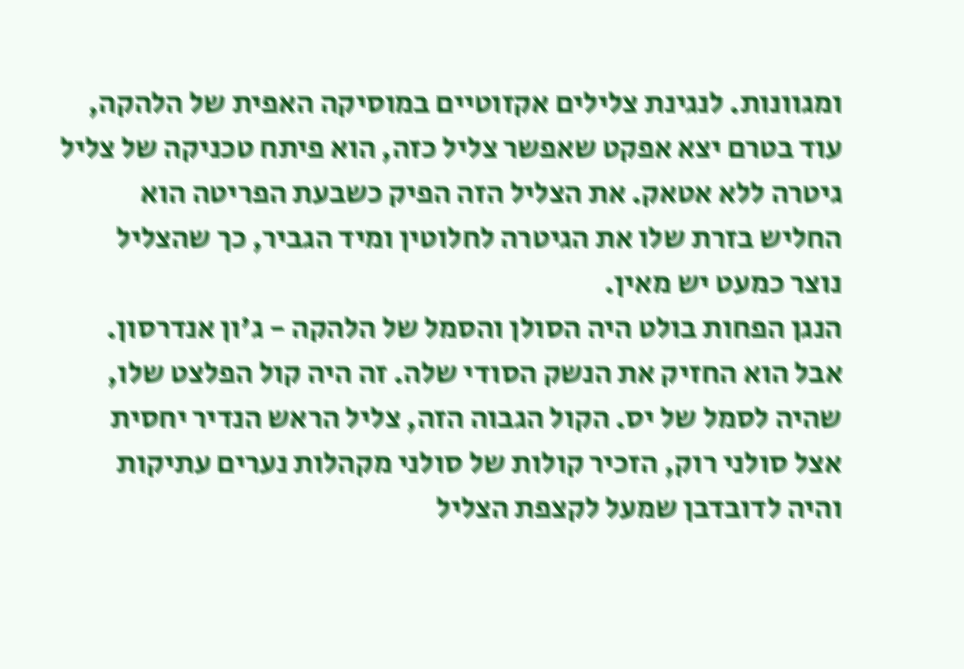ומגוונות. לנגינת צלילים אקזוטיים במוסיקה האפית של הלהקה, עוד בטרם יצא אפקט שאפשר צליל כזה, הוא פיתח טכניקה של צליל גיטרה ללא אטאק. את הצליל הזה הפיק כשבעת הפריטה הוא החליש בזרת שלו את הגיטרה לחלוטין ומיד הגביר, כך שהצליל נוצר כמעט יש מאין.
הנגן הפחות בולט היה הסולן והסמל של הלהקה - ג'ון אנדרסון. אבל הוא החזיק את הנשק הסודי שלה. זה היה קול הפלצט שלו, שהיה לסמל של יס. הקול הגבוה הזה, צליל הראש הנדיר יחסית אצל סולני רוק, הזכיר קולות של סולני מקהלות נערים עתיקות והיה לדובדבן שמעל לקצפת הצליל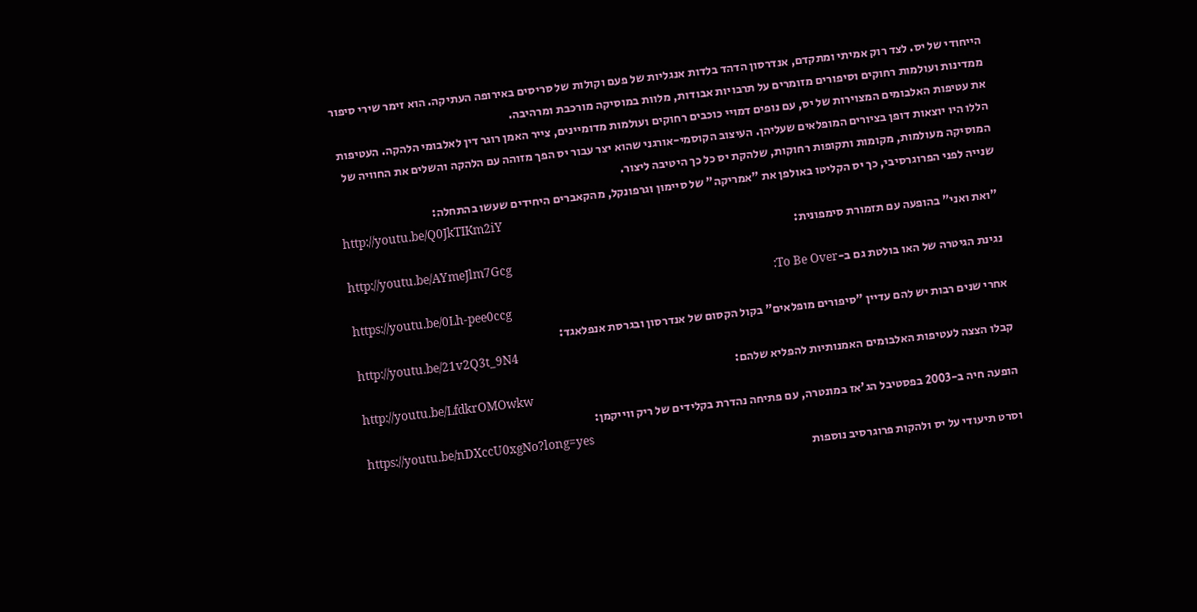הייחודי של יס. לצד רוק אמיתי ומתקדם, אנדרסון הדהד בלדות אנגליות של פעם וקולות של סריסים באירופה העתיקה. הוא זימר שירי סיפור ממדינות ועולמות רחוקים וסיפורים מזומרים על תרבויות אבודות, מלוות במוסיקה מורכבת ומרהיבה.
את עטיפות האלבומים המצוירות של יס, עם נופים דמויי כוכבים רחוקים ועולמות מדומיינים, צייר האמן רוגר דין לאלבומי הלהקה. העטיפות הללו היו יוצאות דופן בציורים המופלאים שעליהן. העיצוב הקוסמי-אורגני שהוא יצר עבור יס הפך מזוהה עם הלהקה והשלים את החוויה של המוסיקה מעולמות, מקומות ותקופות רחוקות, שלהקת יס כל כך היטיבה ליצור.
שנייה לפני הפרוגרסיבי, כך יס הקליטו באולפן את "אמריקה" של סיימון וגרפונקל, מהקאברים היחידים שעשו בהתחלה:
http://youtu.be/Q0JkTIKm2iY
"ואת ואני" בהופעה עם תזמורת סימפונית:
http://youtu.be/AYmeJlm7Gcg
נגינת הגיטרה של האו בולטת גם ב-To Be Over:
https://youtu.be/0Lh-pee0ccg
אחרי שנים רבות יש להם עדיין "סיפורים מופלאים" בקול הקסום של אנדרסון ובגרסת אנפלאגד:
http://youtu.be/21v2Q3t_9N4
קבלו הצצה לעטיפות האלבומים האמנותיות להפליא שלהם:
http://youtu.be/LfdkrOMOwkw
הופעה חיה ב-2003 בפסטיבל הג'אז במונטרה, עם פתיחה נהדרת בקלידים של ריק ווייקמן:
https://youtu.be/nDXccU0xgNo?long=yes
וסרט תיעודי על יס ולהקות פרוגרסיב נוספות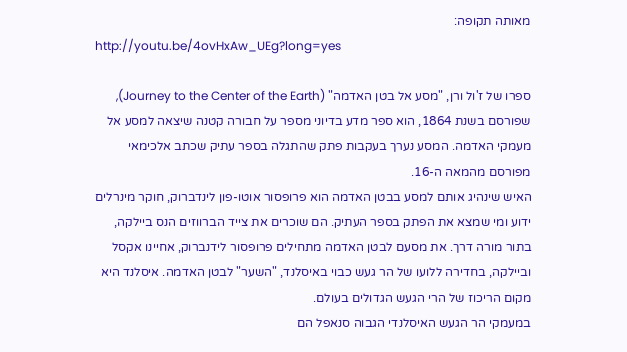מאותה תקופה:
http://youtu.be/4ovHxAw_UEg?long=yes

ספרו של ז'ול ורן, "מסע אל בטן האדמה" (Journey to the Center of the Earth), שפורסם בשנת 1864, הוא ספר מדע בדיוני מספר על חבורה קטנה שיצאה למסע אל מעמקי האדמה. המסע נערך בעקבות פתק שהתגלה בספר עתיק שכתב אלכימאי מפורסם מהמאה ה-16.
האיש שינהיג אותם למסע בבטן האדמה הוא פרופסור אוטו-פון לינדברוק, חוקר מינרלים ידוע ומי שמצא את הפתק בספר העתיק. הם שוכרים את צייד הברווזים הנס ביילקה, בתור מורה דרך. את מסעם לבטן האדמה מתחילים פרופסור לידנברוק, אחיינו אקסל וביילקה, בחדירה ללועו של הר געש כבוי באיסלנד, "השער" לבטן האדמה. איסלנד היא מקום הריכוז של הרי הגעש הגדולים בעולם.
במעמקי הר הגעש האיסלנדי הגבוה סנאפל הם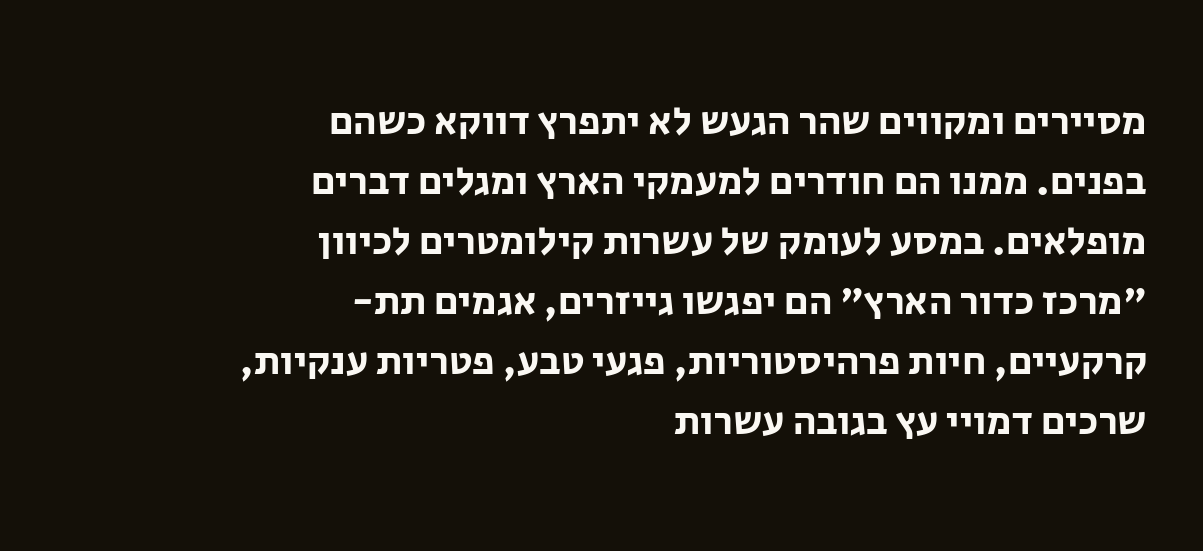מסיירים ומקווים שהר הגעש לא יתפרץ דווקא כשהם בפנים. ממנו הם חודרים למעמקי הארץ ומגלים דברים מופלאים. במסע לעומק של עשרות קילומטרים לכיוון "מרכז כדור הארץ" הם יפגשו גייזרים, אגמים תת-קרקעיים, חיות פרהיסטוריות, פגעי טבע, פטריות ענקיות, שרכים דמויי עץ בגובה עשרות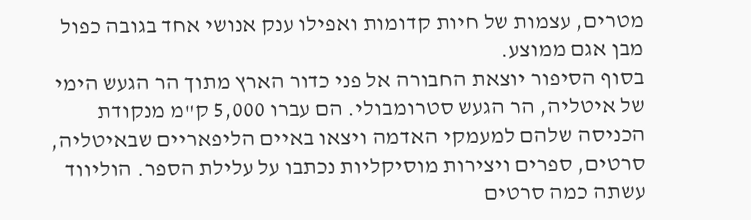מטרים, עצמות של חיות קדומות ואפילו ענק אנושי אחד בגובה כפול מבן אגם ממוצע.
בסוף הסיפור יוצאת החבורה אל פני כדור הארץ מתוך הר הגעש הימי של איטליה, הר הגעש סטרומבולי. הם עברו 5,000 ק"מ מנקודת הכניסה שלהם למעמקי האדמה ויצאו באיים הליפאריים שבאיטליה,
סרטים, ספרים ויצירות מוסיקליות נכתבו על עלילת הספר. הוליווד עשתה כמה סרטים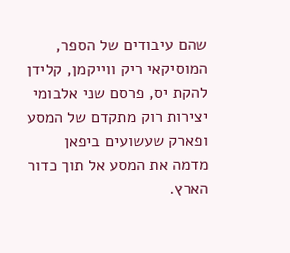שהם עיבודים של הספר, המוסיקאי ריק ווייקמן, קלידן להקת יס, פרסם שני אלבומי יצירות רוק מתקדם של המסע ופארק שעשועים ביפאן מדמה את המסע אל תוך כדור הארץ.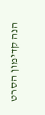הנה קדימון הסרט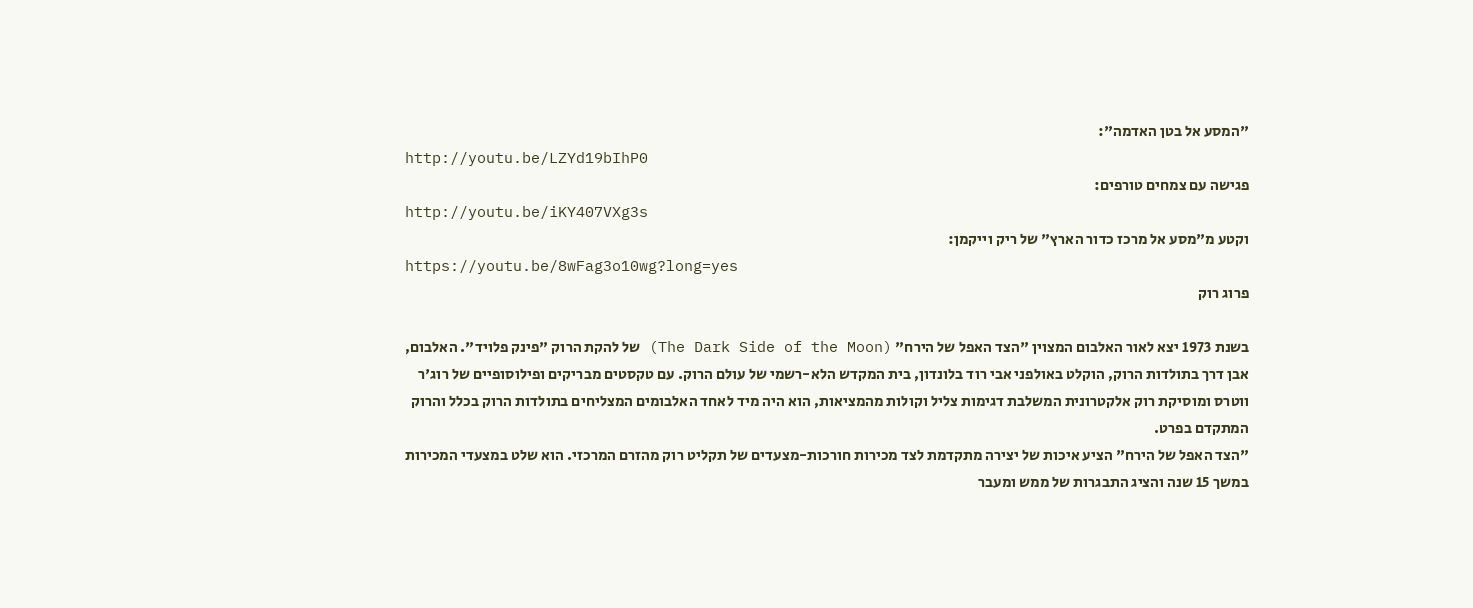"המסע אל בטן האדמה":
http://youtu.be/LZYd19bIhP0
פגישה עם צמחים טורפים:
http://youtu.be/iKY407VXg3s
וקטע מ"מסע אל מרכז כדור הארץ" של ריק וייקמן:
https://youtu.be/8wFag3o10wg?long=yes
פרוג רוק

בשנת 1973 יצא לאור האלבום המצוין "הצד האפל של הירח" (The Dark Side of the Moon) של להקת הרוק "פינק פלויד". האלבום, אבן דרך בתולדות הרוק, הוקלט באולפני אבי רוד בלונדון, בית המקדש הלא-רשמי של עולם הרוק. עם טקסטים מבריקים ופילוסופיים של רוג'ר ווטרס ומוסיקת רוק אלקטרונית המשלבת דגימות צליל וקולות מהמציאות, הוא היה מיד לאחד האלבומים המצליחים בתולדות הרוק בכלל והרוק המתקדם בפרט.
"הצד האפל של הירח" הציע איכות של יצירה מתקדמת לצד מכירות חורכות-מצעדים של תקליט רוק מהזרם המרכזי. הוא שלט במצעדי המכירות במשך 15 שנה והציג התבגרות של ממש ומעבר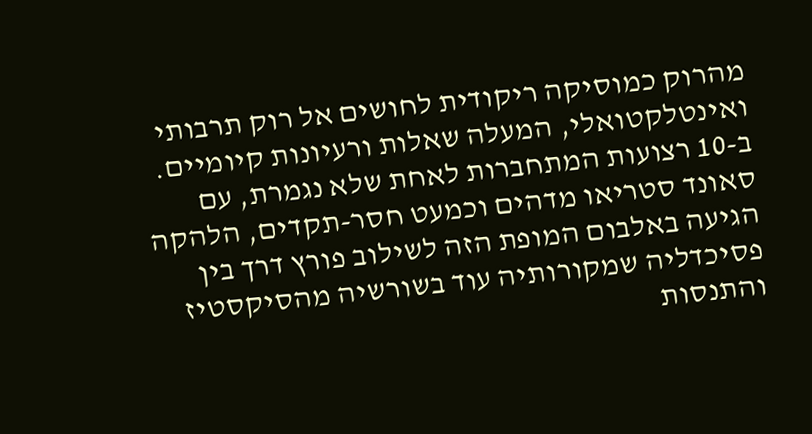מהרוק כמוסיקה ריקודית לחושים אל רוק תרבותי ואינטלקטואלי, המעלה שאלות ורעיונות קיומיים. ב-10 רצועות המתחברות לאחת שלא נגמרת, עם סאונד סטריאו מדהים וכמעט חסר-תקדים, הלהקה הגיעה באלבום המופת הזה לשילוב פורץ דרך בין פסיכדליה שמקורותיה עוד בשורשיה מהסיקסטיז והתנסות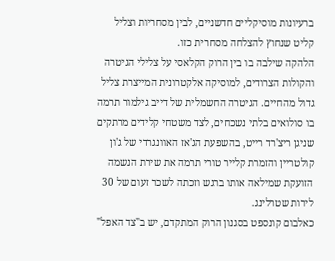ברעיונות מוסיקליים חדשניים, לבין מסחריות וצליל קליט שנחוץ להצלחה מסחרית כזו.
הלהקה שילבה בו בין הרוק הקלאסי על צלילי הגיטרה והקולות הצרודים, למוסיקה אלקטרונית המייצרת צליל גדול מהחיים. הגיטרה החשמלית של דייב גילמור תרמה בו סולואים בלתי נשכחים, לצד משטחי קלידים מרתקים שניגן ריצ'רד רייט, בהשפעת הג'אז האוונגרדי של ג'ון קולטריין והזמרת קלייר טורי תרמה את שירת הנשמה הזועקת שמילאה אותו ברגש וזכתה לשכר זעום של 30 לירות שטרלינג.
כאלבום קונספט בסגנון הרוק המתקדם, יש ב"צד האפל"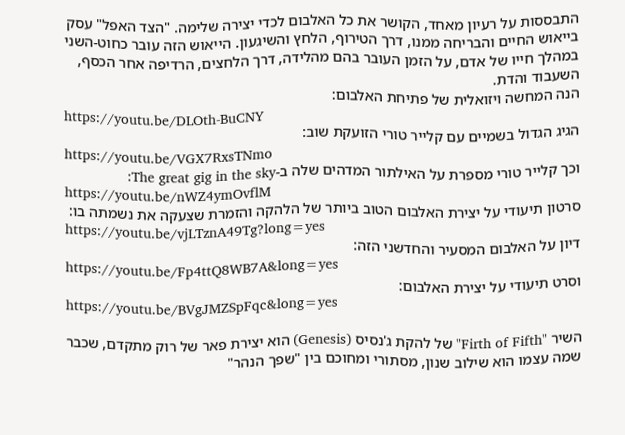התבססות על רעיון מאחד, הקושר את כל האלבום לכדי יצירה שלימה. "הצד האפל" עסק בייאוש החיים והבריחה ממנו, דרך הטירוף, הלחץ והשיגעון. הייאוש הזה עובר כחוט-השני במהלך חייו של אדם, על הזמן העובר בהם מהלידה, דרך הלחצים, הרדיפה אחר הכסף, השעבוד והדת.
הנה המחשה ויזואלית של פתיחת האלבום:
https://youtu.be/DLOth-BuCNY
הגיג הגדול בשמיים עם קלייר טורי הזועקת שוב:
https://youtu.be/VGX7RxsTNmo
וכך קלייר טורי מספרת על האילתור המדהים שלה ב-The great gig in the sky:
https://youtu.be/nWZ4ymOvflM
סרטון תיעודי על יצירת האלבום הטוב ביותר של הלהקה והזמרת שצעקה את נשמתה בו:
https://youtu.be/vjLTznA49Tg?long=yes
דיון על האלבום המסעיר והחדשני הזה:
https://youtu.be/Fp4ttQ8WB7A&long=yes
וסרט תיעודי על יצירת האלבום:
https://youtu.be/BVgJMZSpFqc&long=yes

השיר "Firth of Fifth" של להקת ג'נסיס (Genesis) הוא יצירת פאר של רוק מתקדם, שכבר שמה עצמו הוא שילוב שנון, מסתורי ומחוכם בין "שפך הנהר"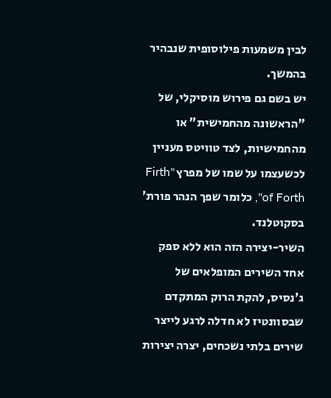לבין משמעות פילוסופית שנבהיר בהמשך.
יש בשם גם פירוש מוסיקלי, של "הראשונה מהחמישית" או מהחמישיות, לצד טוויטס מעניין לכשעצמו על שמו של מפרץ "Firth of Forth", כלומר שפך הנהר פורת' בסקוטלנד.
השיר-יצירה הזה הוא ללא ספק אחד השירים המופלאים של ג'נסיס, להקת הרוק המתקדם שבסוונטיז לא חדלה לרגע לייצר שירים בלתי נשכחים, יצרה יצירות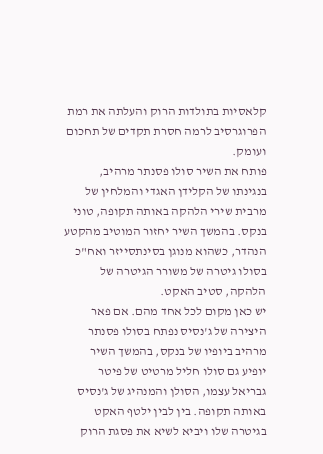קלאסיות בתולדות הרוק והעלתה את רמת הפרוגרסיב לרמה חסרת תקדים של תחכום ועומק.
פותח את השיר סולו פסנתר מרהיב, בנגינתו של הקלידן האגדי והמלחין של מרבית שירי הלהקה באותה תקופה, טוני בנקס. בהמשך השיר יחזור המוטיב מהקטע הנהדר, כשהוא מנוגן בסינתסייזר ואח"כ בסולו גיטרה של משורר הגיטרה של הלהקה, סטיב האקט.
יש כאן מקום לכל אחד מהם. אם פאר היצירה של ג'נסיס נפתח בסולו פסנתר מרהיב ביופיו של בנקס, בהמשך השיר יופיע גם סולו חליל מרטיט של פיטר גבריאל עצמו, הסולן והמנהיג של ג'נסיס באותה תקופה. בין לבין ילטף האקט בגיטרה שלו ויביא לשיא את פסגת הרוק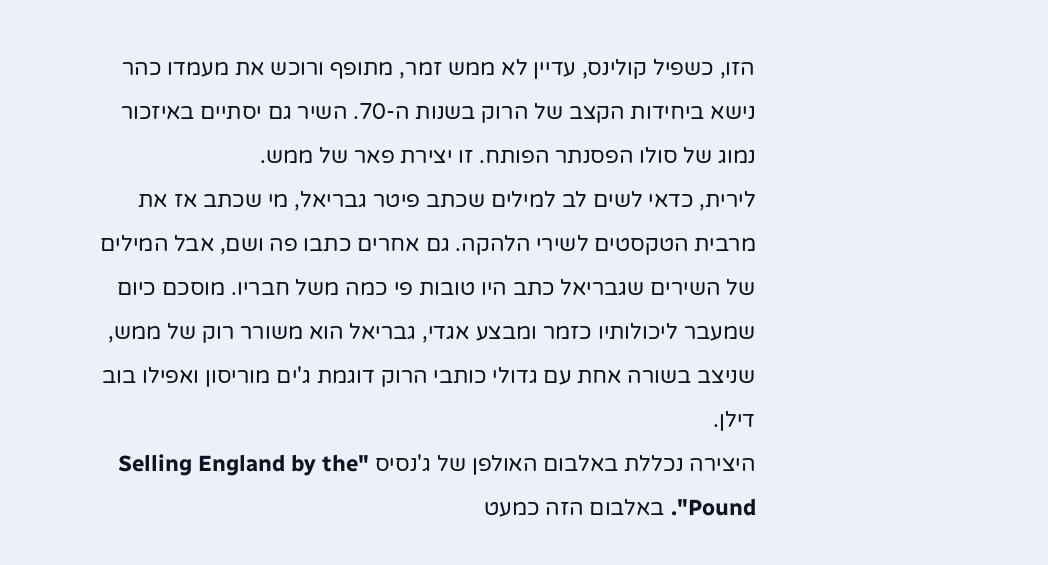הזו, כשפיל קולינס, עדיין לא ממש זמר, מתופף ורוכש את מעמדו כהר נישא ביחידות הקצב של הרוק בשנות ה-70. השיר גם יסתיים באיזכור נמוג של סולו הפסנתר הפותח. זו יצירת פאר של ממש.
לירית, כדאי לשים לב למילים שכתב פיטר גבריאל, מי שכתב אז את מרבית הטקסטים לשירי הלהקה. גם אחרים כתבו פה ושם, אבל המילים של השירים שגבריאל כתב היו טובות פי כמה משל חבריו. מוסכם כיום שמעבר ליכולותיו כזמר ומבצע אגדי, גבריאל הוא משורר רוק של ממש, שניצב בשורה אחת עם גדולי כותבי הרוק דוגמת ג'ים מוריסון ואפילו בוב דילן.
היצירה נכללת באלבום האולפן של ג'נסיס "Selling England by the Pound". באלבום הזה כמעט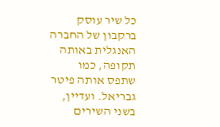כל שיר עוסק ברקבון של החברה האנגלית באותה תקופה, כמו שתפס אותה פיטר גבריאל. ועדיין, בשני השירים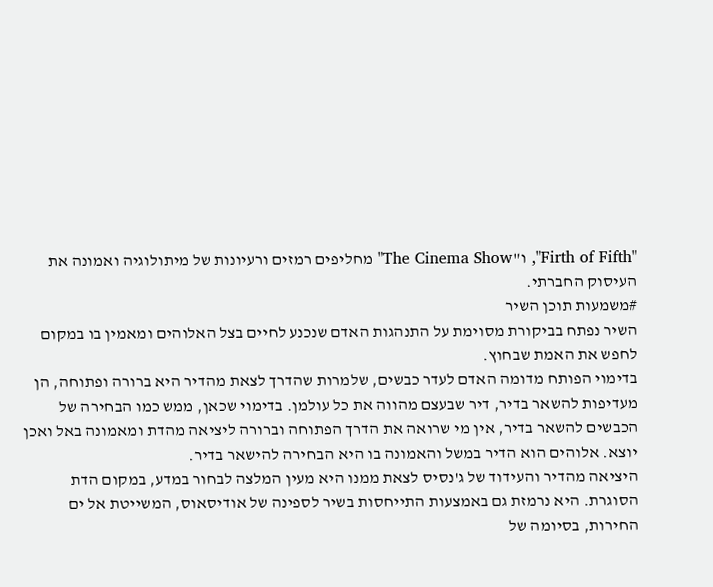"Firth of Fifth", ו"The Cinema Show" מחליפים רמזים ורעיונות של מיתולוגיה ואמונה את העיסוק החברתי.
#משמעות תוכן השיר
השיר נפתח בביקורת מסוימת על התנהגות האדם שנכנע לחיים בצל האלוהים ומאמין בו במקום לחפש את האמת שבחוץ.
בדימוי הפותח מדומה האדם לעדר כבשים, שלמרות שהדרך לצאת מהדיר היא ברורה ופתוחה, הן מעדיפות להשאר בדיר, דיר שבעצם מהווה את כל עולמן. בדימוי שכאן, ממש כמו הבחירה של הכבשים להשאר בדיר, אין מי שרואה את הדרך הפתוחה וברורה ליציאה מהדת ומאמונה באל ואכן יוצא. אלוהים הוא הדיר במשל והאמונה בו היא הבחירה להישאר בדיר.
היציאה מהדיר והעידוד של ג'נסיס לצאת ממנו היא מעין המלצה לבחור במדע, במקום הדת הסוגרת. היא נרמזת גם באמצעות התייחסות בשיר לספינה של אודיסאוס, המשייטת אל ים החירות, בסיומה של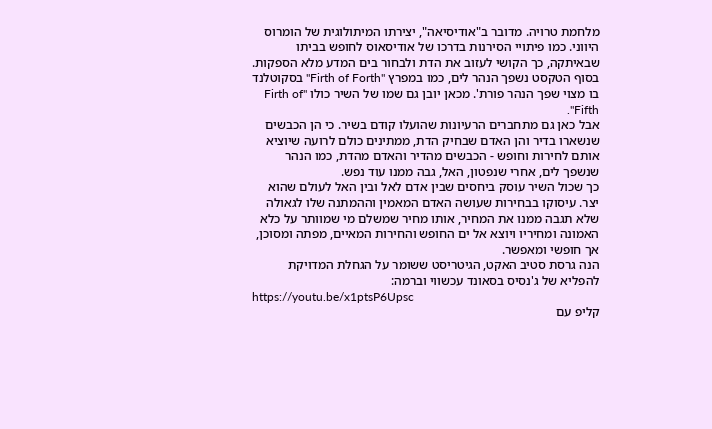מלחמת טרויה. מדובר ב"אודיסיאה", יצירתו המיתולוגית של הומרוס היווני. כמו פיתויי הסירנות בדרכו של אודיסאוס לחופש בביתו שבאיתקה, כך הקושי לעזוב את הדת ולבחור בים המדע מלא הספקות.
בסוף הטקסט נשפך הנהר לים, כמו במפרץ "Firth of Forth" בסקוטלנד בו מצוי שפך הנהר פורת'. מכאן יובן גם שמו של השיר כולו Firth of" Fifth".
אבל כאן גם מתחברים הרעיונות שהועלו קודם בשיר. כי הן הכבשים שנשארו בדיר והן האדם שבחיק הדת, ממתינים כולם לרועה שיוציא אותם לחירות וחופש - הכבשים מהדיר והאדם מהדת, כמו הנהר שנשפך לים, אחרי שנפטון, האל, גבה ממנו עוד נפש.
כך שכול השיר עוסק ביחסים שבין אדם לאל ובין האל לעולם שהוא יצר. עיסוקו בבחירות שעושה האדם המאמין וההמתנה שלו לגאולה שלא תגבה ממנו את המחיר, אותו מחיר שמשלם מי שמוותר על כלא האמונה ומחיריו ויוצא אל ים החופש והחירות המאיים, מפתה ומסוכן, אך חופשי ומאפשר.
הנה גרסת סטיב האקט, הגיטריסט ששומר על הגחלת המדויקת להפליא של ג'נסיס בסאונד עכשווי וברמה:
https://youtu.be/x1ptsP6Upsc
קליפ עם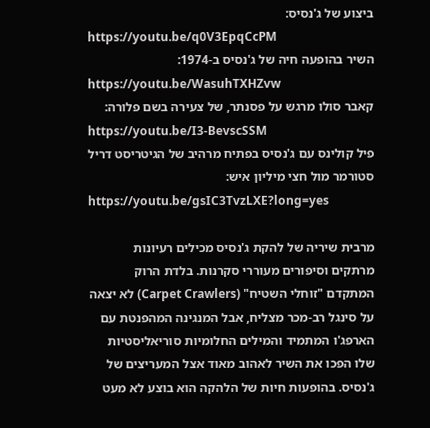ביצוע של ג'נסיס:
https://youtu.be/q0V3EpqCcPM
השיר בהופעה חיה של ג'נסיס ב-1974:
https://youtu.be/WasuhTXHZvw
קאבר סולו מרגש על פסנתר, של צעירה בשם פלורה:
https://youtu.be/I3-BevscSSM
פיל קולינס עם ג'נסיס בפתיח מרהיב של הגיטריסט דריל סטורמר מול חצי מיליון איש:
https://youtu.be/gsIC3TvzLXE?long=yes

מרבית שיריה של להקת ג'נסיס מכילים רעיונות מרתקים וסיפורים מעוררי סקרנות. בלדת הרוק המתקדם "זוחלי השטיח" (Carpet Crawlers) לא יצאה על סינגל רב-מכר מצליח, אבל המנגינה המהפנטת עם הארפג'ו המתמיד והמילים החלומיות סוריאליסטיות שלו הפכו את השיר לאהוב מאוד אצל המעריצים של ג'נסיס. בהופעות חיות של הלהקה הוא בוצע לא מעט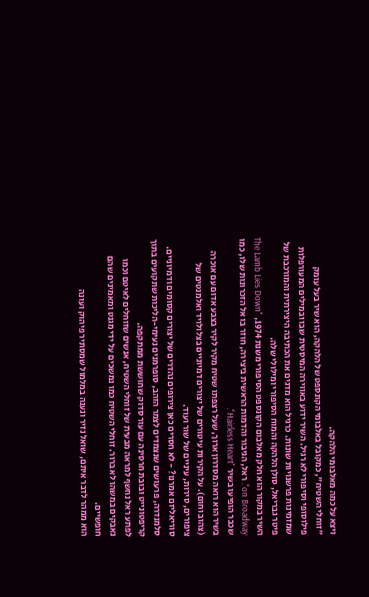ויצא על כמה מאלבומי הלהקה.
"זוחלי השטיח", כמקובל באלבומי הקונספט של הלהקה, הוא שיר בעל עומק פילוסופי וסיפורי לא רגיל. השיר ידוע באווירה המיסטית שבו ובמילים המעורפלות שמזמינות פרשנויות שונות. כרגיל הוא מדגים את הכתיבה היצירתית והמורכבת של פיטר גבריאל, סולן הלהקה והמוח הסיפורי ומילולי שלה.
השיר במקור הוא חלק מאלבום הקונספט הסיפורי משנת 1974, "The Lamb Lies Down on Broadway". ראל, הגיבור והדמות הראשית ביצירה, חוזר בו אל הזכרונות שלו, כמו שכבר הופיעו בשיר "Hairless Heart".
בשיר הוא רואה מסדרון ארוך, שעל רצפתו שטיח מקיר לקיר בצבע אדום עם אוכרה (צהוב וחום). על הקירות עיטורים של יצורים דמיוניים בצלולויד ואלמנטים של ציפורים, סירות, עיניים של שור ועוד.
סוריאליזם אמרנו? - לא חסרים כאן צירופים נהדרים של יצורים קסומים ודמיוניים. סלמנדרה, פרעושים שנצמדים לצמר הזהב, סופרמנים נעימי-הליכות שתקועים בתוך קריפטונייט ובובת חרסינה עם עור סדוק שחוששת ממתקפה.
לפתע ראל נחשף למראה מבעית של זוחלי השטיח, אנשים שזוחלים לאיטם וכמו נאבקים במשהו לא ברור. זוחלי השטיח כמו נמשכים על ידי מגנט ומאמינים שהם חופשיים.
הוא ממהר לדבר איתם, שואל נזיר ונענה במלמול שמסתיר פיהוק ועונה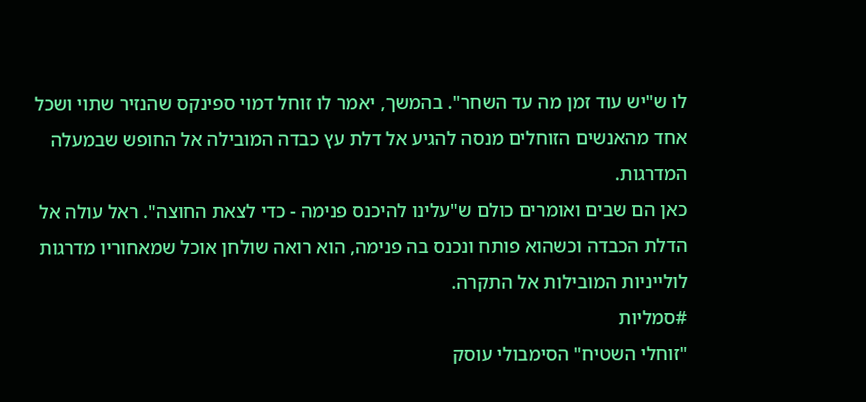לו ש"יש עוד זמן מה עד השחר". בהמשך, יאמר לו זוחל דמוי ספינקס שהנזיר שתוי ושכל אחד מהאנשים הזוחלים מנסה להגיע אל דלת עץ כבדה המובילה אל החופש שבמעלה המדרגות.
כאן הם שבים ואומרים כולם ש"עלינו להיכנס פנימה - כדי לצאת החוצה". ראל עולה אל הדלת הכבדה וכשהוא פותח ונכנס בה פנימה, הוא רואה שולחן אוכל שמאחוריו מדרגות לולייניות המובילות אל התקרה.
#סמליות
"זוחלי השטיח" הסימבולי עוסק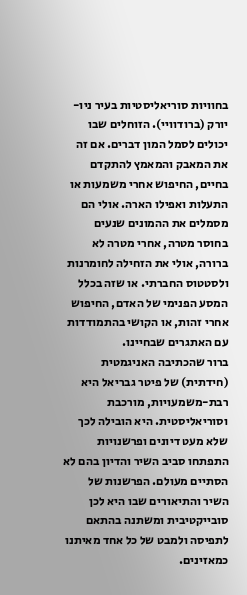בחוויות סוריאליסטיות בעיר ניו-יורק (ברודוויי). הזוחלים שבו יכולים לסמל המון דברים. אם זה את המאבק והמאמץ להתקדם בחיים, החיפוש אחרי משמעות או התעלות ואפילו הארה. אולי הם מסמלים את ההמונים שנעים בחוסר מטרה, אחרי מטרה לא ברורה, אולי את הזחילה לחומרנות ולסטטוס החברתי. או שזה בכלל המסע הפנימי של האדם, החיפוש אחרי זהות, או הקושי בהתמודדות עם האתגרים שבחיינו.
ברור שהכתיבה האניגמטית (חידתית) של פיטר גבריאל היא רבת-משמעויות, מורכבת וסוריאליסטית. היא הובילה לכך שלא מעט דיונים ופרשנויות התפתחו סביב השיר והדיון בהם לא הסתיים מעולם. הפרשנות של השיר והתיאורים שבו היא לכן סובייקטיבית ומשתנה בהתאם לתפיסה ולמבט של כל אחד מאיתנו כמאזינים.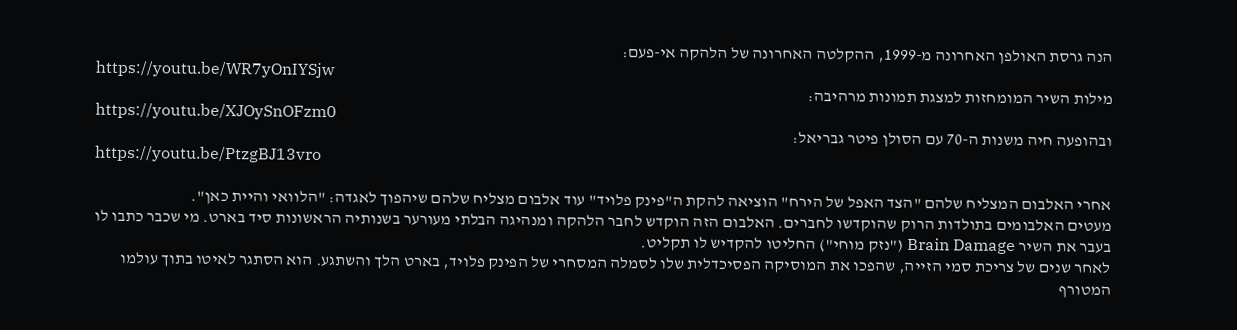הנה גרסת האולפן האחרונה מ-1999, ההקלטה האחרונה של הלהקה אי-פעם:
https://youtu.be/WR7yOnIYSjw
מילות השיר המומחזות למצגת תמונות מרהיבה:
https://youtu.be/XJOySnOFzm0
ובהופעה חיה משנות ה-70 עם הסולן פיטר גבריאל:
https://youtu.be/PtzgBJ13vro

אחרי האלבום המצליח שלהם "הצד האפל של הירח" הוציאה להקת ה"פינק פלויד" עוד אלבום מצליח שלהם שיהפוך לאגדה: "הלוואי והיית כאן".
מעטים האלבומים בתולדות הרוק שהוקדשו לחברים. האלבום הזה הוקדש לחבר הלהקה ומנהיגה הבלתי מעורער בשנותיה הראשונות סיד בארט. מי שכבר כתבו לו בעבר את השיר Brain Damage ("נזק מוחי") החליטו להקדיש לו תקליט.
לאחר שנים של צריכת סמי הזייה, שהפכו את המוסיקה הפסיכדלית שלו לסמלה המסחרי של הפינק פלויד, בארט הלך והשתגע. הוא הסתגר לאיטו בתוך עולמו המטורף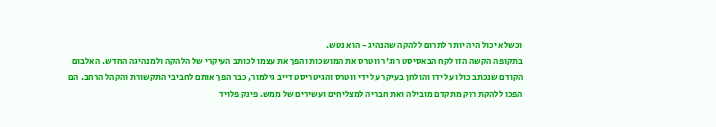וכשלא יכול היה יותר לתרום ללהקה שהנהיג - הוא נטש.
בתקופה הקשה הזו לקח הבאסיסט רוג'ר ווטרס את המושכות והפך את עצמו לכותב העיקרי של הלהקה ולמנהיגה החדש. האלבום הקודם שנכתב כולו על ידו והולחן בעיקר על ידי ווטרס והגיטריסט דייב גילמור, כבר הפך אותם לחביבי התקשורת והקהל הרחב. הם הפכו ללהקת רוק מתקדם מובילה ואת חבריה למצליחים ועשירים של ממש. פינק פלויד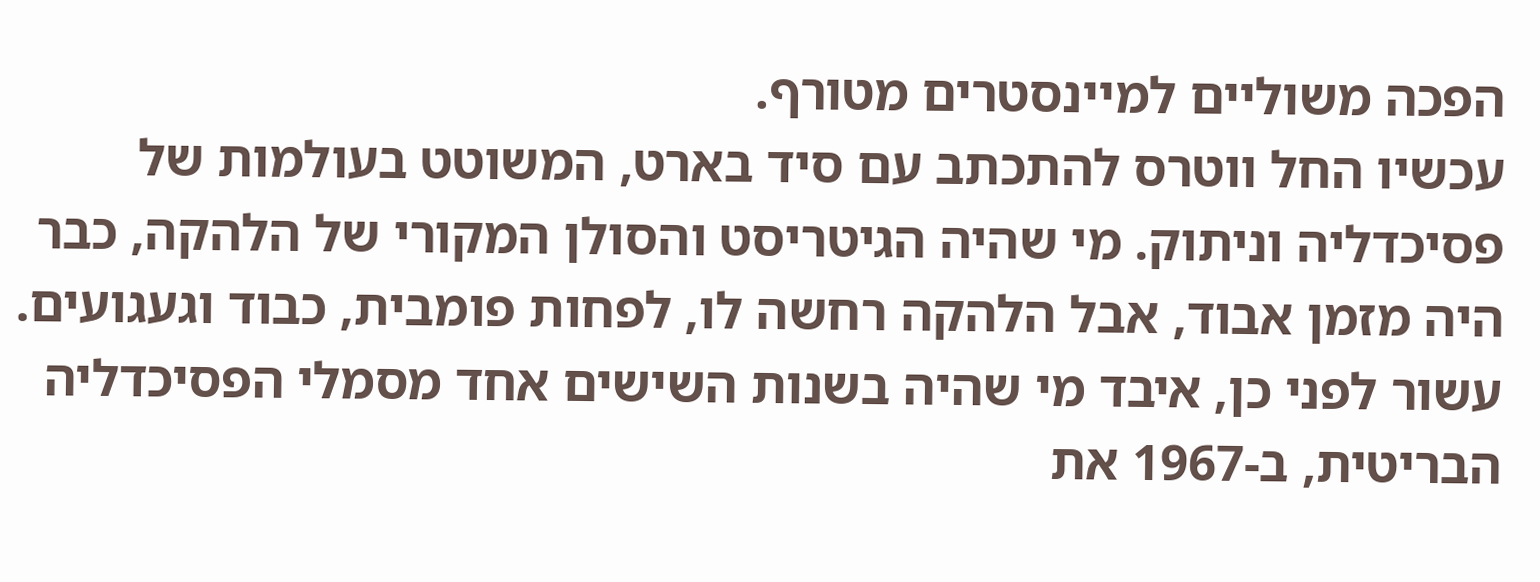הפכה משוליים למיינסטרים מטורף.
עכשיו החל ווטרס להתכתב עם סיד בארט, המשוטט בעולמות של פסיכדליה וניתוק. מי שהיה הגיטריסט והסולן המקורי של הלהקה, כבר היה מזמן אבוד, אבל הלהקה רחשה לו, לפחות פומבית, כבוד וגעגועים.
עשור לפני כן, איבד מי שהיה בשנות השישים אחד מסמלי הפסיכדליה הבריטית, ב-1967 את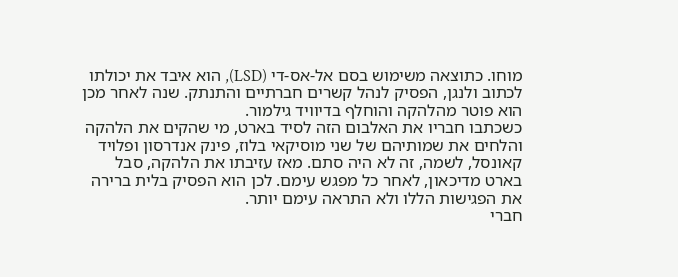מוחו. כתוצאה משימוש בסם אל-אס-די (LSD), הוא איבד את יכולתו לכתוב ולנגן, הפסיק לנהל קשרים חברתיים והתנתק. שנה לאחר מכן הוא פוטר מהלהקה והוחלף בדיוויד גילמור.
כשכתבו חבריו את האלבום הזה לסיד בארט, מי שהקים את הלהקה והלחים את שמותיהם של שני מוסיקאי בלוז, פינק אנדרסון ופלויד קאונסל, לשמה, זה לא היה סתם. מאז עזיבתו את הלהקה, סבל בארט מדיכאון, לאחר כל מפגש עימם. לכן הוא הפסיק בלית ברירה את הפגישות הללו ולא התראה עימם יותר.
חברי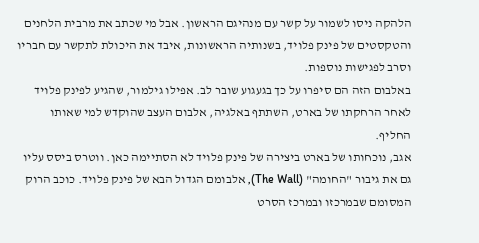הלהקה ניסו לשמור על קשר עם מנהיגם הראשון. אבל מי שכתב את מרבית הלחנים והטקסטים של פינק פלויד, בשנותיה הראשונות, איבד את היכולת לתקשר עם חבריו וסרב לפגישות נוספות.
באלבום הזה הם סיפרו על כך בגעגוע שובר לב. אפילו גילמור, שהגיע לפינק פלויד לאחר הרחקתו של בארט, השתתף באלגיה, אלבום העצב שהוקדש למי שאותו החליף.
אגב, נוכחותו של בארט ביצירה של פינק פלויד לא הסתיימה כאן. ווטרס ביסס עליו גם את גיבור "החומה" (The Wall), אלבומם הגדול הבא של פינק פלויד. כוכב הרוק המסומם שבמרכזו ובמרכז הסרט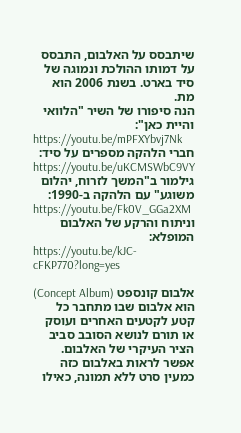שיתבסס על האלבום, התבסס על דמותו ההולכת ונמוגה של סיד בארט. בשנת 2006 הוא מת.
הנה סיפורו של השיר "הלוואי והיית כאן":
https://youtu.be/mPFXYbvj7Nk
חברי הלהקה מספרים על סיד:
https://youtu.be/uKCMSWbC9VY
גילמור ב"המשך לזרוח, יהלום משוגע" עם הלהקה ב-1990:
https://youtu.be/Fk0V_GGa2XM
וניתוח והרקע של האלבום המופלא:
https://youtu.be/kJC-cFKP770?long=yes

אלבום קונספט (Concept Album) הוא אלבום שבו מתחבר כל קטע לקטעים האחרים ועוסק או תורם לנושא הסובב סביב הציר העיקרי של האלבום.
אפשר לראות באלבום כזה כמעין סרט ללא תמונה, כאילו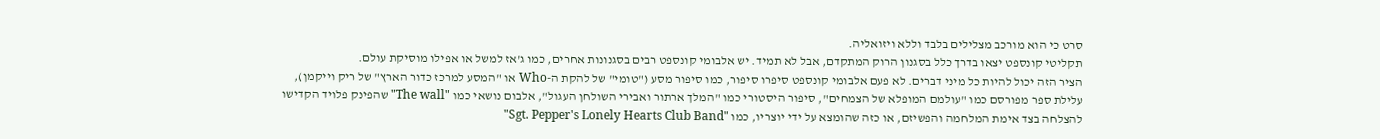סרט כי הוא מורכב מצלילים בלבד וללא ויזואליה.
תקליטי קונספט יצאו בדרך כלל בסגנון הרוק המתקדם, אבל לא תמיד. יש אלבומי קונספט רבים בסגנונות אחרים, כמו ג'אז למשל או אפילו מוסיקת עולם.
הציר הזה יכול להיות כל מיני דברים. לא פעם אלבומי קונספט סיפרו סיפור, כמו סיפור מסע ("טומי" של להקת ה-Who או "המסע למרכז כדור הארץ" של ריק וייקמן), עלילת ספר מפורסם כמו "עולמם המופלא של הצמחים", סיפור היסטורי כמו "המלך ארתור ואבירי השולחן העגול", אלבום נושאי כמו "The wall" שהפינק פלויד הקדישו להצלחה בצד אימת המלחמה והפשיזם, או כזה שהומצא על ידי יוצריו, כמו "Sgt. Pepper's Lonely Hearts Club Band"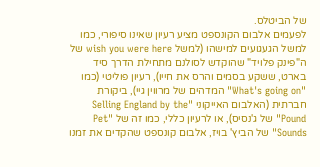של הביטלס.
לפעמים אלבום הקונספט מציע רעיון שאינו סיפורי, כמו למשל הגעגועים למישהו (למשל wish you were here של ה"פינק פלויד" שהוקדש לסולנם מתחילת הדרך סיד בארט, ששקע בסמים והרס את חייו), רעיון פוליטי (כמו "What's going on" המדהים של מרווין גיי), ביקורת חברתית (האלבום האייקוני "Selling England by the Pound" של ג'נסיס), או לרעיון כללי, כמו זה של "Pet Sounds" של הביץ' בויז, אלבום קונספט שהקדים את זמנו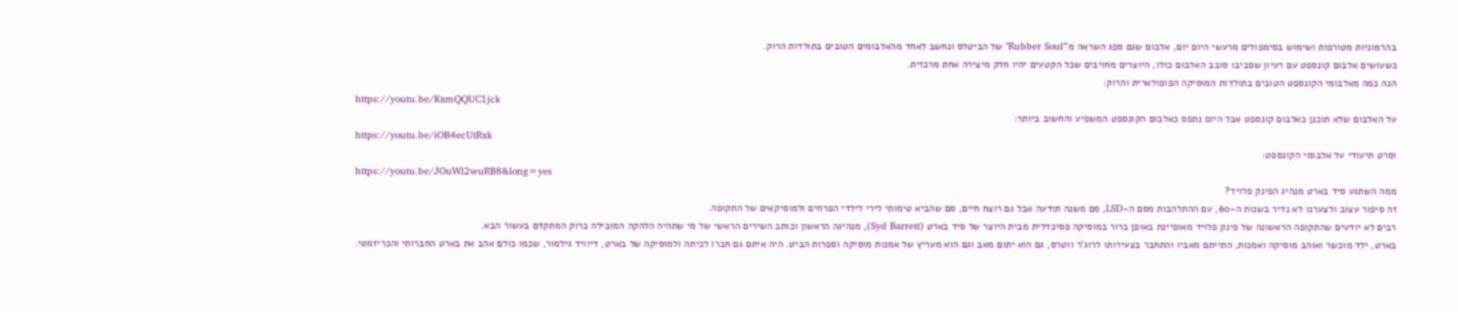בהרמוניות מטורפות ושימוש בסימפולים מרעשי היום יום, אלבום שגם ספג השראה מ"Rubber Soul" של הביטלס ונחשב לאחד מהאלבומים הטובים בתולדות הרוק.
כשעושים אלבום קונספט עם רעיון שסביבו סובב האלבום כולו, היוצרים מחויבים שכל הקטעים יהיו חלק מיצירה אחת מרכזית.
הנה כמה מאלבומי הקונספט הטובים בתולדות המוסיקה הפופולארית והרוק:
https://youtu.be/KxmQQUC1jck
על האלבום שלא תוכנן כאלבום קונספט אבל היום נתפס כאלבום הקונספט המשפיע והחשוב ביותר:
https://youtu.be/iOB4ecUtRxk
וסרט תיעודי על אלבומי הקונספט:
https://youtu.be/JOuWl2wuRB8&long=yes
ממה השתגע סיד בארט מנהיג הפינק פלויד?
זה סיפור עצוב ולצערנו לא נדיר בשנות ה-60, עם ההתלהבות מסם ה-LSD, סם משנה תודעה אבל גם רוצח חיים, סם שהביא טימותי לירי לילדי הפרחים ולמוסיקאים של התקופה.
רבים לא יודעים שהתקופה הראשונה של פינק פלויד מאופיינת באופן ברור במוסיקה פסיכדלית מבית היוצר של סיד בארט (Syd Barrett), מנהיגה הראשון וכותב השירים הראשי של מי שתהיה הלהקה המובילה ברוק המתקדם בעשור הבא.
בארט, ילד מוכשר ואוהב מוסיקה ואמנות, התייתם מאביו והתחבר בצעירותו לרוג'ר ווטרס, גם הוא יתום מאב וגם הוא מעריץ של אמנות מוסיקה וספרות הביט. היה איתם גם חברו לכיתה ולמוסיקה של בארט, דיוויד גילמור, שכמו כולם אהב את בארט החברותי והכריזמטי.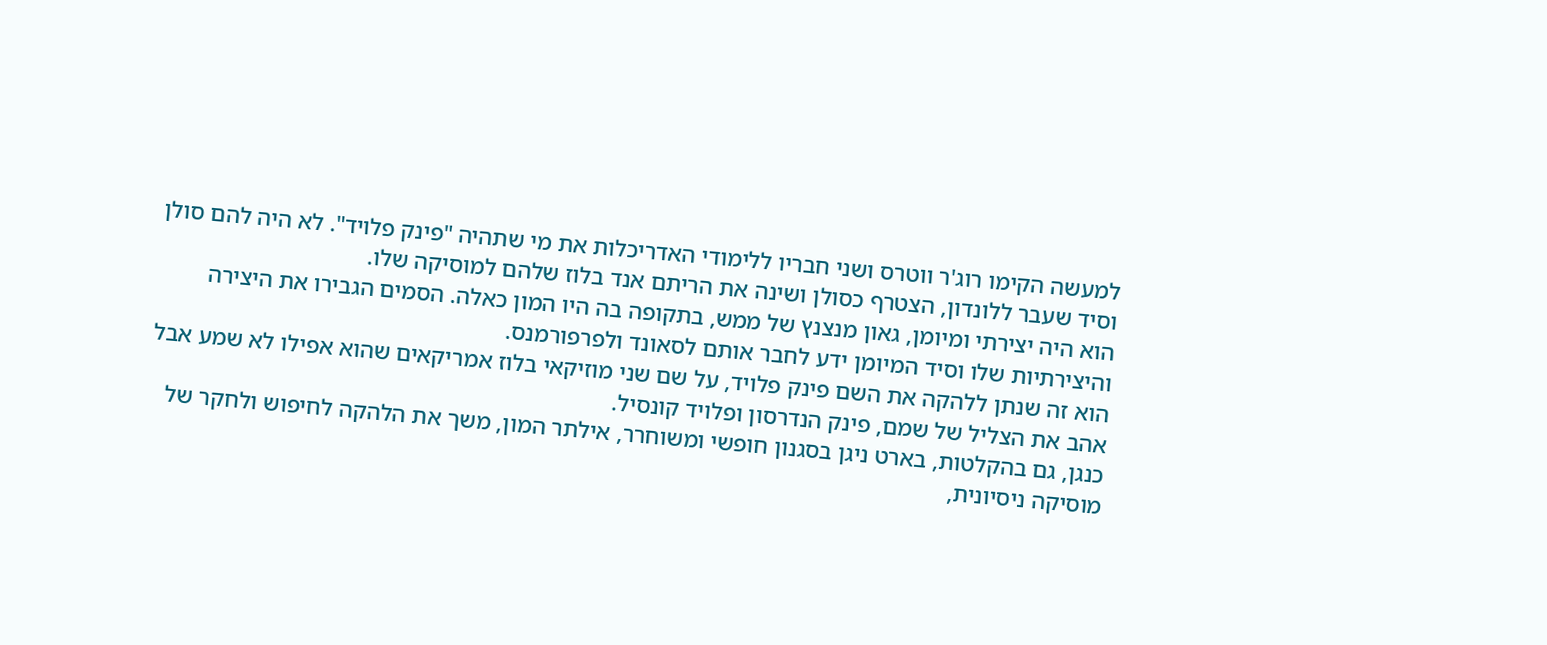למעשה הקימו רוג'ר ווטרס ושני חבריו ללימודי האדריכלות את מי שתהיה "פינק פלויד". לא היה להם סולן וסיד שעבר ללונדון, הצטרף כסולן ושינה את הריתם אנד בלוז שלהם למוסיקה שלו.
הוא היה יצירתי ומיומן, גאון מנצנץ של ממש, בתקופה בה היו המון כאלה. הסמים הגבירו את היצירה והיצירתיות שלו וסיד המיומן ידע לחבר אותם לסאונד ולפרפורמנס.
הוא זה שנתן ללהקה את השם פינק פלויד, על שם שני מוזיקאי בלוז אמריקאים שהוא אפילו לא שמע אבל אהב את הצליל של שמם, פינק הנדרסון ופלויד קונסיל.
כנגן, גם בהקלטות, בארט ניגן בסגנון חופשי ומשוחרר, אילתר המון, משך את הלהקה לחיפוש ולחקר של מוסיקה ניסיונית,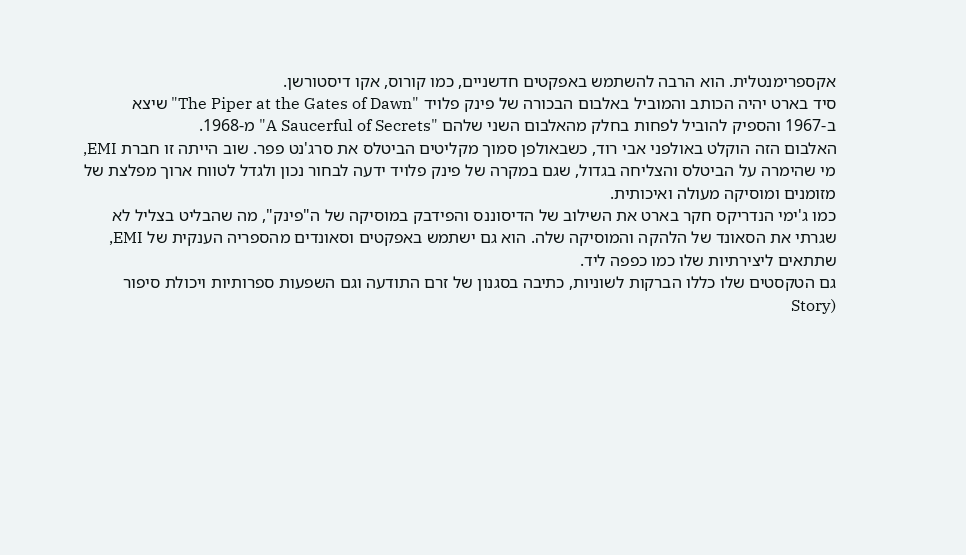אקספרימנטלית. הוא הרבה להשתמש באפקטים חדשניים, כמו קורוס, אקו דיסטורשן.
סיד בארט יהיה הכותב והמוביל באלבום הבכורה של פינק פלויד "The Piper at the Gates of Dawn" שיצא ב-1967 והספיק להוביל לפחות בחלק מהאלבום השני שלהם "A Saucerful of Secrets" מ-1968.
האלבום הזה הוקלט באולפני אבי רוד, כשבאולפן סמוך מקליטים הביטלס את סרג'נט פפר. שוב הייתה זו חברת EMI, מי שהימרה על הביטלס והצליחה בגדול, שגם במקרה של פינק פלויד ידעה לבחור נכון ולגדל לטווח ארוך מפלצת של מזומנים ומוסיקה מעולה ואיכותית.
כמו ג'ימי הנדריקס חקר בארט את השילוב של הדיסוננס והפידבק במוסיקה של ה"פינק", מה שהבליט בצליל לא שגרתי את הסאונד של הלהקה והמוסיקה שלה. הוא גם ישתמש באפקטים וסאונדים מהספריה הענקית של EMI, שתתאים ליצירתיות שלו כמו כפפה ליד.
גם הטקסטים שלו כללו הברקות לשוניות, כתיבה בסגנון של זרם התודעה וגם השפעות ספרותיות ויכולת סיפור (Story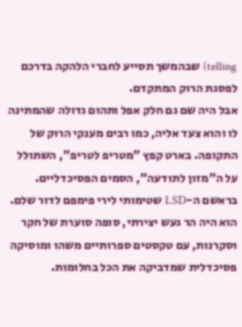telling) שבהמשך תסייע לחברי הלהקה בדרכם לפסגת הרוק המתקדם.
אבל היה שם גם חלק אפל ותהום גדולה שהמתינה לו והוא צעד אליה, כמו רבים מענקי הרוק של התקופה. בארט קפץ "מטריפ לטריפ", השתולל על ה"מזון לתודעה", הסמים הפסיכדליים. בראשם ה-LSD שטימותי לירי פימפם לדור שלם.
הוא היה הר געש יצירתי, סופה סוערת של חקר וסקרנות, עם טקסטים ספרותיים משהו ומוסיקה פסיכדלית שמדביקה את הכל בחלומות.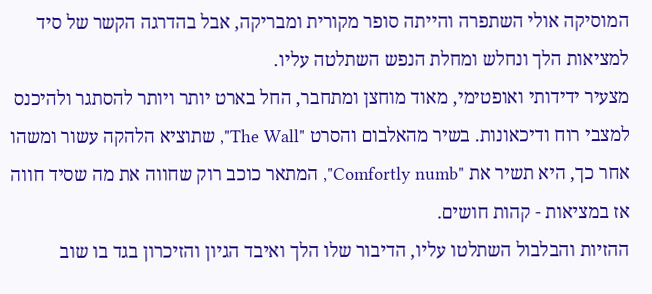המוסיקה אולי השתפרה והייתה סופר מקורית ומבריקה, אבל בהדרגה הקשר של סיד למציאות הלך ונחלש ומחלת הנפש השתלטה עליו.
מצעיר ידידותי ואופטימי, מאוד מוחצן ומתחבר, החל בארט יותר ויותר להסתגר ולהיכנס למצבי רוח ודיכאונות. בשיר מהאלבום והסרט "The Wall", שתוציא הלהקה עשור ומשהו אחר כך, היא תשיר את "Comfortly numb", המתאר כוכב רוק שחווה את מה שסיד חווה אז במציאות - קהות חושים.
ההזיות והבלבול השתלטו עליו, הדיבור שלו הלך ואיבד הגיון והזיכרון בגד בו שוב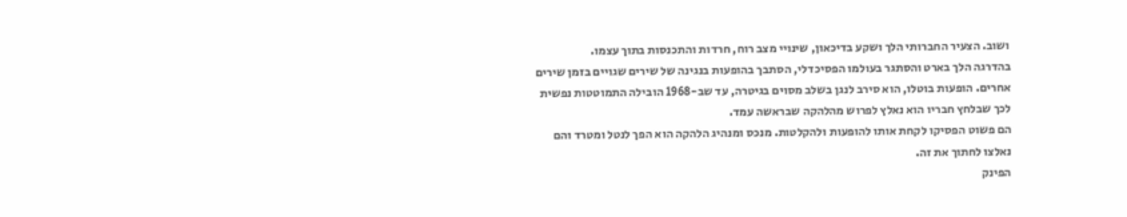ושוב. הצעיר החברותי הלך ושקע בדיכאון, שינויי מצב רוח, חרדות והתכנסות בתוך עצמו.
בהדרגה הלך בארט והסתגר בעולמו הפסיכדלי, הסתבך בהופעות בנגינה של שירים שגויים בזמן שירים אחרים. הופעות בוטלו, הוא סירב לנגן בשלב מסוים בגיטרה, עד שב-1968 הובילה התמוטטות נפשית לכך שבלחץ חבריו הוא נאלץ לפרוש מהלהקה שבראשה עמד.
הם פשוט הפסיקו לקחת אותו להופעות ולהקלטות. מנכס ומנהיג הלהקה הוא הפך לנטל ומטרד והם נאלצו לחתוך את זה.
הפינק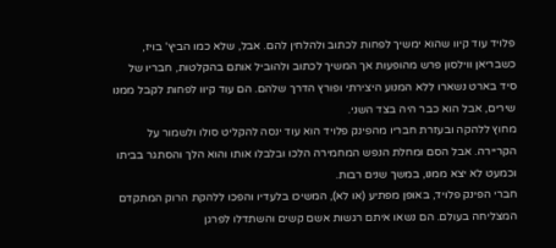פלויד עוד קיוו שהוא ימשיך לפחות לכתוב ולהלחין להם. אבל, שלא כמו הביץ' בויז, כשבריאן ווילסון פרש מהופעות אך המשיך לכתוב ולהוביל אותם בהקלטות, חבריו של סיד בארט נשארו ללא המנוע היצירתי ופורץ הדרך שלהם. הם עוד קיוו לפחות לקבל ממנו שירים, אבל הוא כבר היה בצד השני.
מחוץ ללהקה ובעזרת חבריו מהפינק פלויד הוא עוד ינסה להקליט סולו ולשמור על הקריירה. אבל הסם ומחלת הנפש המחמירה הלכו ובלבלו אותו והוא הלך והסתגר בביתו וכמעט לא יצא ממנו, במשך שנים רבות.
חברי הפינק פלויד, באופן מפתיע (או לא), המשיכו בלעדיו והפכו ללהקת הרוק המתקדם המצליחה בעולם. הם נשאו איתם רגשות אשם קשים והשתדלו לפרגן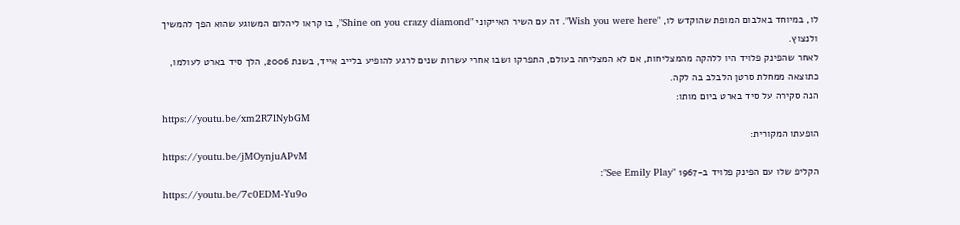לו, במיוחד באלבום המופת שהוקדש לו, "Wish you were here". זה עם השיר האייקוני "Shine on you crazy diamond", בו קראו ליהלום המשוגע שהוא הפך להמשיך ולנצוץ.
לאחר שהפינק פלויד היו ללהקה מהמצליחות, אם לא המצליחה בעולם, התפרקו ושבו אחרי עשרות שנים לרגע להופיע בלייב אייד, בשנת 2006, הלך סיד בארט לעולמו, כתוצאה ממחלת סרטן הלבלב בה לקה.
הנה סקירה על סיד בארט ביום מותו:
https://youtu.be/xm2R7lNybGM
הופעתו המקורית:
https://youtu.be/jMOynjuAPvM
הקליפ שלו עם הפינק פלויד ב-1967 "See Emily Play":
https://youtu.be/7c0EDM-Yu9o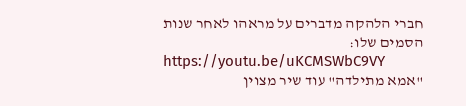חברי הלהקה מדברים על מראהו לאחר שנות הסמים שלו:
https://youtu.be/uKCMSWbC9VY
"אמא מתילדה" עוד שיר מצוין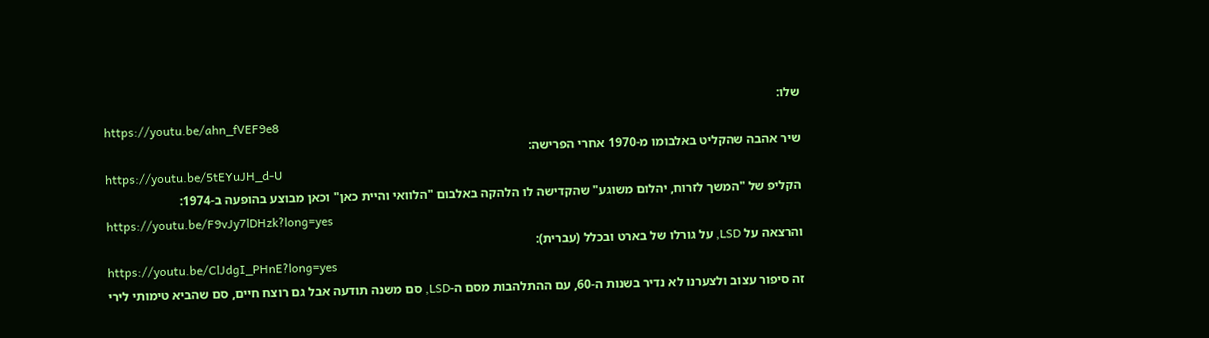שלו:
https://youtu.be/ahn_fVEF9e8
שיר אהבה שהקליט באלבומו מ-1970 אחרי הפרישה:
https://youtu.be/5tEYuJH_d-U
הקליפ של "המשך לזרוח, יהלום משוגע" שהקדישה לו הלהקה באלבום "הלוואי והיית כאן" וכאן מבוצע בהופעה ב-1974:
https://youtu.be/F9vJy7lDHzk?long=yes
והרצאה על LSD, על גורלו של בארט ובכלל (עברית):
https://youtu.be/ClJdgI_PHnE?long=yes
זה סיפור עצוב ולצערנו לא נדיר בשנות ה-60, עם ההתלהבות מסם ה-LSD, סם משנה תודעה אבל גם רוצח חיים, סם שהביא טימותי לירי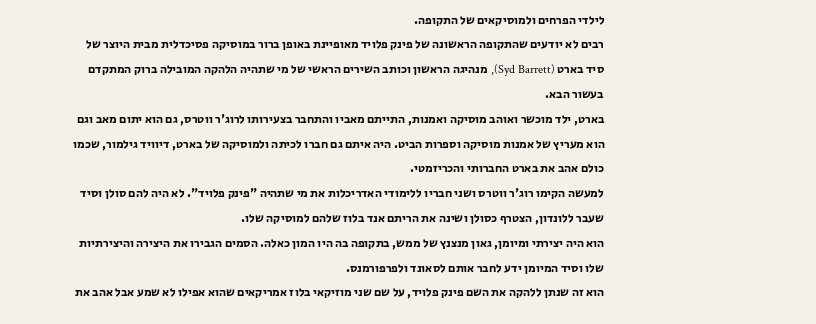לילדי הפרחים ולמוסיקאים של התקופה.
רבים לא יודעים שהתקופה הראשונה של פינק פלויד מאופיינת באופן ברור במוסיקה פסיכדלית מבית היוצר של סיד בארט (Syd Barrett), מנהיגה הראשון וכותב השירים הראשי של מי שתהיה הלהקה המובילה ברוק המתקדם בעשור הבא.
בארט, ילד מוכשר ואוהב מוסיקה ואמנות, התייתם מאביו והתחבר בצעירותו לרוג'ר ווטרס, גם הוא יתום מאב וגם הוא מעריץ של אמנות מוסיקה וספרות הביט. היה איתם גם חברו לכיתה ולמוסיקה של בארט, דיוויד גילמור, שכמו כולם אהב את בארט החברותי והכריזמטי.
למעשה הקימו רוג'ר ווטרס ושני חבריו ללימודי האדריכלות את מי שתהיה "פינק פלויד". לא היה להם סולן וסיד שעבר ללונדון, הצטרף כסולן ושינה את הריתם אנד בלוז שלהם למוסיקה שלו.
הוא היה יצירתי ומיומן, גאון מנצנץ של ממש, בתקופה בה היו המון כאלה. הסמים הגבירו את היצירה והיצירתיות שלו וסיד המיומן ידע לחבר אותם לסאונד ולפרפורמנס.
הוא זה שנתן ללהקה את השם פינק פלויד, על שם שני מוזיקאי בלוז אמריקאים שהוא אפילו לא שמע אבל אהב את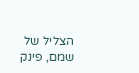הצליל של שמם, פינק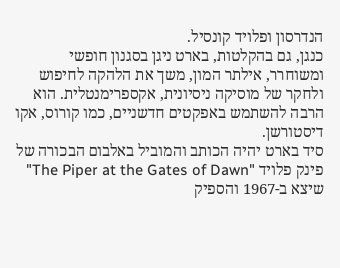הנדרסון ופלויד קונסיל.
כנגן, גם בהקלטות, בארט ניגן בסגנון חופשי ומשוחרר, אילתר המון, משך את הלהקה לחיפוש ולחקר של מוסיקה ניסיונית, אקספרימנטלית. הוא הרבה להשתמש באפקטים חדשניים, כמו קורוס, אקו דיסטורשן.
סיד בארט יהיה הכותב והמוביל באלבום הבכורה של פינק פלויד "The Piper at the Gates of Dawn" שיצא ב-1967 והספיק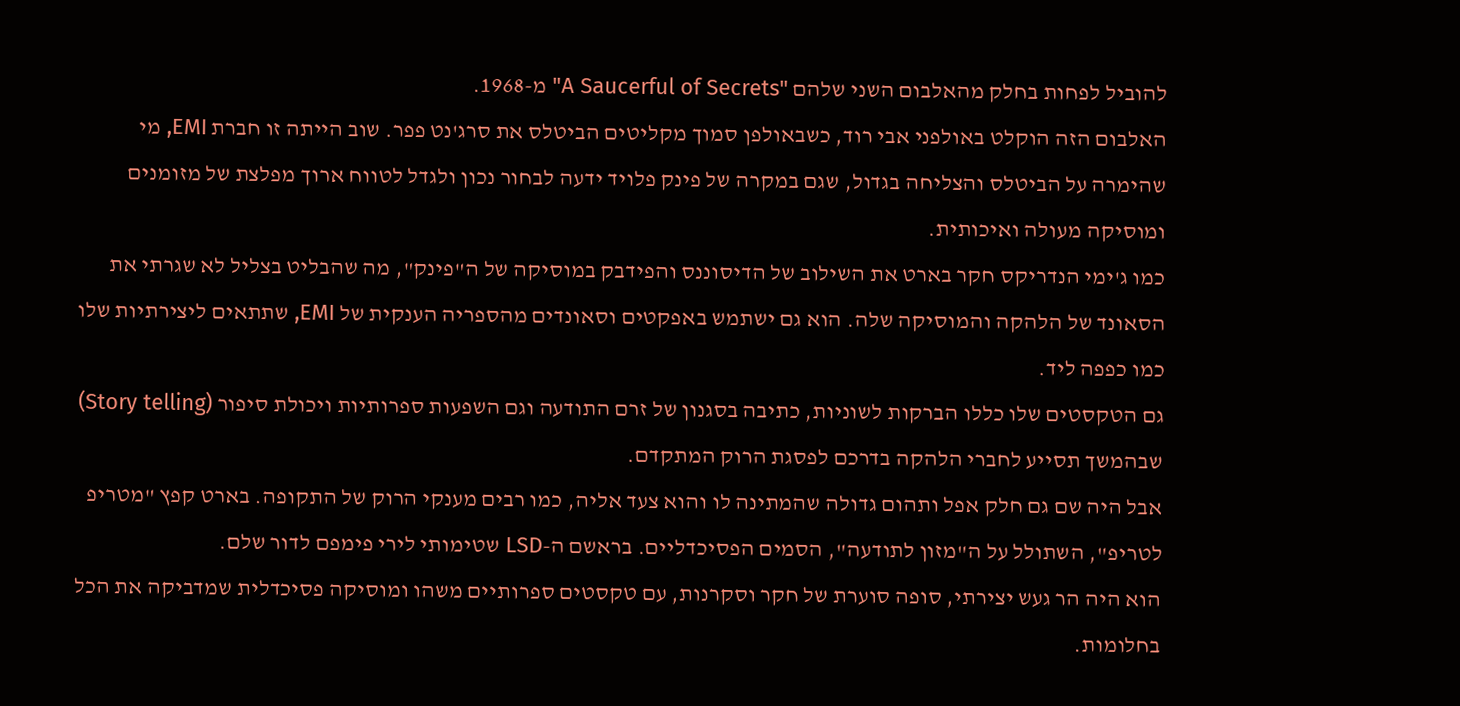להוביל לפחות בחלק מהאלבום השני שלהם "A Saucerful of Secrets" מ-1968.
האלבום הזה הוקלט באולפני אבי רוד, כשבאולפן סמוך מקליטים הביטלס את סרג'נט פפר. שוב הייתה זו חברת EMI, מי שהימרה על הביטלס והצליחה בגדול, שגם במקרה של פינק פלויד ידעה לבחור נכון ולגדל לטווח ארוך מפלצת של מזומנים ומוסיקה מעולה ואיכותית.
כמו ג'ימי הנדריקס חקר בארט את השילוב של הדיסוננס והפידבק במוסיקה של ה"פינק", מה שהבליט בצליל לא שגרתי את הסאונד של הלהקה והמוסיקה שלה. הוא גם ישתמש באפקטים וסאונדים מהספריה הענקית של EMI, שתתאים ליצירתיות שלו כמו כפפה ליד.
גם הטקסטים שלו כללו הברקות לשוניות, כתיבה בסגנון של זרם התודעה וגם השפעות ספרותיות ויכולת סיפור (Story telling) שבהמשך תסייע לחברי הלהקה בדרכם לפסגת הרוק המתקדם.
אבל היה שם גם חלק אפל ותהום גדולה שהמתינה לו והוא צעד אליה, כמו רבים מענקי הרוק של התקופה. בארט קפץ "מטריפ לטריפ", השתולל על ה"מזון לתודעה", הסמים הפסיכדליים. בראשם ה-LSD שטימותי לירי פימפם לדור שלם.
הוא היה הר געש יצירתי, סופה סוערת של חקר וסקרנות, עם טקסטים ספרותיים משהו ומוסיקה פסיכדלית שמדביקה את הכל בחלומות.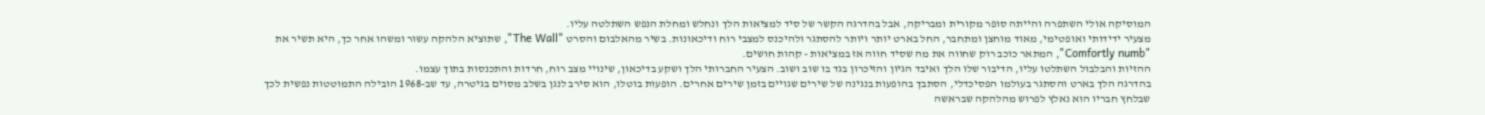המוסיקה אולי השתפרה והייתה סופר מקורית ומבריקה, אבל בהדרגה הקשר של סיד למציאות הלך ונחלש ומחלת הנפש השתלטה עליו.
מצעיר ידידותי ואופטימי, מאוד מוחצן ומתחבר, החל בארט יותר ויותר להסתגר ולהיכנס למצבי רוח ודיכאונות. בשיר מהאלבום והסרט "The Wall", שתוציא הלהקה עשור ומשהו אחר כך, היא תשיר את "Comfortly numb", המתאר כוכב רוק שחווה את מה שסיד חווה אז במציאות - קהות חושים.
ההזיות והבלבול השתלטו עליו, הדיבור שלו הלך ואיבד הגיון והזיכרון בגד בו שוב ושוב. הצעיר החברותי הלך ושקע בדיכאון, שינויי מצב רוח, חרדות והתכנסות בתוך עצמו.
בהדרגה הלך בארט והסתגר בעולמו הפסיכדלי, הסתבך בהופעות בנגינה של שירים שגויים בזמן שירים אחרים. הופעות בוטלו, הוא סירב לנגן בשלב מסוים בגיטרה, עד שב-1968 הובילה התמוטטות נפשית לכך שבלחץ חבריו הוא נאלץ לפרוש מהלהקה שבראשה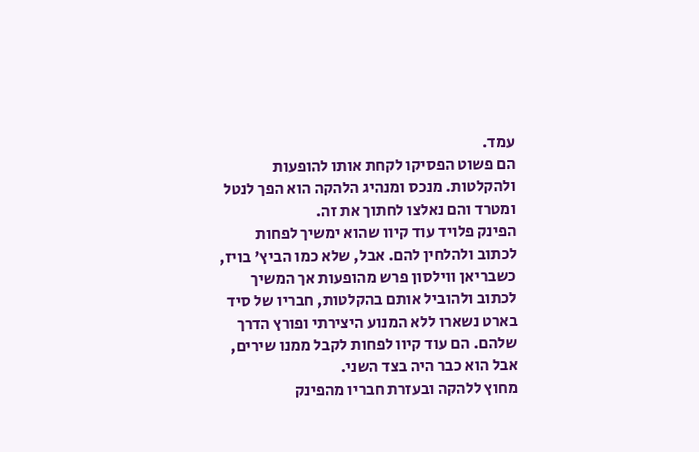עמד.
הם פשוט הפסיקו לקחת אותו להופעות ולהקלטות. מנכס ומנהיג הלהקה הוא הפך לנטל ומטרד והם נאלצו לחתוך את זה.
הפינק פלויד עוד קיוו שהוא ימשיך לפחות לכתוב ולהלחין להם. אבל, שלא כמו הביץ' בויז, כשבריאן ווילסון פרש מהופעות אך המשיך לכתוב ולהוביל אותם בהקלטות, חבריו של סיד בארט נשארו ללא המנוע היצירתי ופורץ הדרך שלהם. הם עוד קיוו לפחות לקבל ממנו שירים, אבל הוא כבר היה בצד השני.
מחוץ ללהקה ובעזרת חבריו מהפינק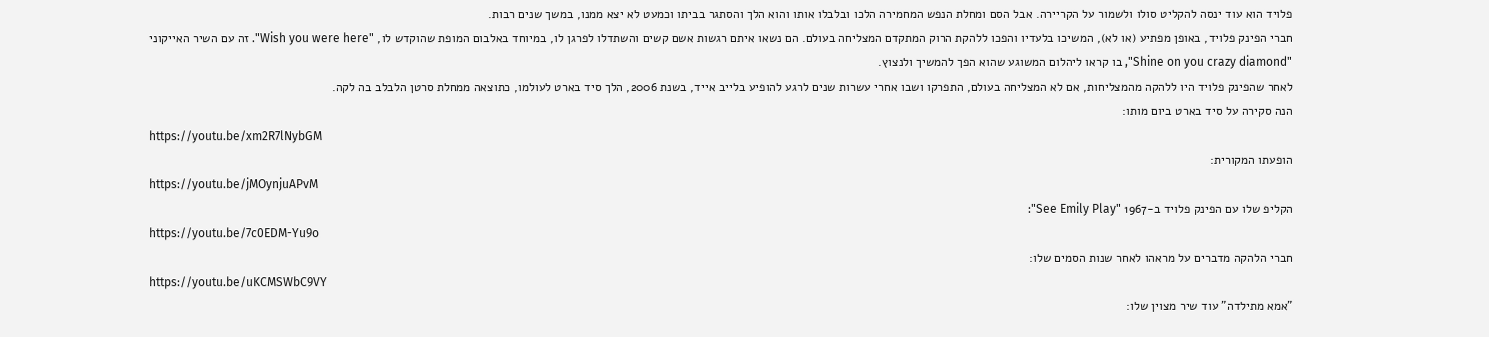פלויד הוא עוד ינסה להקליט סולו ולשמור על הקריירה. אבל הסם ומחלת הנפש המחמירה הלכו ובלבלו אותו והוא הלך והסתגר בביתו וכמעט לא יצא ממנו, במשך שנים רבות.
חברי הפינק פלויד, באופן מפתיע (או לא), המשיכו בלעדיו והפכו ללהקת הרוק המתקדם המצליחה בעולם. הם נשאו איתם רגשות אשם קשים והשתדלו לפרגן לו, במיוחד באלבום המופת שהוקדש לו, "Wish you were here". זה עם השיר האייקוני "Shine on you crazy diamond", בו קראו ליהלום המשוגע שהוא הפך להמשיך ולנצוץ.
לאחר שהפינק פלויד היו ללהקה מהמצליחות, אם לא המצליחה בעולם, התפרקו ושבו אחרי עשרות שנים לרגע להופיע בלייב אייד, בשנת 2006, הלך סיד בארט לעולמו, כתוצאה ממחלת סרטן הלבלב בה לקה.
הנה סקירה על סיד בארט ביום מותו:
https://youtu.be/xm2R7lNybGM
הופעתו המקורית:
https://youtu.be/jMOynjuAPvM
הקליפ שלו עם הפינק פלויד ב-1967 "See Emily Play":
https://youtu.be/7c0EDM-Yu9o
חברי הלהקה מדברים על מראהו לאחר שנות הסמים שלו:
https://youtu.be/uKCMSWbC9VY
"אמא מתילדה" עוד שיר מצוין שלו: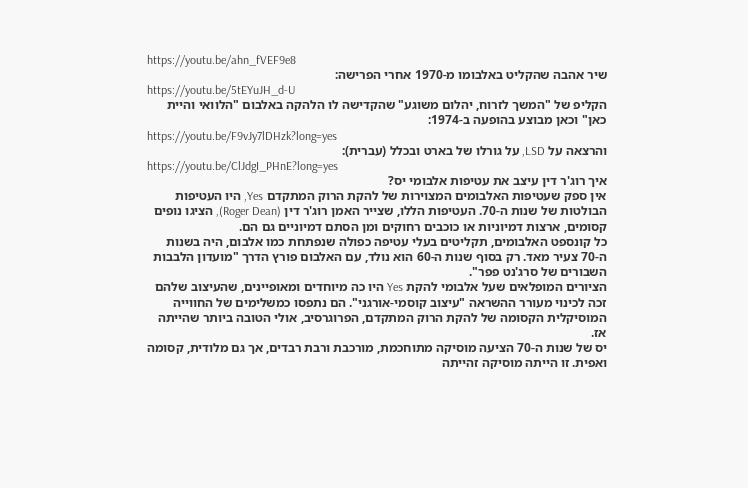https://youtu.be/ahn_fVEF9e8
שיר אהבה שהקליט באלבומו מ-1970 אחרי הפרישה:
https://youtu.be/5tEYuJH_d-U
הקליפ של "המשך לזרוח, יהלום משוגע" שהקדישה לו הלהקה באלבום "הלוואי והיית כאן" וכאן מבוצע בהופעה ב-1974:
https://youtu.be/F9vJy7lDHzk?long=yes
והרצאה על LSD, על גורלו של בארט ובכלל (עברית):
https://youtu.be/ClJdgI_PHnE?long=yes
איך רוג'ר דין עיצב את עטיפות אלבומי יס?
אין ספק שעטיפות האלבומים המצוירות של להקת הרוק המתקדם Yes, היו העטיפות הבולטות של שנות ה-70. העטיפות הללו, שצייר האמן רוג'ר דין (Roger Dean), הציגו נופים קסומים, ארצות דמיוניות או כוכבים רחוקים ומן הסתם דמיוניים גם הם.
כל קונספט האלבומים, תקליטים בעלי עטיפה כפולה שנפתחת כמו אלבום, היה בשנות ה-70 צעיר מאד. רק בסוף שנות ה-60 הוא נולד, עם האלבום פורץ הדרך "מועדון הלבבות השבורים של סרג'נט פפר".
הציורים המופלאים שעל אלבומי להקת Yes היו כה מיוחדים ומאופיינים, שהעיצוב שלהם זכה לכינוי מעורר ההשראה "עיצוב קוסמי-אורגני". הם נתפסו כמשלימים של החווייה המוסיקלית הקסומה של להקת הרוק המתקדם, הפרוגרסיב, אולי הטובה ביותר שהייתה אז.
יס של שנות ה-70 הציעה מוסיקה מתוחכמת, מורכבת ורבת רבדים, אך גם מלודית, קסומה ואפית. זו הייתה מוסיקה זהייתה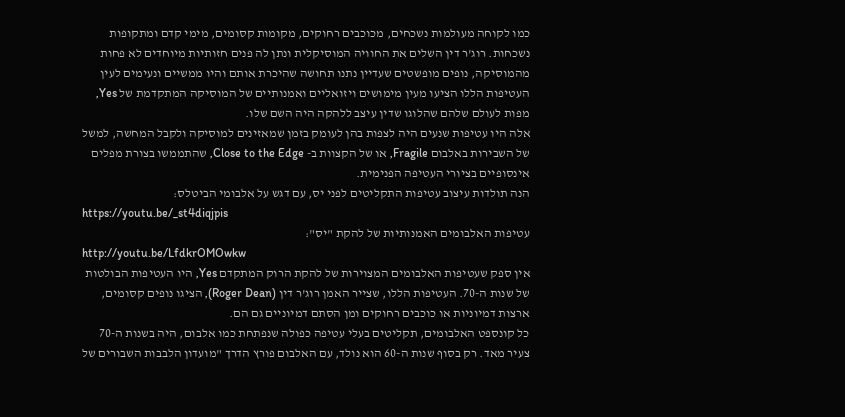כמו לקוחה מעולמות נשכחים, מכוכבים רחוקים, מקומות קסומים, מימי קדם ומתקופות נשכחות. רוג'ר דין השלים את החוויה המוסיקלית ונתן לה פנים חזותיות מיוחדים לא פחות מהמוסיקה, נופים מופשטים שעדיין נתנו תחושה שהיכרת אותם והיו ממשיים ונעימים לעין
העטיפות הללו הציעו מעין מימושים ויזואליים ואמנותיים של המוסיקה המתקדמת של Yes, מפות לעולם שלהם שהלוגו שדין עיצב ללהקה היה השם שלו.
אלה היו עטיפות שנעים היה לצפות בהן לעומק בזמן שמאזינים למוסיקה ולקבל המחשה, למשל של השבירות באלבום Fragile, או של הקצוות ב- Close to the Edge, שהתממשו בצורת מפלים אינסופיים בציורי העטיפה הפנימית.
הנה תולדות עיצוב עטיפות התקליטים לפני יס, עם דגש על אלבומי הביטלס:
https://youtu.be/_st4diqjpis
עטיפות האלבומים האמנותיות של להקת "יס":
http://youtu.be/LfdkrOMOwkw
אין ספק שעטיפות האלבומים המצוירות של להקת הרוק המתקדם Yes, היו העטיפות הבולטות של שנות ה-70. העטיפות הללו, שצייר האמן רוג'ר דין (Roger Dean), הציגו נופים קסומים, ארצות דמיוניות או כוכבים רחוקים ומן הסתם דמיוניים גם הם.
כל קונספט האלבומים, תקליטים בעלי עטיפה כפולה שנפתחת כמו אלבום, היה בשנות ה-70 צעיר מאד. רק בסוף שנות ה-60 הוא נולד, עם האלבום פורץ הדרך "מועדון הלבבות השבורים של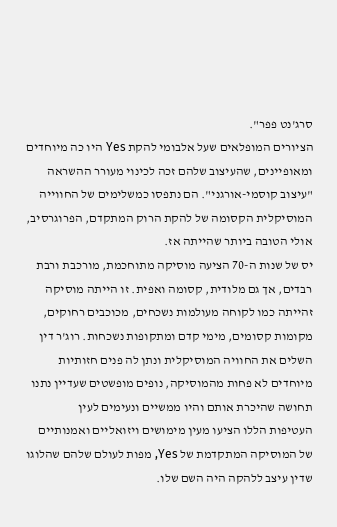סרג'נט פפר".
הציורים המופלאים שעל אלבומי להקת Yes היו כה מיוחדים ומאופיינים, שהעיצוב שלהם זכה לכינוי מעורר ההשראה "עיצוב קוסמי-אורגני". הם נתפסו כמשלימים של החווייה המוסיקלית הקסומה של להקת הרוק המתקדם, הפרוגרסיב, אולי הטובה ביותר שהייתה אז.
יס של שנות ה-70 הציעה מוסיקה מתוחכמת, מורכבת ורבת רבדים, אך גם מלודית, קסומה ואפית. זו הייתה מוסיקה זהייתה כמו לקוחה מעולמות נשכחים, מכוכבים רחוקים, מקומות קסומים, מימי קדם ומתקופות נשכחות. רוג'ר דין השלים את החוויה המוסיקלית ונתן לה פנים חזותיות מיוחדים לא פחות מהמוסיקה, נופים מופשטים שעדיין נתנו תחושה שהיכרת אותם והיו ממשיים ונעימים לעין
העטיפות הללו הציעו מעין מימושים ויזואליים ואמנותיים של המוסיקה המתקדמת של Yes, מפות לעולם שלהם שהלוגו שדין עיצב ללהקה היה השם שלו.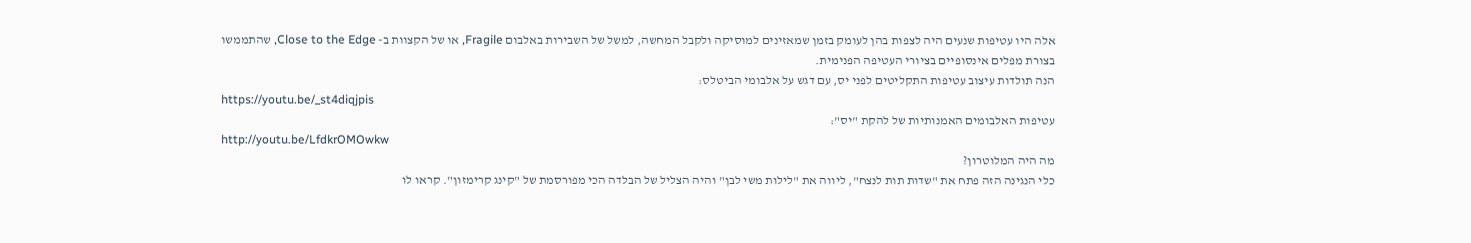אלה היו עטיפות שנעים היה לצפות בהן לעומק בזמן שמאזינים למוסיקה ולקבל המחשה, למשל של השבירות באלבום Fragile, או של הקצוות ב- Close to the Edge, שהתממשו בצורת מפלים אינסופיים בציורי העטיפה הפנימית.
הנה תולדות עיצוב עטיפות התקליטים לפני יס, עם דגש על אלבומי הביטלס:
https://youtu.be/_st4diqjpis
עטיפות האלבומים האמנותיות של להקת "יס":
http://youtu.be/LfdkrOMOwkw
מה היה המלוטרון?
כלי הנגינה הזה פתח את "שדות תות לנצח", ליווה את "לילות משי לבן" והיה הצליל של הבלדה הכי מפורסמת של "קינג קרימזון". קראו לו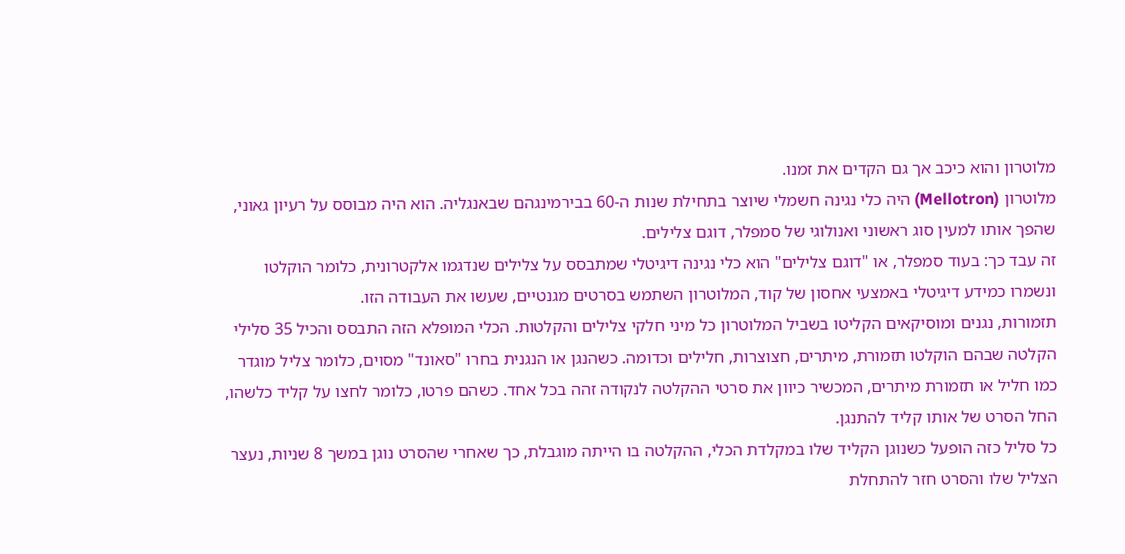מלוטרון והוא כיכב אך גם הקדים את זמנו.
מלוטרון (Mellotron) היה כלי נגינה חשמלי שיוצר בתחילת שנות ה-60 בבירמינגהם שבאנגליה. הוא היה מבוסס על רעיון גאוני, שהפך אותו למעין סוג ראשוני ואנולוגי של סמפלר, דוגם צלילים.
זה עבד כך: בעוד סמפלר, או "דוגם צלילים" הוא כלי נגינה דיגיטלי שמתבסס על צלילים שנדגמו אלקטרונית, כלומר הוקלטו ונשמרו כמידע דיגיטלי באמצעי אחסון של קוד, המלוטרון השתמש בסרטים מגנטיים, שעשו את העבודה הזו.
תזמורות, נגנים ומוסיקאים הקליטו בשביל המלוטרון כל מיני חלקי צלילים והקלטות. הכלי המופלא הזה התבסס והכיל 35 סלילי הקלטה שבהם הוקלטו תזמורת, מיתרים, חצוצרות, חלילים וכדומה. כשהנגן או הנגנית בחרו "סאונד" מסוים, כלומר צליל מוגדר כמו חליל או תזמורת מיתרים, המכשיר כיוון את סרטי ההקלטה לנקודה זהה בכל אחד. כשהם פרטו, כלומר לחצו על קליד כלשהו, החל הסרט של אותו קליד להתנגן.
כל סליל כזה הופעל כשנוגן הקליד שלו במקלדת הכלי, ההקלטה בו הייתה מוגבלת, כך שאחרי שהסרט נוגן במשך 8 שניות, נעצר הצליל שלו והסרט חזר להתחלת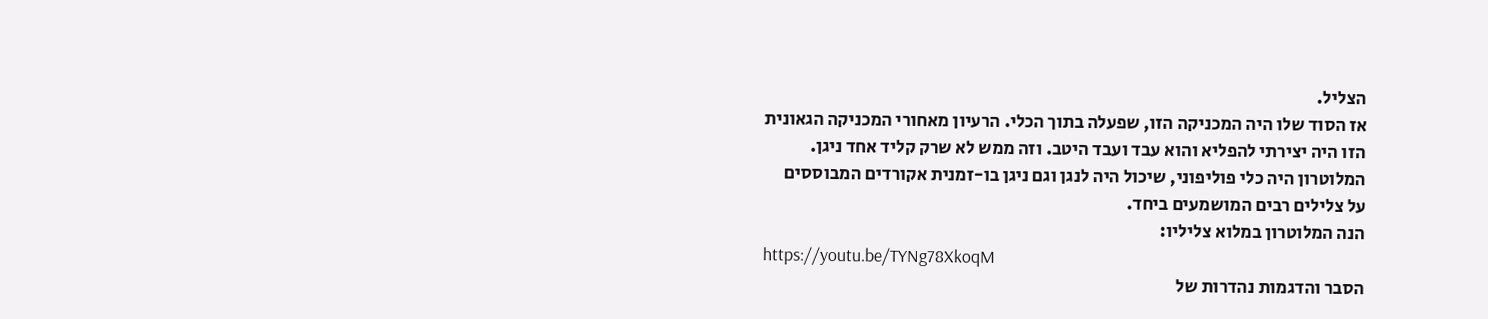הצליל.
אז הסוד שלו היה המכניקה הזו, שפעלה בתוך הכלי. הרעיון מאחורי המכניקה הגאונית הזו היה יצירתי להפליא והוא עבד ועבד היטב. וזה ממש לא שרק קליד אחד ניגן. המלוטרון היה כלי פוליפוני, שיכול היה לנגן וגם ניגן בו-זמנית אקורדים המבוססים על צלילים רבים המושמעים ביחד.
הנה המלוטרון במלוא צליליו:
https://youtu.be/TYNg78XkoqM
הסבר והדגמות נהדרות של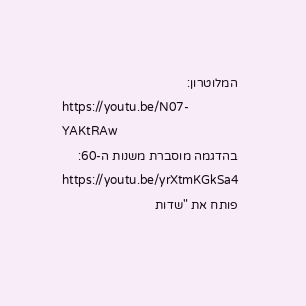המלוטרון:
https://youtu.be/N07-YAKtRAw
בהדגמה מוסברת משנות ה-60:
https://youtu.be/yrXtmKGkSa4
פותח את "שדות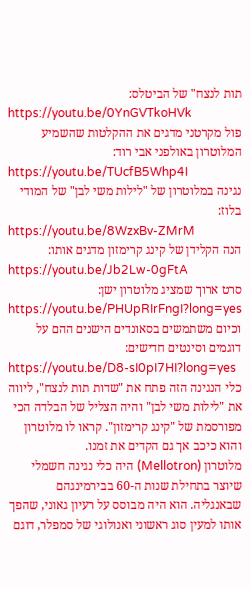תות לנצח" של הביטלס:
https://youtu.be/0YnGVTkoHVk
פול מקרטני מדגים את ההקלטות שהשמיע המלוטרון באולפני אבי רוד:
https://youtu.be/TUcfB5Whp4I
נגינה במלוטרון של "לילות משי לבן" של המודי בלוז:
https://youtu.be/8WzxBv-ZMrM
הנה הקלידן של קינג קרימזון מדגים אותו:
https://youtu.be/Jb2Lw-0gFtA
סרט ארוך שמציג מלוטרון ישן:
https://youtu.be/PHUpRIrFngI?long=yes
וכיום משתמשים בסאונדים הישנים ההם על דוגמים וסינטים חדישים:
https://youtu.be/D8-sI0pI7HI?long=yes
כלי הנגינה הזה פתח את "שדות תות לנצח", ליווה את "לילות משי לבן" והיה הצליל של הבלדה הכי מפורסמת של "קינג קרימזון". קראו לו מלוטרון והוא כיכב אך גם הקדים את זמנו.
מלוטרון (Mellotron) היה כלי נגינה חשמלי שיוצר בתחילת שנות ה-60 בבירמינגהם שבאנגליה. הוא היה מבוסס על רעיון גאוני, שהפך אותו למעין סוג ראשוני ואנולוגי של סמפלר, דוגם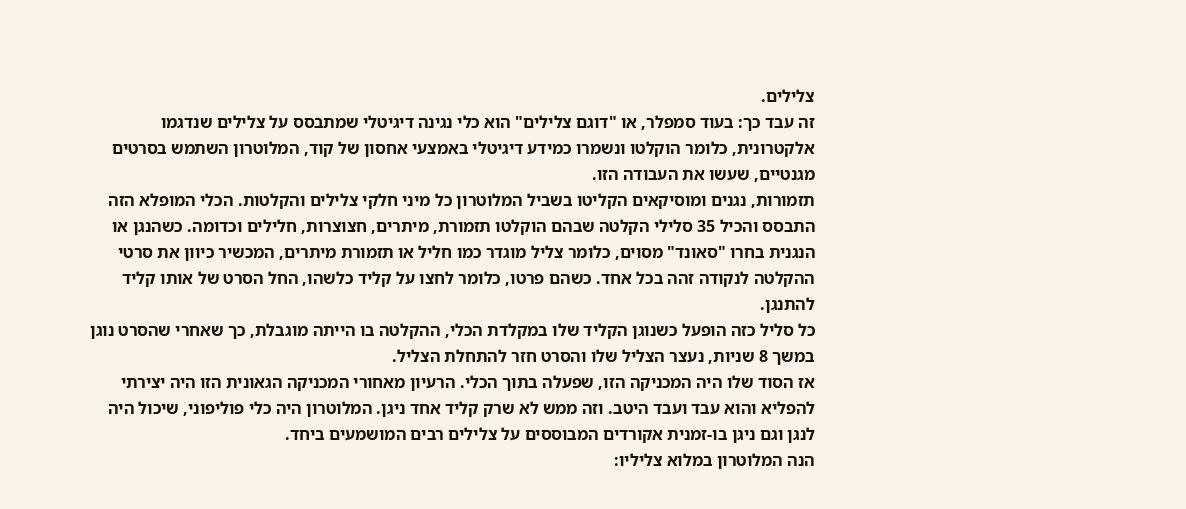צלילים.
זה עבד כך: בעוד סמפלר, או "דוגם צלילים" הוא כלי נגינה דיגיטלי שמתבסס על צלילים שנדגמו אלקטרונית, כלומר הוקלטו ונשמרו כמידע דיגיטלי באמצעי אחסון של קוד, המלוטרון השתמש בסרטים מגנטיים, שעשו את העבודה הזו.
תזמורות, נגנים ומוסיקאים הקליטו בשביל המלוטרון כל מיני חלקי צלילים והקלטות. הכלי המופלא הזה התבסס והכיל 35 סלילי הקלטה שבהם הוקלטו תזמורת, מיתרים, חצוצרות, חלילים וכדומה. כשהנגן או הנגנית בחרו "סאונד" מסוים, כלומר צליל מוגדר כמו חליל או תזמורת מיתרים, המכשיר כיוון את סרטי ההקלטה לנקודה זהה בכל אחד. כשהם פרטו, כלומר לחצו על קליד כלשהו, החל הסרט של אותו קליד להתנגן.
כל סליל כזה הופעל כשנוגן הקליד שלו במקלדת הכלי, ההקלטה בו הייתה מוגבלת, כך שאחרי שהסרט נוגן במשך 8 שניות, נעצר הצליל שלו והסרט חזר להתחלת הצליל.
אז הסוד שלו היה המכניקה הזו, שפעלה בתוך הכלי. הרעיון מאחורי המכניקה הגאונית הזו היה יצירתי להפליא והוא עבד ועבד היטב. וזה ממש לא שרק קליד אחד ניגן. המלוטרון היה כלי פוליפוני, שיכול היה לנגן וגם ניגן בו-זמנית אקורדים המבוססים על צלילים רבים המושמעים ביחד.
הנה המלוטרון במלוא צליליו: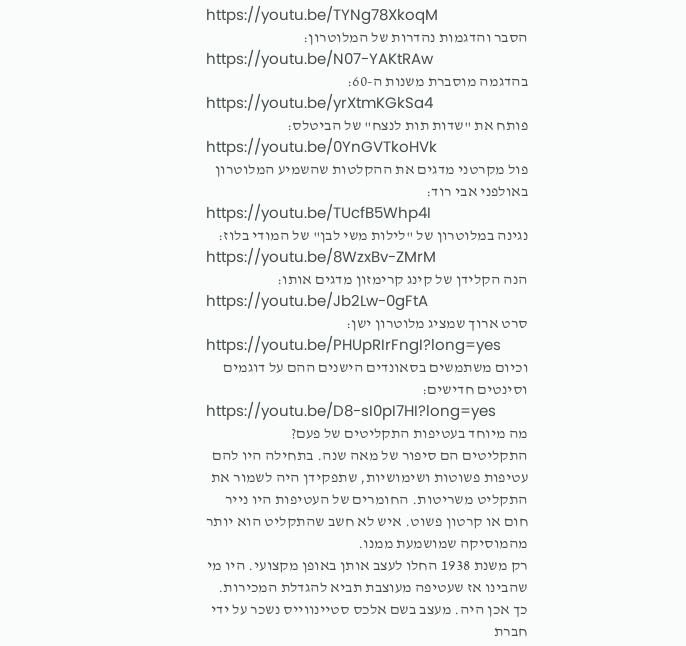https://youtu.be/TYNg78XkoqM
הסבר והדגמות נהדרות של המלוטרון:
https://youtu.be/N07-YAKtRAw
בהדגמה מוסברת משנות ה-60:
https://youtu.be/yrXtmKGkSa4
פותח את "שדות תות לנצח" של הביטלס:
https://youtu.be/0YnGVTkoHVk
פול מקרטני מדגים את ההקלטות שהשמיע המלוטרון באולפני אבי רוד:
https://youtu.be/TUcfB5Whp4I
נגינה במלוטרון של "לילות משי לבן" של המודי בלוז:
https://youtu.be/8WzxBv-ZMrM
הנה הקלידן של קינג קרימזון מדגים אותו:
https://youtu.be/Jb2Lw-0gFtA
סרט ארוך שמציג מלוטרון ישן:
https://youtu.be/PHUpRIrFngI?long=yes
וכיום משתמשים בסאונדים הישנים ההם על דוגמים וסינטים חדישים:
https://youtu.be/D8-sI0pI7HI?long=yes
מה מיוחד בעטיפות התקליטים של פעם?
התקליטים הם סיפור של מאה שנה. בתחילה היו להם עטיפות פשוטות ושימושיות, שתפקידן היה לשמור את התקליט משריטות. החומרים של העטיפות היו נייר חום או קרטון פשוט. איש לא חשב שהתקליט הוא יותר מהמוסיקה שמושמעת ממנו.
רק משנת 1938 החלו לעצב אותן באופן מקצועי. היו מי שהבינו אז שעטיפה מעוצבת תביא להגדלת המכירות. כך אכן היה. מעצב בשם אלכס סטיינווייס נשכר על ידי חברת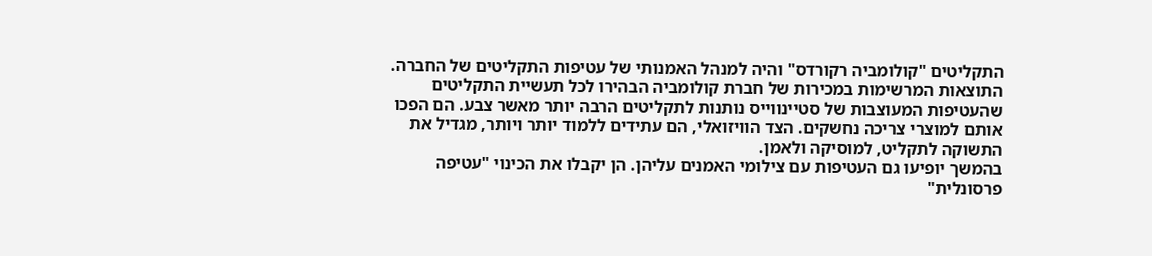התקליטים "קולומביה רקורדס" והיה למנהל האמנותי של עטיפות התקליטים של החברה.
התוצאות המרשימות במכירות של חברת קולומביה הבהירו לכל תעשיית התקליטים שהעטיפות המעוצבות של סטיינווייס נותנות לתקליטים הרבה יותר מאשר צבע. הם הפכו אותם למוצרי צריכה נחשקים. הצד הוויזואלי, הם עתידים ללמוד יותר ויותר, מגדיל את התשוקה לתקליט, למוסיקה ולאמן.
בהמשך יופיעו גם העטיפות עם צילומי האמנים עליהן. הן יקבלו את הכינוי "עטיפה פרסונלית"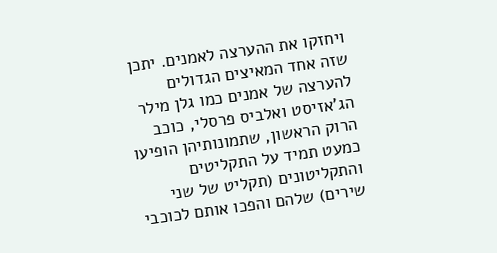ויחזקו את ההערצה לאמנים. יתכן שזה אחד המאיצים הגדולים להערצה של אמנים כמו גלן מילר הג'אזיסט ואלביס פרסלי, כוכב הרוק הראשון, שתמונותיהן הופיעו כמעט תמיד על התקליטים והתקליטונים (תקליט של שני שירים) שלהם והפכו אותם לכוכבי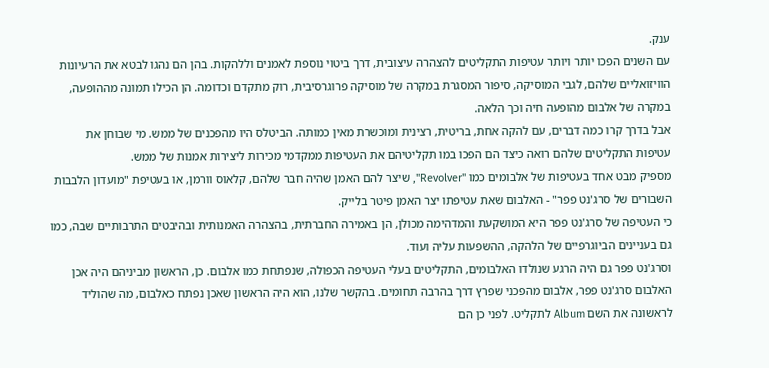ענק.
עם השנים הפכו יותר ויותר עטיפות התקליטים להצהרה עיצובית, דרך ביטוי נוספת לאמנים וללהקות. בהן הם נהגו לבטא את הרעיונות הוויזואליים שלהם, לגבי המוסיקה, סיפור המסגרת במקרה של מוסיקה פרוגרסיבית, רוק מתקדם וכדומה. הן הכילו תמונה מההופעה, במקרה של אלבום מהופעה חיה וכך הלאה.
אבל בדרך קרו כמה דברים, עם להקה אחת, בריטית, רצינית ומוכשרת מאין כמותה. הביטלס היו מהפכנים של ממש. מי שבוחן את עטיפות התקליטים שלהם רואה כיצד הם הפכו במו תקליטיהם את העטיפות ממקדמי מכירות ליצירות אמנות של ממש.
מספיק מבט אחד בעטיפות של אלבומים כמו "Revolver", שיצר להם האמן שהיה חבר שלהם, קלאוס וורמן, או בעטיפת "מועדון הלבבות השבורים של סרג'נט פפר" - האלבום שאת עטיפתו יצר האמן פיטר בלייק.
כי העטיפה של סרג'נט פפר היא המושקעת והמדהימה מכולן, הן באמירה החברתית, בהצהרה האמנותית ובהיבטים התרבותיים שבה, כמו גם בעניינים הביוגרפיים של הלהקה, ההשפעות עליה ועוד.
וסרג'נט פפר גם היה הרגע שנולדו האלבומים, התקליטים בעלי העטיפה הכפולה, שנפתחת כמו אלבום. כן, הראשון מביניהם היה אכן האלבום סרג'נט פפר, אלבום מהפכני שפרץ דרך בהרבה תחומים. בהקשר שלנו, הוא היה הראשון שאכן נפתח כאלבום, מה שהוליד לראשונה את השם Album לתקליט. לפני כן הם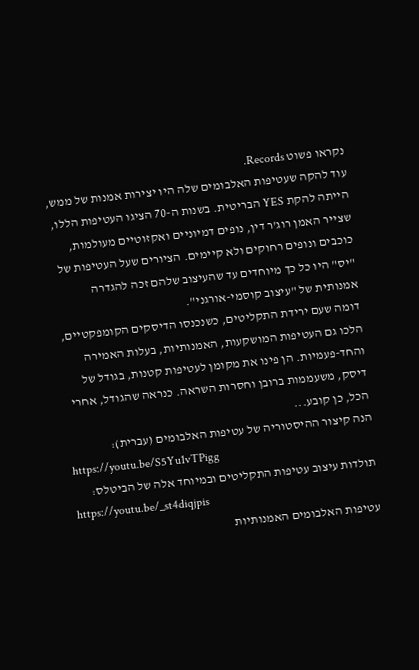נקראו פשוט Records.
עוד להקה שעטיפות האלבומים שלה היו יצירות אמנות של ממש, הייתה להקת YES הבריטית. בשנות ה-70 הציגו העטיפות הללו, שצייר האמן רוג'ר דין, נופים דמיוניים ואקזוטיים מעולמות, כוכבים ונופים רחוקים ולא קיימים. הציורים שעל העטיפות של "יס" היו כל כך מיוחדים עד שהעיצוב שלהם זכה להגדרה אמנותית של "עיצוב קוסמי-אורגני".
דומה שעם ירידת התקליטים, כשנכנסו הדיסקים הקומפקטיים, הלכו גם העטיפות המושקעות, האמנותיות, בעלות האמירה והחד-פעמיות. הן פינו את מקומן לעטיפות קטנות, בגודל של דיסק, משעממות ברובן וחסרות השראה. כנראה שהגודל, אחרי הכל, כן קובע...
הנה קיצור ההיסטוריה של עטיפות האלבומים (עברית):
https://youtu.be/S5Yu1vTPigg
תולדות עיצוב עטיפות התקליטים ובמיוחד אלה של הביטלס:
https://youtu.be/_st4diqjpis
עטיפות האלבומים האמנותיות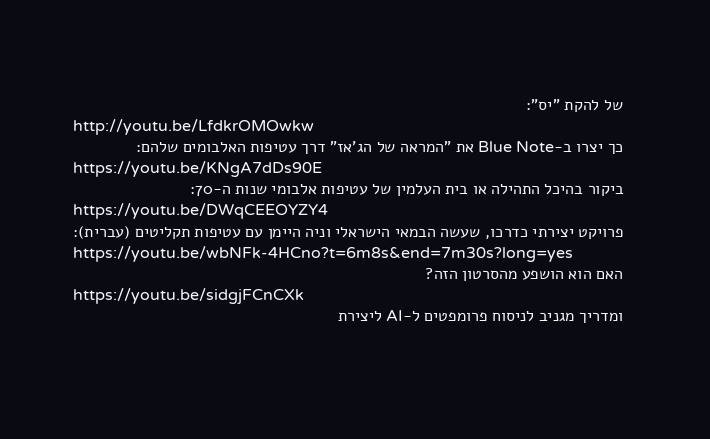של להקת "יס":
http://youtu.be/LfdkrOMOwkw
כך יצרו ב-Blue Note את "המראה של הג'אז" דרך עטיפות האלבומים שלהם:
https://youtu.be/KNgA7dDs90E
ביקור בהיכל התהילה או בית העלמין של עטיפות אלבומי שנות ה-70:
https://youtu.be/DWqCEEOYZY4
פרויקט יצירתי כדרכו, שעשה הבמאי הישראלי וניה היימן עם עטיפות תקליטים (עברית):
https://youtu.be/wbNFk-4HCno?t=6m8s&end=7m30s?long=yes
האם הוא הושפע מהסרטון הזה?
https://youtu.be/sidgjFCnCXk
ומדריך מגניב לניסוח פרומפטים ל-AI ליצירת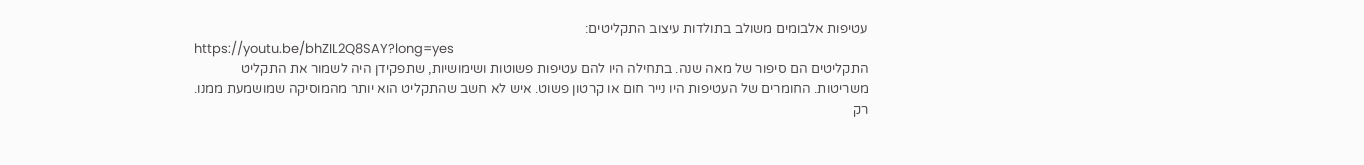עטיפות אלבומים משולב בתולדות עיצוב התקליטים:
https://youtu.be/bhZIL2Q8SAY?long=yes
התקליטים הם סיפור של מאה שנה. בתחילה היו להם עטיפות פשוטות ושימושיות, שתפקידן היה לשמור את התקליט משריטות. החומרים של העטיפות היו נייר חום או קרטון פשוט. איש לא חשב שהתקליט הוא יותר מהמוסיקה שמושמעת ממנו.
רק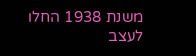משנת 1938 החלו לעצב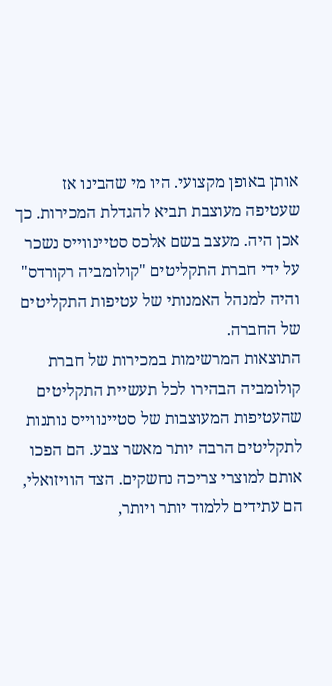אותן באופן מקצועי. היו מי שהבינו אז שעטיפה מעוצבת תביא להגדלת המכירות. כך אכן היה. מעצב בשם אלכס סטיינווייס נשכר על ידי חברת התקליטים "קולומביה רקורדס" והיה למנהל האמנותי של עטיפות התקליטים של החברה.
התוצאות המרשימות במכירות של חברת קולומביה הבהירו לכל תעשיית התקליטים שהעטיפות המעוצבות של סטיינווייס נותנות לתקליטים הרבה יותר מאשר צבע. הם הפכו אותם למוצרי צריכה נחשקים. הצד הוויזואלי, הם עתידים ללמוד יותר ויותר,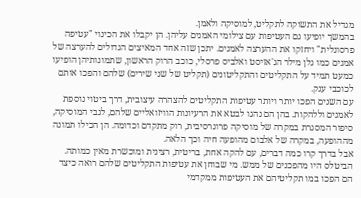מגדיל את התשוקה לתקליט, למוסיקה ולאמן.
בהמשך יופיעו גם העטיפות עם צילומי האמנים עליהן. הן יקבלו את הכינוי "עטיפה פרסונלית" ויחזקו את ההערצה לאמנים. יתכן שזה אחד המאיצים הגדולים להערצה של אמנים כמו גלן מילר הג'אזיסט ואלביס פרסלי, כוכב הרוק הראשון, שתמונותיהן הופיעו כמעט תמיד על התקליטים והתקליטונים (תקליט של שני שירים) שלהם והפכו אותם לכוכבי ענק.
עם השנים הפכו יותר ויותר עטיפות התקליטים להצהרה עיצובית, דרך ביטוי נוספת לאמנים וללהקות. בהן הם נהגו לבטא את הרעיונות הוויזואליים שלהם, לגבי המוסיקה, סיפור המסגרת במקרה של מוסיקה פרוגרסיבית, רוק מתקדם וכדומה. הן הכילו תמונה מההופעה, במקרה של אלבום מהופעה חיה וכך הלאה.
אבל בדרך קרו כמה דברים, עם להקה אחת, בריטית, רצינית ומוכשרת מאין כמותה. הביטלס היו מהפכנים של ממש. מי שבוחן את עטיפות התקליטים שלהם רואה כיצד הם הפכו במו תקליטיהם את העטיפות ממקדמי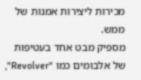מכירות ליצירות אמנות של ממש.
מספיק מבט אחד בעטיפות של אלבומים כמו "Revolver",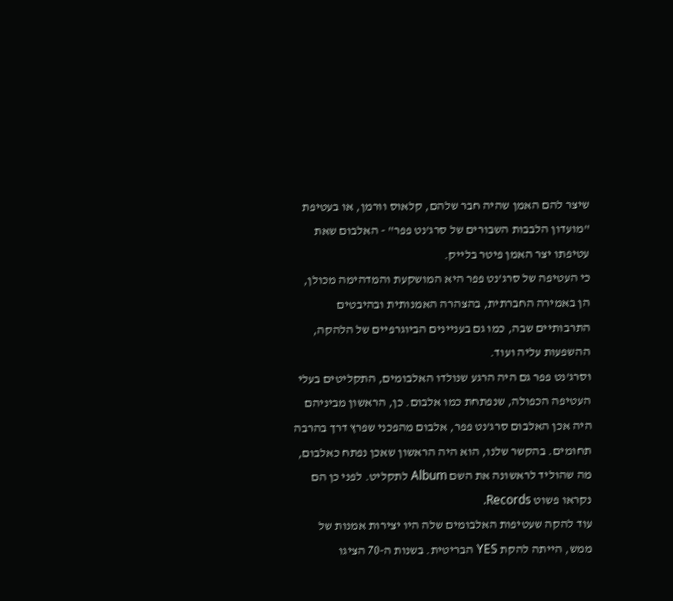שיצר להם האמן שהיה חבר שלהם, קלאוס וורמן, או בעטיפת "מועדון הלבבות השבורים של סרג'נט פפר" - האלבום שאת עטיפתו יצר האמן פיטר בלייק.
כי העטיפה של סרג'נט פפר היא המושקעת והמדהימה מכולן, הן באמירה החברתית, בהצהרה האמנותית ובהיבטים התרבותיים שבה, כמו גם בעניינים הביוגרפיים של הלהקה, ההשפעות עליה ועוד.
וסרג'נט פפר גם היה הרגע שנולדו האלבומים, התקליטים בעלי העטיפה הכפולה, שנפתחת כמו אלבום. כן, הראשון מביניהם היה אכן האלבום סרג'נט פפר, אלבום מהפכני שפרץ דרך בהרבה תחומים. בהקשר שלנו, הוא היה הראשון שאכן נפתח כאלבום, מה שהוליד לראשונה את השם Album לתקליט. לפני כן הם נקראו פשוט Records.
עוד להקה שעטיפות האלבומים שלה היו יצירות אמנות של ממש, הייתה להקת YES הבריטית. בשנות ה-70 הציגו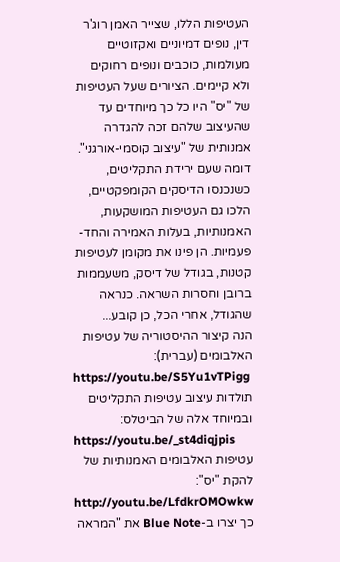העטיפות הללו, שצייר האמן רוג'ר דין, נופים דמיוניים ואקזוטיים מעולמות, כוכבים ונופים רחוקים ולא קיימים. הציורים שעל העטיפות של "יס" היו כל כך מיוחדים עד שהעיצוב שלהם זכה להגדרה אמנותית של "עיצוב קוסמי-אורגני".
דומה שעם ירידת התקליטים, כשנכנסו הדיסקים הקומפקטיים, הלכו גם העטיפות המושקעות, האמנותיות, בעלות האמירה והחד-פעמיות. הן פינו את מקומן לעטיפות קטנות, בגודל של דיסק, משעממות ברובן וחסרות השראה. כנראה שהגודל, אחרי הכל, כן קובע...
הנה קיצור ההיסטוריה של עטיפות האלבומים (עברית):
https://youtu.be/S5Yu1vTPigg
תולדות עיצוב עטיפות התקליטים ובמיוחד אלה של הביטלס:
https://youtu.be/_st4diqjpis
עטיפות האלבומים האמנותיות של להקת "יס":
http://youtu.be/LfdkrOMOwkw
כך יצרו ב-Blue Note את "המראה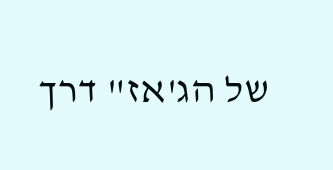של הג'אז" דרך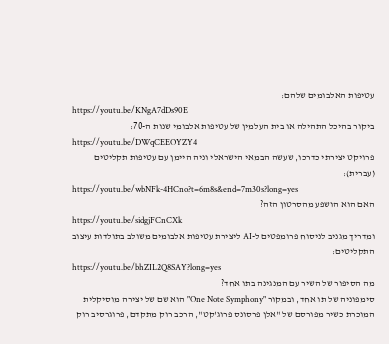עטיפות האלבומים שלהם:
https://youtu.be/KNgA7dDs90E
ביקור בהיכל התהילה או בית העלמין של עטיפות אלבומי שנות ה-70:
https://youtu.be/DWqCEEOYZY4
פרויקט יצירתי כדרכו, שעשה הבמאי הישראלי וניה היימן עם עטיפות תקליטים (עברית):
https://youtu.be/wbNFk-4HCno?t=6m8s&end=7m30s?long=yes
האם הוא הושפע מהסרטון הזה?
https://youtu.be/sidgjFCnCXk
ומדריך מגניב לניסוח פרומפטים ל-AI ליצירת עטיפות אלבומים משולב בתולדות עיצוב התקליטים:
https://youtu.be/bhZIL2Q8SAY?long=yes
מה הסיפור של השיר עם המנגינה בתו אחד?
סימפוניה של תו אחד, ובמקור "One Note Symphony" הוא שם של יצירה מוסיקלית המוכרת כשיר מפורסם של "אלן פרסונס פרוג'קט", הרכב רוק מתקדם, פרוגרסיב רוק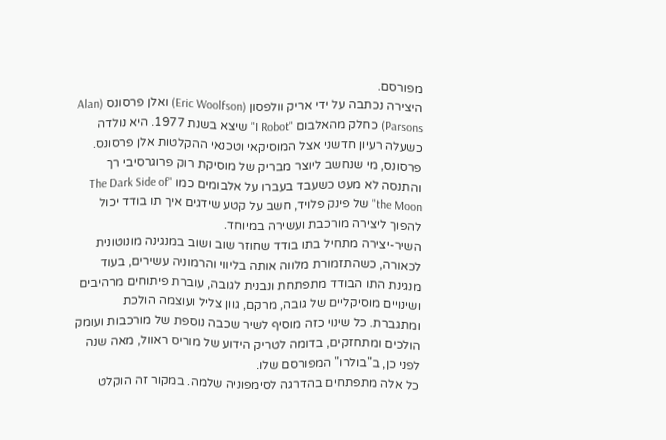מפורסם.
היצירה נכתבה על ידי אריק וולפסון (Eric Woolfson) ואלן פרסונס (Alan Parsons) כחלק מהאלבום "I Robot" שיצא בשנת 1977. היא נולדה כשעלה רעיון חדשני אצל המוסיקאי וטכנאי ההקלטות אלן פרסונס.
פרסונס, מי שנחשב ליוצר מבריק של מוסיקת רוק פרוגרסיבי רך והתנסה לא מעט כשעבד בעברו על אלבומים כמו "The Dark Side of the Moon" של פינק פלויד, חשב על קטע שידגים איך תו בודד יכול להפוך ליצירה מורכבת ועשירה במיוחד.
השיר-יצירה מתחיל בתו בודד שחוזר שוב ושוב במנגינה מונוטונית לכאורה, כשהתזמורת מלווה אותה בליווי והרמוניה עשירים, בעוד מנגינת התו הבודד מתפתחת ונבנית לגובה, עוברת פיתוחים מרהיבים ושינויים מוסיקליים של גובה, מרקם, גוון צליל ועוצמה הולכת ומתגברת. כל שינוי כזה מוסיף לשיר שכבה נוספת של מורכבות ועומק הולכים ומתחזקים, בדומה לטריק הידוע של מוריס ראוול, מאה שנה לפני כן, ב"בולרו" המפורסם שלו.
כל אלה מתפתחים בהדרגה לסימפוניה שלמה. במקור זה הוקלט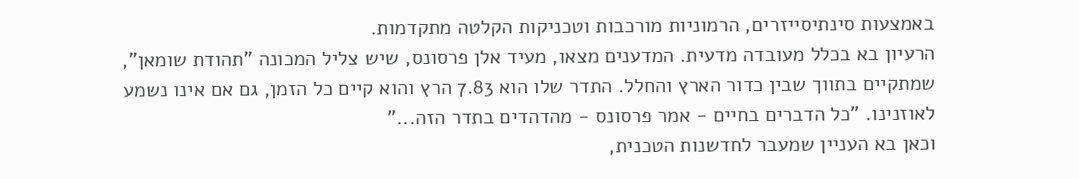באמצעות סינתיסייזרים, הרמוניות מורכבות וטכניקות הקלטה מתקדמות.
הרעיון בא בכלל מעובדה מדעית. המדענים מצאו, מעיד אלן פרסונס, שיש צליל המכונה "תהודת שומאן", שמתקיים בתווך שבין כדור הארץ והחלל. התדר שלו הוא 7.83 הרץ והוא קיים כל הזמן, גם אם אינו נשמע לאוזנינו. "כל הדברים בחיים - אמר פרסונס - מהדהדים בתדר הזה..."
וכאן בא העניין שמעבר לחדשנות הטכנית,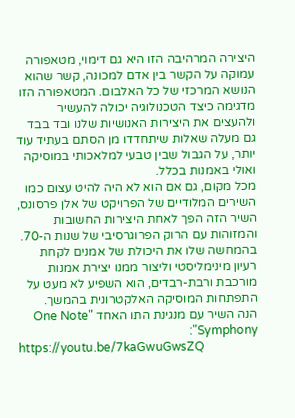היצירה המרהיבה הזו היא גם דימוי, מטאפורה עמוקה על הקשר בין אדם למכונה, קשר שהוא הנושא המרכזי של כל האלבום. המטאפורה הזו מדגימה כיצד הטכנולוגיה יכולה להעשיר ולהעצים את היצירות האנושיות שלנו ובד בבד גם מעלה שאלות שיתחדדו מן הסתם בעתיד עוד יותר, על הגבול שבין טבעי למלאכותי במוסיקה ואולי באמנות בכלל.
מכל מקום, גם אם הוא לא היה להיט עצום כמו השירים המלודיים של הפרויקט של אלן פרסונס, השיר הזה הפך לאחת היצירות החשובות והמזוהות עם הרוק הפרוגרסיבי של שנות ה-70. בהמחשה שלו את היכולת של אמנים לקחת רעיון מינימליסטי וליצור ממנו יצירת אמנות מורכבת ורבת-רבדים, הוא השפיע לא מעט על התפתחות המוסיקה האלקטרונית בהמשך.
הנה השיר עם מנגינת התו האחד "One Note Symphony":
https://youtu.be/7kaGwuGwsZQ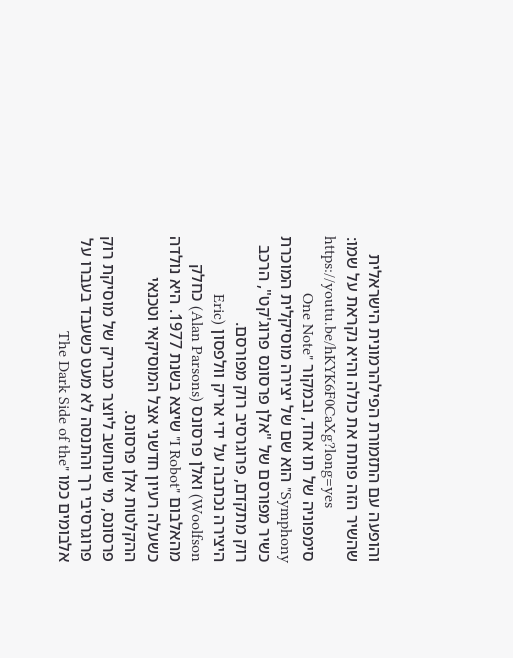והופעה עם התזמורת הפילהרמונית הישראלית שהשיר הזה פותח את כולה והיא נקראת על שמו:
https://youtu.be/hKYK6F0CaXg?long=yes
סימפוניה של תו אחד, ובמקור "One Note Symphony" הוא שם של יצירה מוסיקלית המוכרת כשיר מפורסם של "אלן פרסונס פרוג'קט", הרכב רוק מתקדם, פרוגרסיב רוק מפורסם.
היצירה נכתבה על ידי אריק וולפסון (Eric Woolfson) ואלן פרסונס (Alan Parsons) כחלק מהאלבום "I Robot" שיצא בשנת 1977. היא נולדה כשעלה רעיון חדשני אצל המוסיקאי וטכנאי ההקלטות אלן פרסונס.
פרסונס, מי שנחשב ליוצר מבריק של מוסיקת רוק פרוגרסיבי רך והתנסה לא מעט כשעבד בעברו על אלבומים כמו "The Dark Side of the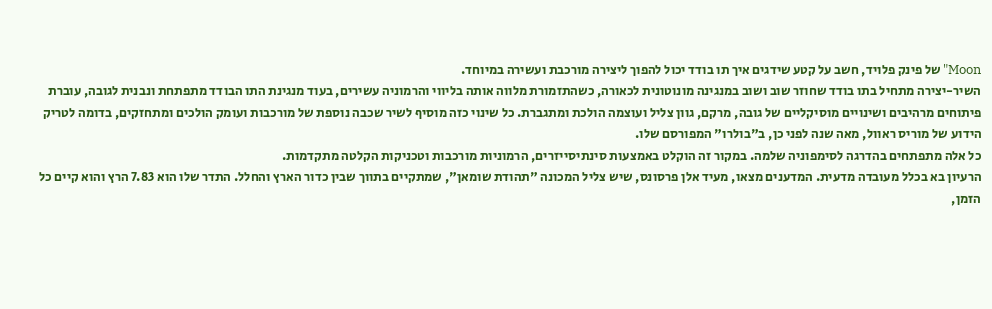Moon" של פינק פלויד, חשב על קטע שידגים איך תו בודד יכול להפוך ליצירה מורכבת ועשירה במיוחד.
השיר-יצירה מתחיל בתו בודד שחוזר שוב ושוב במנגינה מונוטונית לכאורה, כשהתזמורת מלווה אותה בליווי והרמוניה עשירים, בעוד מנגינת התו הבודד מתפתחת ונבנית לגובה, עוברת פיתוחים מרהיבים ושינויים מוסיקליים של גובה, מרקם, גוון צליל ועוצמה הולכת ומתגברת. כל שינוי כזה מוסיף לשיר שכבה נוספת של מורכבות ועומק הולכים ומתחזקים, בדומה לטריק הידוע של מוריס ראוול, מאה שנה לפני כן, ב"בולרו" המפורסם שלו.
כל אלה מתפתחים בהדרגה לסימפוניה שלמה. במקור זה הוקלט באמצעות סינתיסייזרים, הרמוניות מורכבות וטכניקות הקלטה מתקדמות.
הרעיון בא בכלל מעובדה מדעית. המדענים מצאו, מעיד אלן פרסונס, שיש צליל המכונה "תהודת שומאן", שמתקיים בתווך שבין כדור הארץ והחלל. התדר שלו הוא 7.83 הרץ והוא קיים כל הזמן,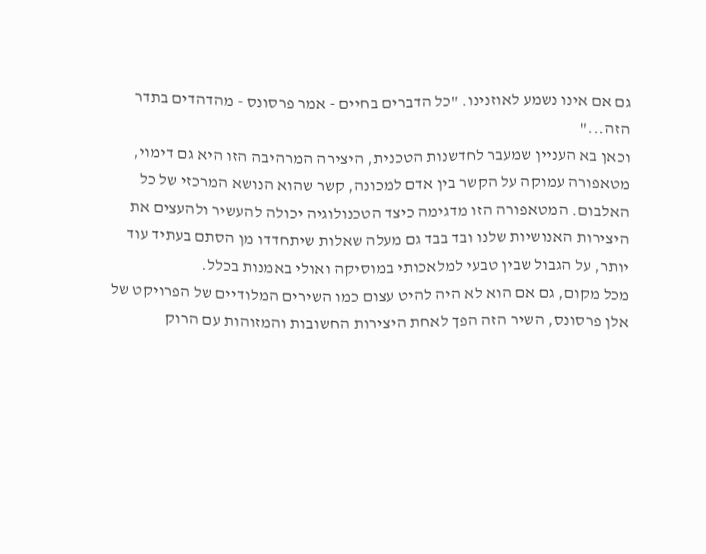גם אם אינו נשמע לאוזנינו. "כל הדברים בחיים - אמר פרסונס - מהדהדים בתדר הזה..."
וכאן בא העניין שמעבר לחדשנות הטכנית, היצירה המרהיבה הזו היא גם דימוי, מטאפורה עמוקה על הקשר בין אדם למכונה, קשר שהוא הנושא המרכזי של כל האלבום. המטאפורה הזו מדגימה כיצד הטכנולוגיה יכולה להעשיר ולהעצים את היצירות האנושיות שלנו ובד בבד גם מעלה שאלות שיתחדדו מן הסתם בעתיד עוד יותר, על הגבול שבין טבעי למלאכותי במוסיקה ואולי באמנות בכלל.
מכל מקום, גם אם הוא לא היה להיט עצום כמו השירים המלודיים של הפרויקט של אלן פרסונס, השיר הזה הפך לאחת היצירות החשובות והמזוהות עם הרוק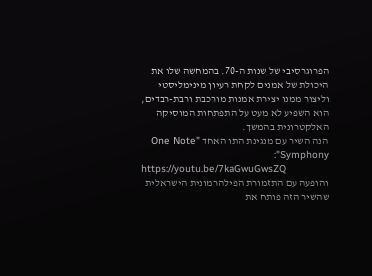הפרוגרסיבי של שנות ה-70. בהמחשה שלו את היכולת של אמנים לקחת רעיון מינימליסטי וליצור ממנו יצירת אמנות מורכבת ורבת-רבדים, הוא השפיע לא מעט על התפתחות המוסיקה האלקטרונית בהמשך.
הנה השיר עם מנגינת התו האחד "One Note Symphony":
https://youtu.be/7kaGwuGwsZQ
והופעה עם התזמורת הפילהרמונית הישראלית שהשיר הזה פותח את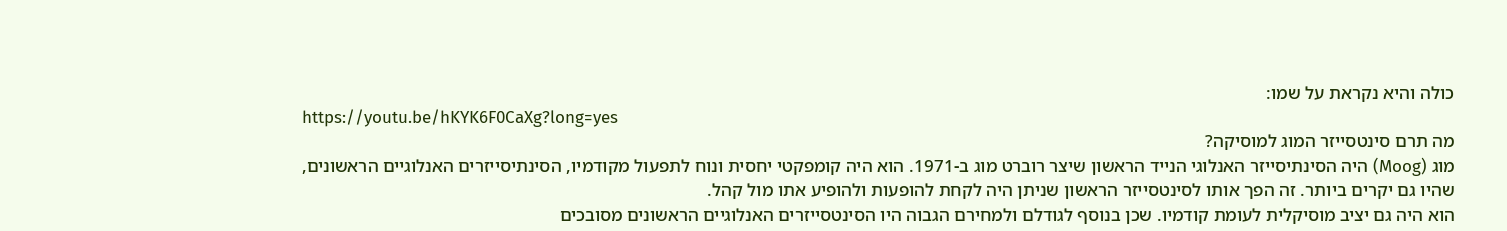כולה והיא נקראת על שמו:
https://youtu.be/hKYK6F0CaXg?long=yes
מה תרם סינטסייזר המוג למוסיקה?
מוג (Moog) היה הסינתיסייזר האנלוגי הנייד הראשון שיצר רוברט מוג ב-1971. הוא היה קומפקטי יחסית ונוח לתפעול מקודמיו, הסינתיסייזרים האנלוגיים הראשונים, שהיו גם יקרים ביותר. זה הפך אותו לסינטסייזר הראשון שניתן היה לקחת להופעות ולהופיע אתו מול קהל.
הוא היה גם יציב מוסיקלית לעומת קודמיו. שכן בנוסף לגודלם ולמחירם הגבוה היו הסינטסייזרים האנלוגיים הראשונים מסובכים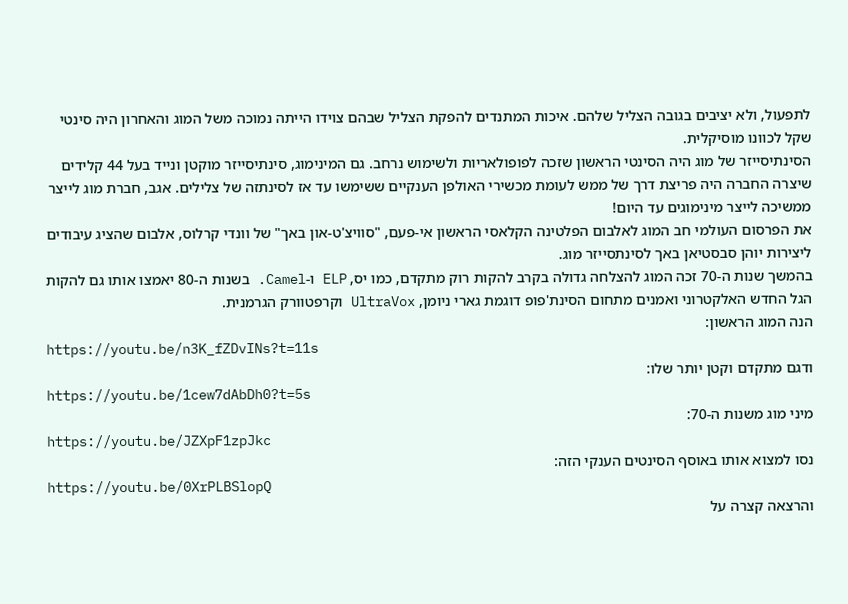לתפעול, ולא יציבים בגובה הצליל שלהם. איכות המתנדים להפקת הצליל שבהם צוידו הייתה נמוכה משל המוג והאחרון היה סינטי שקל לכוונו מוסיקלית.
הסינתיסייזר של מוג היה הסינטי הראשון שזכה לפופולאריות ולשימוש נרחב. גם המינימוג, סינתיסייזר מוקטן ונייד בעל 44 קלידים שיצרה החברה היה פריצת דרך של ממש לעומת מכשירי האולפן הענקיים ששימשו עד אז לסינתזה של צלילים. אגב, חברת מוג לייצר ממשיכה לייצר מינימוגים עד היום!
את הפרסום העולמי חב המוג לאלבום הפלטינה הקלאסי הראשון אי-פעם, "סוויצ'ט-און באך" של וונדי קרלוס, אלבום שהציג עיבודים ליצירות יוהן סבסטיאן באך לסינתסייזר מוג.
בהמשך שנות ה-70 זכה המוג להצלחה גדולה בקרב להקות רוק מתקדם, כמו יס, ELP ו-Camel. בשנות ה-80 יאמצו אותו גם להקות הגל החדש האלקטרוני ואמנים מתחום הסינת'פופ דוגמת גארי ניומן, UltraVox וקרפטוורק הגרמנית.
הנה המוג הראשון:
https://youtu.be/n3K_fZDvINs?t=11s
ודגם מתקדם וקטן יותר שלו:
https://youtu.be/1cew7dAbDh0?t=5s
מיני מוג משנות ה-70:
https://youtu.be/JZXpF1zpJkc
נסו למצוא אותו באוסף הסינטים הענקי הזה:
https://youtu.be/0XrPLBSlopQ
והרצאה קצרה על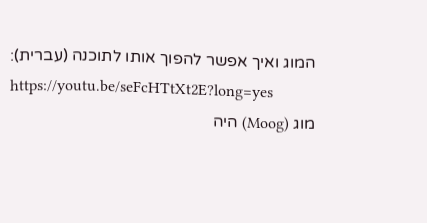המוג ואיך אפשר להפוך אותו לתוכנה (עברית):
https://youtu.be/seFcHTtXt2E?long=yes
מוג (Moog) היה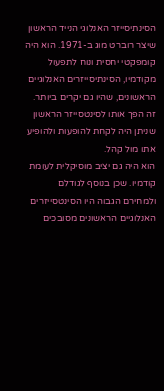הסינתיסייזר האנלוגי הנייד הראשון שיצר רוברט מוג ב-1971. הוא היה קומפקטי יחסית ונוח לתפעול מקודמיו, הסינתיסייזרים האנלוגיים הראשונים, שהיו גם יקרים ביותר. זה הפך אותו לסינטסייזר הראשון שניתן היה לקחת להופעות ולהופיע אתו מול קהל.
הוא היה גם יציב מוסיקלית לעומת קודמיו. שכן בנוסף לגודלם ולמחירם הגבוה היו הסינטסייזרים האנלוגיים הראשונים מסובכים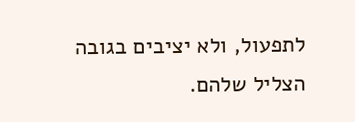לתפעול, ולא יציבים בגובה הצליל שלהם.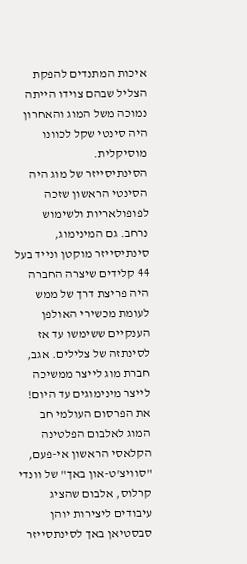איכות המתנדים להפקת הצליל שבהם צוידו הייתה נמוכה משל המוג והאחרון היה סינטי שקל לכוונו מוסיקלית.
הסינתיסייזר של מוג היה הסינטי הראשון שזכה לפופולאריות ולשימוש נרחב. גם המינימוג, סינתיסייזר מוקטן ונייד בעל 44 קלידים שיצרה החברה היה פריצת דרך של ממש לעומת מכשירי האולפן הענקיים ששימשו עד אז לסינתזה של צלילים. אגב, חברת מוג לייצר ממשיכה לייצר מינימוגים עד היום!
את הפרסום העולמי חב המוג לאלבום הפלטינה הקלאסי הראשון אי-פעם, "סוויצ'ט-און באך" של וונדי קרלוס, אלבום שהציג עיבודים ליצירות יוהן סבסטיאן באך לסינתסייזר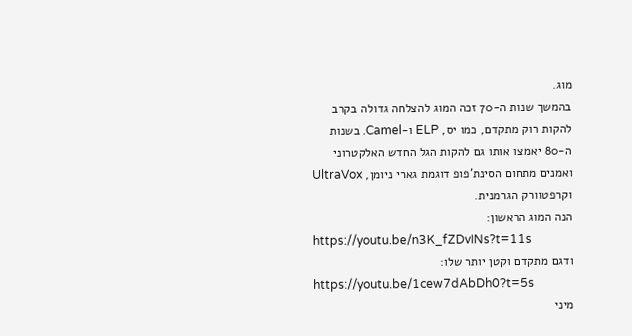מוג.
בהמשך שנות ה-70 זכה המוג להצלחה גדולה בקרב להקות רוק מתקדם, כמו יס, ELP ו-Camel. בשנות ה-80 יאמצו אותו גם להקות הגל החדש האלקטרוני ואמנים מתחום הסינת'פופ דוגמת גארי ניומן, UltraVox וקרפטוורק הגרמנית.
הנה המוג הראשון:
https://youtu.be/n3K_fZDvINs?t=11s
ודגם מתקדם וקטן יותר שלו:
https://youtu.be/1cew7dAbDh0?t=5s
מיני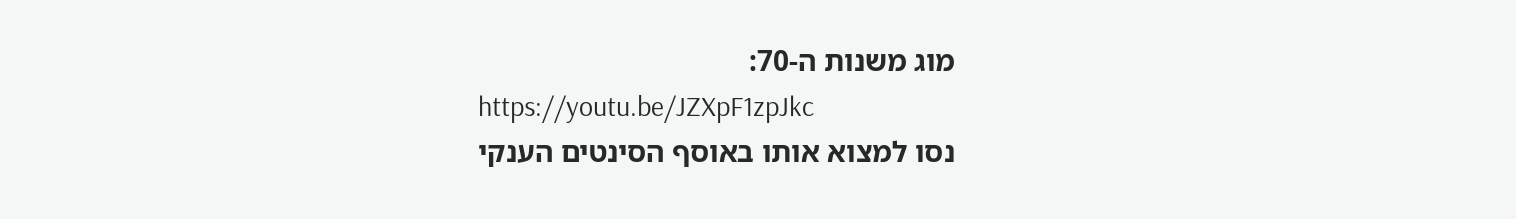מוג משנות ה-70:
https://youtu.be/JZXpF1zpJkc
נסו למצוא אותו באוסף הסינטים הענקי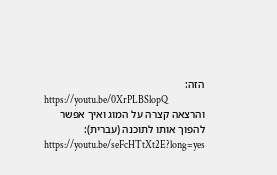הזה:
https://youtu.be/0XrPLBSlopQ
והרצאה קצרה על המוג ואיך אפשר להפוך אותו לתוכנה (עברית):
https://youtu.be/seFcHTtXt2E?long=yes